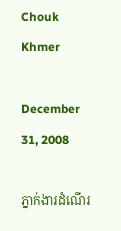Chouk Khmer

December 31, 2008

ភ្នាក់ងារដំណើរ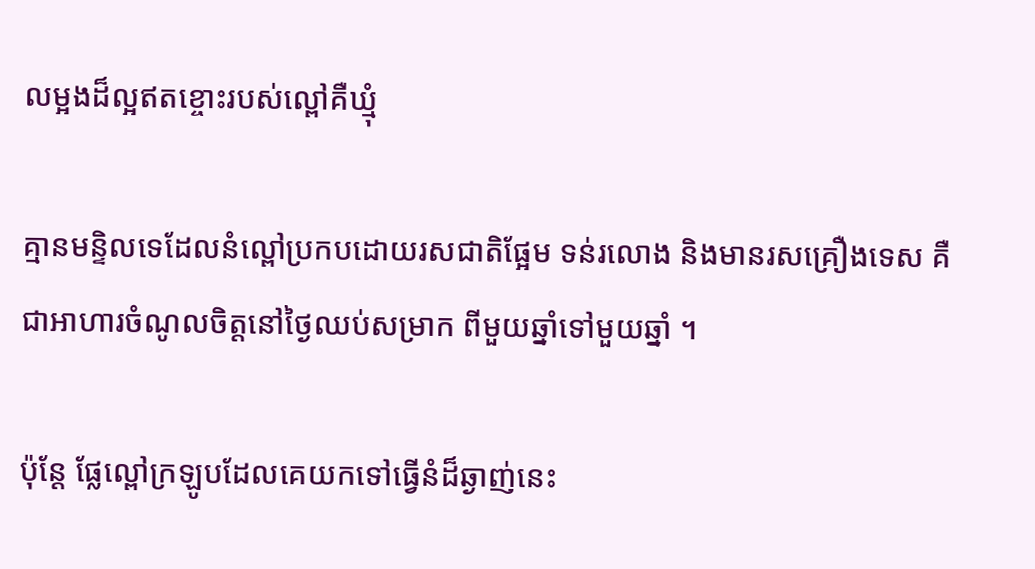លម្អងដ៏ល្អឥតខ្ចោះរបស់ល្ពៅគឺឃ្មុំ

គ្មានមន្ទិលទេដែលនំល្ពៅប្រកបដោយរសជាតិផ្អែម ទន់រលោង និងមានរសគ្រឿងទេស គឺជាអាហារចំណូលចិត្តនៅថ្ងៃឈប់សម្រាក ពីមួយឆ្នាំទៅមួយឆ្នាំ ។

ប៉ុន្តែ ផ្លែល្ពៅក្រឡូបដែលគេយកទៅធ្វើនំដ៏ឆ្ងាញ់នេះ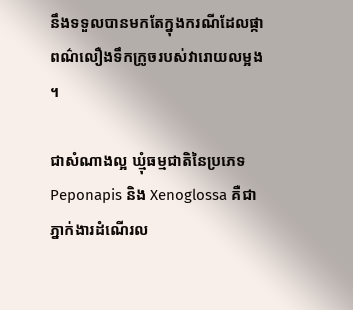នឹងទទួលបានមកតែក្នុងករណីដែលផ្កាពណ៌លឿងទឹកក្រូចរបស់វារោយលម្អង ។

ជាសំណាងល្អ ឃ្មុំធម្មជាតិនៃប្រភេទ Peponapis និង Xenoglossa គឺជាភ្នាក់ងារដំណើរល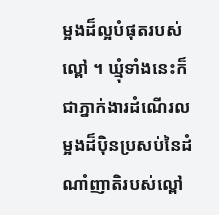ម្អងដ៏ល្អបំផុតរបស់ល្ពៅ ។ ឃ្មុំទាំងនេះក៏ជាភ្នាក់ងារដំណើរលម្អងដ៏ប៉ិនប្រសប់នៃដំណាំញាតិរបស់ល្ពៅ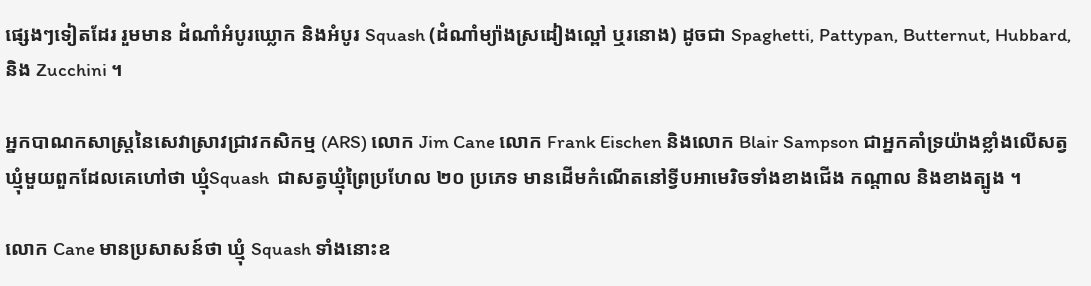ផ្សេងៗទៀតដែរ រួមមាន ដំណាំអំបូរឃ្លោក និងអំបូរ Squash (ដំណាំម្យ៉ាងស្រដៀងល្ពៅ ឬរនោង) ដូចជា Spaghetti, Pattypan, Butternut, Hubbard, និង Zucchini ។

អ្នកបាណកសាស្ត្រនៃសេវាស្រាវជ្រាវកសិកម្ម (ARS) លោក Jim Cane លោក Frank Eischen និងលោក Blair Sampson ជាអ្នកគាំទ្រយ៉ាងខ្លាំងលើសត្វឃ្មុំមួយពួកដែលគេហៅថា ឃ្មុំSquash  ជាសត្វឃ្មុំព្រៃប្រហែល ២០ ប្រភេទ មានដើមកំណើតនៅទ្វីបអាមេរិចទាំងខាងជើង កណ្ដាល និងខាងត្បូង ។

លោក Cane មានប្រសាសន៍ថា ឃ្មុំ Squash ទាំងនោះឧ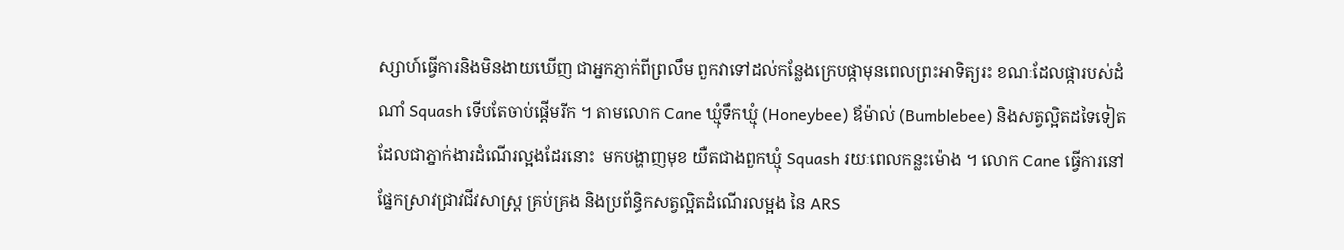ស្សាហ៍ធ្វើការនិងមិនងាយឃើញ ជាអ្នកភ្ញាក់ពីព្រលឹម ពួកវាទៅដល់កន្លែងក្រេបផ្កាមុនពេលព្រះអាទិត្យរះ ខណៈដែលផ្ការបស់ដំណាំ Squash ទើបតែចាប់ផ្ដើមរីក ។ តាមលោក Cane ឃ្មុំទឹកឃ្មុំ (Honeybee) ឪម៉ាល់ (Bumblebee) និងសត្វល្អិតដទៃទៀត ដែលជាភ្នាក់ងារដំណើរល្អងដែរនោះ  មកបង្ហាញមុខ យឺតជាងពួកឃ្មុំ Squash រយៈពេលកន្លះម៉ោង ។ លោក Cane ធ្វើការនៅផ្នែកស្រាវជ្រាវជីវសាស្ត្រ គ្រប់គ្រង និងប្រព័ន្ធិកសត្វល្អិតដំណើរលម្អង នៃ ARS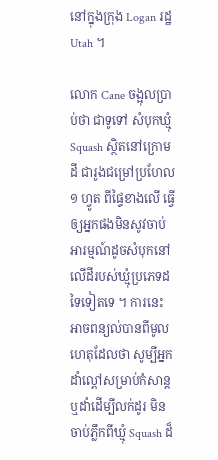នៅក្នុងក្រុង Logan រដ្ឋ Utah ។

លោក Cane ចង្អុលប្រាប់ថា ជាទូទៅ សំបុកឃ្មុំ Squash ស្ថិតនៅក្រោមដី ជារូងជម្រៅប្រហែល ១ ហ្វូត ពីផ្ទៃខាងលើ ធ្វើឲ្យអ្នកផងមិនសូវចាប់អារម្មណ៍ដូចសំបុកនៅលើដីរបស់ឃ្មុំប្រភេទដទៃទៀតទេ ។ ការនេះ អាចពន្យល់បានពីមូលហេតុដែលថា សូម្បីអ្នកដាំល្ពៅសម្រាប់កំសាន្ត ឬដាំដើម្បីលក់ដូរ មិនចាប់ភ្លឹកពីឃ្មុំ Squash ដ៏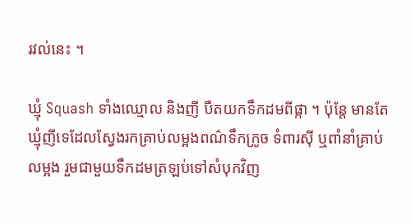រវល់នេះ ។

ឃ្មុំ Squash ទាំងឈ្មោល និងញី បឺតយកទឹកដមពីផ្កា ។ ប៉ុន្តែ មានតែឃ្មុំញីទេដែលស្វែងរកគ្រាប់លម្អងពណ៌ទឹកក្រូច ទំពារស៊ី ឬពាំនាំគ្រាប់លម្អង រួមជាមួយទឹកដមត្រឡប់ទៅសំបុកវិញ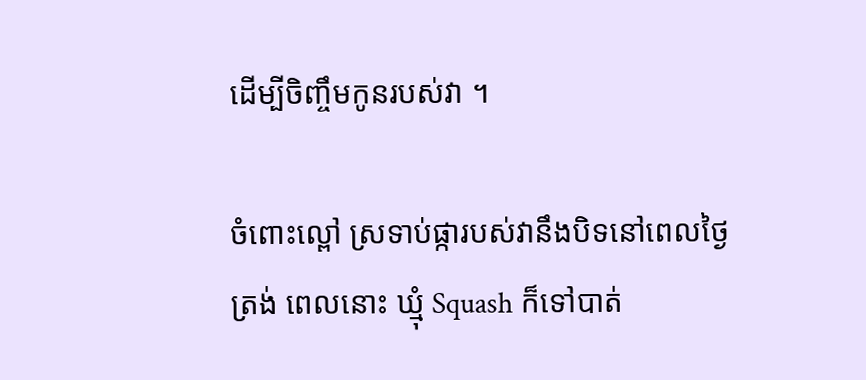ដើម្បីចិញ្ចឹមកូនរបស់វា ។

ចំពោះល្ពៅ ស្រទាប់ផ្ការបស់វានឹងបិទនៅពេលថ្ងៃត្រង់ ពេលនោះ ឃ្មុំ Squash ក៏ទៅបាត់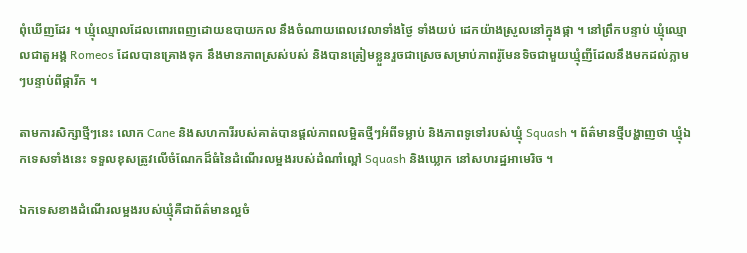ពុំឃើញដែរ ។ ឃ្មុំឈ្មោលដែលពោរពេញដោយឧបាយកល នឹងចំណាយពេលវេលាទាំងថ្ងៃ ទាំងយប់ ដេកយ៉ាងស្រួលនៅក្នុងផ្កា ។ នៅព្រឹកបន្ទាប់ ឃ្មុំឈ្មោលជាតួអង្គ Romeos ដែលបានគ្រោងទុក នឹងមានភាពស្រស់បស់ និងបានត្រៀមខ្លួនរួចជាស្រេចសម្រាប់ភាពរ៉ូមែនទិចជាមួយឃ្មុំញីដែលនឹងមកដល់ភ្លាមៗបន្ទាប់ពីផ្ការីក ។

តាមការសិក្សាថ្មីៗនេះ លោក Cane និងសហការីរបស់គាត់បានផ្ដល់ភាពលម្អិតថ្មីៗអំពីទម្លាប់ និងភាពទូទៅរបស់ឃ្មុំ Squash ។ ព័ត៌មានថ្មីបង្ហាញថា ឃ្មុំឯកទេសទាំងនេះ ទទួលខុសត្រូវលើចំណែកដ៏ធំនៃដំណើរលម្អងរបស់ដំណាំល្ពៅ Squash និងឃ្លោក នៅសហរដ្ឋអាមេរិច ។

ឯកទេសខាងដំណើរលម្អងរបស់ឃ្មុំគឺជាព័ត៌មានល្អចំ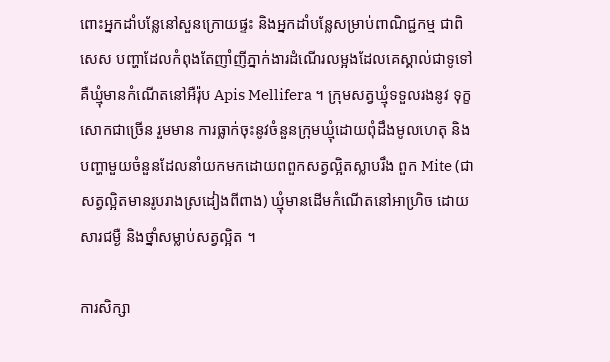ពោះអ្នកដាំបន្លែនៅសួនក្រោយផ្ទះ និងអ្នកដាំបន្លែសម្រាប់ពាណិជ្ជកម្ម ជាពិសេស បញ្ហាដែលកំពុងតែញាំញីភ្នាក់ងារដំណើរលម្អងដែលគេស្គាល់ជាទូទៅ គឺឃ្មុំមានកំណើតនៅអឺរ៉ុប Apis Mellifera ។ ក្រុមសត្វឃ្មុំទទួលរងនូវ ទុក្ខសោកជាច្រើន រួមមាន ការធ្លាក់ចុះនូវចំនួនក្រុមឃ្មុំដោយពុំដឹងមូលហេតុ និងបញ្ហាមួយចំនួនដែលនាំយកមកដោយពពួកសត្វល្អិតស្លាបរឹង ពួក Mite (ជាសត្វល្អិតមានរូបរាងស្រដៀងពីពាង) ឃ្មុំមានដើមកំណើតនៅអាហ្រិច ដោយសារជម្ងឺ និងថ្នាំសម្លាប់សត្វល្អិត ។

ការសិក្សា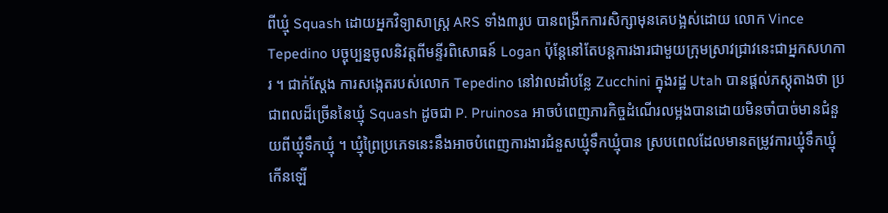ពីឃ្មុំ Squash ដោយអ្នកវិទ្យាសាស្ត្រ ARS ទាំង៣រូប បានពង្រីកការសិក្សាមុនគេបង្អស់ដោយ លោក Vince Tepedino បច្ចុប្បន្នចូលនិវត្តពីមន្ទីរពិសោធន៍ Logan ប៉ុន្តែនៅតែបន្តការងារជាមួយក្រុមស្រាវជ្រាវនេះជាអ្នកសហការ ។ ជាក់ស្ដែង ការសង្កេតរបស់លោក Tepedino នៅវាលដាំបន្លែ Zucchini ក្នុងរដ្ឋ Utah បានផ្ដល់ភស្តុតាងថា ប្រជាពលដ៏ច្រើននៃឃ្មុំ Squash ដូចជា P. Pruinosa អាចបំពេញភារកិច្ចដំណើរលម្អងបានដោយមិនចាំបាច់មានជំនួយពីឃ្មុំទឹកឃ្មុំ ។ ឃ្មុំព្រៃប្រភេទនេះនឹងអាចបំពេញការងារជំនួសឃ្មុំទឹកឃ្មុំបាន ស្របពេលដែលមានតម្រូវការឃ្មុំទឹកឃ្មុំកើនឡើ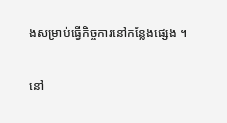ងសម្រាប់ធ្វើកិច្ចការនៅកន្លែងផ្សេង ។

នៅ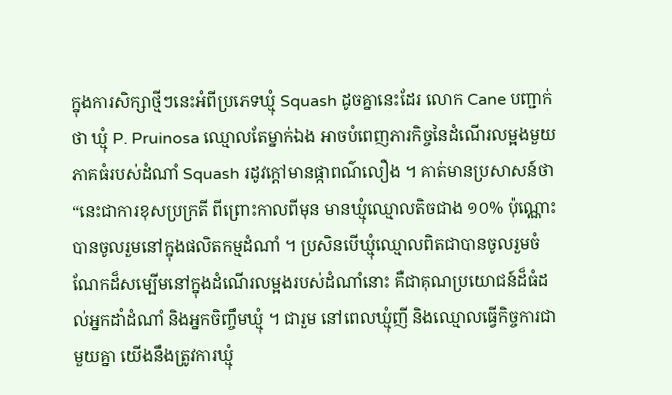ក្នុងការសិក្សាថ្មីៗនេះអំពីប្រភេទឃ្មុំ Squash ដូចគ្នានេះដែរ លោក Cane បញ្ជាក់ថា ឃ្មុំ P. Pruinosa ឈ្មោលតែម្នាក់ឯង អាចបំពេញភារកិច្ចនៃដំណើរលម្អងមួយភាគធំរបស់ដំណាំ Squash រដូវក្ដៅមានផ្កាពណ៌លឿង ។ គាត់មានប្រសាសន៍ថា “នេះជាការខុសប្រក្រតី ពីព្រោះកាលពីមុន មានឃ្មុំឈ្មោលតិចជាង ១០% ប៉ុណ្ណោះបានចូលរួមនៅក្នុងផលិតកម្មដំណាំ ។ ប្រសិនបើឃ្មុំឈ្មោលពិតជាបានចូលរួមចំណែកដ៏សម្បើមនៅក្នុងដំណើរលម្អងរបស់ដំណាំនោះ គឺជាគុណប្រយោជន៍ដ៏ធំដល់អ្នកដាំដំណាំ និងអ្នកចិញ្ចឹមឃ្មុំ ។ ជារួម នៅពេលឃ្មុំញី និងឈ្មោលធ្វើកិច្ចការជាមួយគ្នា យើងនឹងត្រូវការឃ្មុំ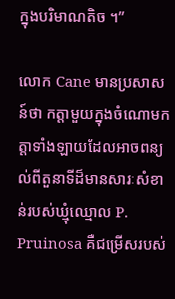ក្នុងបរិមាណតិច ។”

លោក Cane មានប្រសាសន៍ថា កត្តាមួយក្នុងចំណោមកត្តាទាំងឡាយដែលអាចពន្យល់ពីតួនាទីដ៏មានសារៈសំខាន់របស់ឃ្មុំឈ្មោល P. Pruinosa គឺជម្រើសរបស់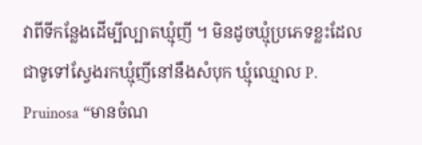វាពីទីកន្លែងដើម្បីល្បាតឃ្មុំញី ។ មិនដូចឃ្មុំប្រភេទខ្លះដែលជាទូទៅស្វែងរកឃ្មុំញីនៅនឹងសំបុក ឃ្មុំឈ្មោល P. Pruinosa “មានចំណ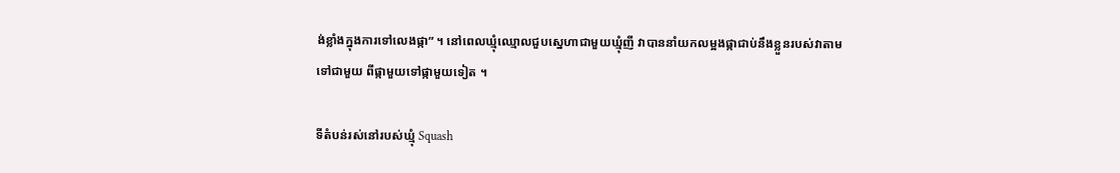ង់ខ្លាំងក្នុងការទៅលេងផ្កា” ។ នៅពេលឃ្មុំឈ្មោលជួបស្នេហាជាមួយឃ្មុំញី វាបាននាំយកលម្អងផ្កាជាប់នឹងខ្លួនរបស់វាតាមទៅជាមួយ ពីផ្កាមួយទៅផ្កាមួយទៀត ។

ទីតំបន់រស់នៅរបស់ឃ្មុំ Squash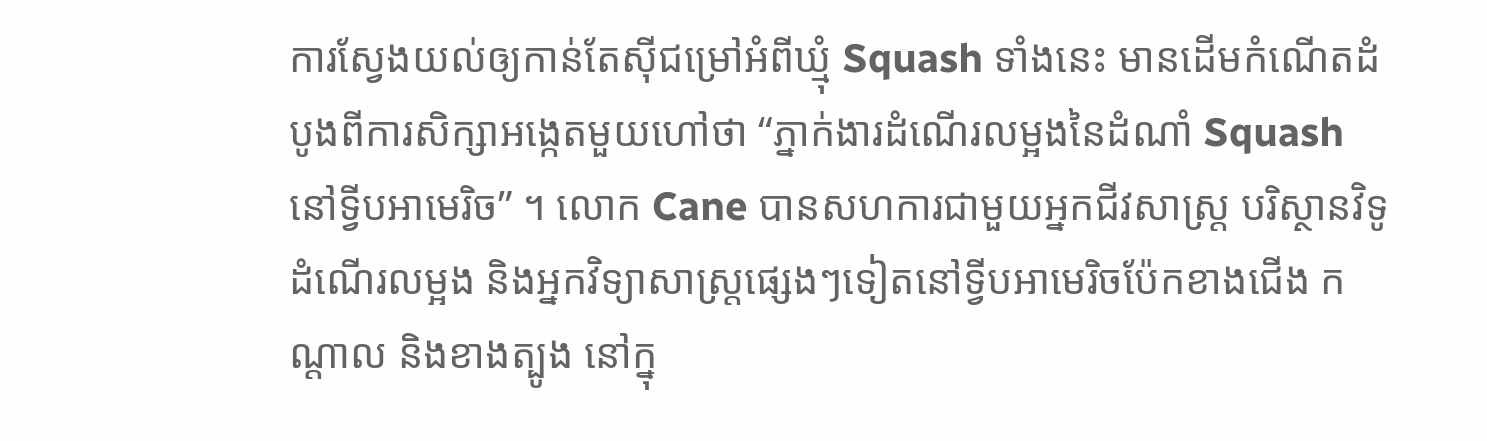ការស្វែងយល់ឲ្យកាន់តែស៊ីជម្រៅអំពីឃ្មុំ Squash ទាំងនេះ មានដើមកំណើតដំបូងពីការសិក្សាអង្កេតមួយហៅថា “ភ្នាក់ងារដំណើរលម្អងនៃដំណាំ Squash នៅទ្វីបអាមេរិច” ។ លោក Cane បានសហការជាមួយអ្នកជីវសាស្ត្រ បរិស្ថានវិទូដំណើរលម្អង និងអ្នកវិទ្យាសាស្ត្រផ្សេងៗទៀតនៅទ្វីបអាមេរិចប៉ែកខាងជើង កណ្ដាល និងខាងត្បូង នៅក្នុ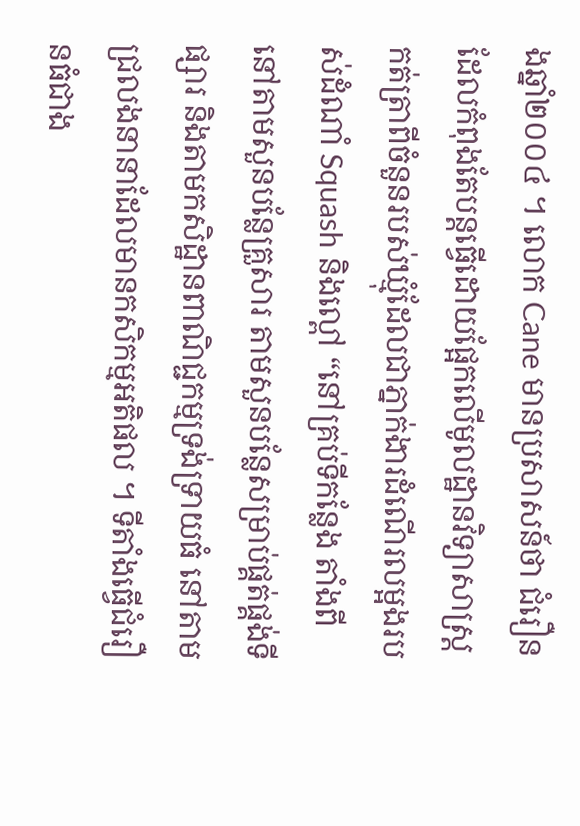ងឆ្នាំ២០០៤ ។ លោក Cane មានប្រសាសន៍ថា ជំរឿនដែលកំពុងតែបន្តធ្វើដោយផ្អែកលើមូលដ្ឋានវិទ្យាសាស្ត្រ កត់ត្រាពីចំនួនរបស់ឃ្មុំដែលជាភ្នាក់ងារដំណើរលម្អងរបស់ដំណាំ Squash និងល្ពៅ “នៅគ្រប់ទីកន្លែង តាំងពីនៅតាមសួនបន្លែគ្រួសារ តាមសួនបន្លែសម្រាប់ផ្គត់ផ្គង់ទីផ្សារ និងតាមកសិដ្ឋានពាណិជ្ជកម្មទ្រង់ទ្រាយធំ នៅតាមជ្រលងនានាដែលមានកសិកម្មអតិផល ។ ទីតាំងធ្វើជំរឿនធំជាង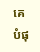គេបំផុ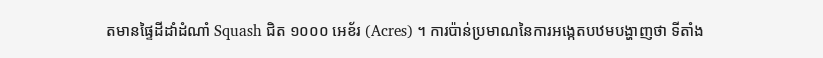តមានផ្ទៃដីដាំដំណាំ Squash ជិត ១០០០ អេខ័រ (Acres) ។ ការប៉ាន់ប្រមាណនៃការអង្កេតបឋមបង្ហាញថា ទីតាំង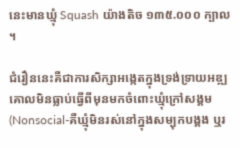នេះមានឃ្មុំ Squash យ៉ាងតិច ១៣៥.០០០ ក្បាល ។

ជំរឿននេះគឺជាការសិក្សាអង្កេតក្នុងទ្រង់ទ្រាយអឌ្ឍគោលមិនធ្លាប់ធ្វើពីមុនមកចំពោះឃ្មុំក្រៅសង្គម (Nonsocial-គឺឃ្មុំមិនរស់នៅក្នុងសម្បុកបង្គង ឬរ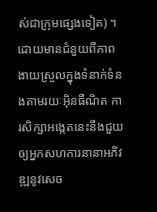ស់ជាក្រុមផ្សេងទៀត) ។ ដោយមានជំនួយពីភាពងាយស្រួលក្នុងទំនាក់ទំនងតាមរយៈអ៊ិនធឺណិត ការសិក្សាអង្កេតនេះនឹងជួយឲ្យអ្នកសហការនានាអភិវឌ្ឍនូវសេច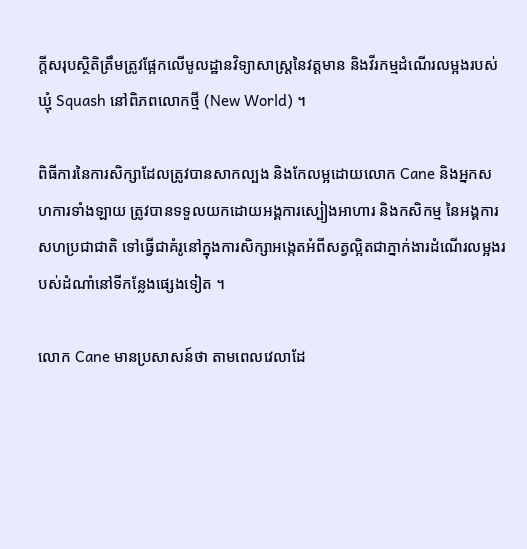ក្ដីសរុបស្ថិតិត្រឹមត្រូវផ្អែកលើមូលដ្ឋានវិទ្យាសាស្ត្រនៃវត្តមាន និងវីរកម្មដំណើរលម្អងរបស់ឃ្មុំ Squash នៅពិភពលោកថ្មី (New World) ។

ពិធីការនៃការសិក្សាដែលត្រូវបានសាកល្បង និងកែលម្អដោយលោក Cane និងអ្នកសហការទាំងឡាយ ត្រូវបានទទួលយកដោយអង្គការស្បៀងអាហារ និងកសិកម្ម នៃអង្គការសហប្រជាជាតិ ទៅធ្វើជាគំរូនៅក្នុងការសិក្សាអង្កេតអំពីសត្វល្អិតជាភ្នាក់ងារដំណើរលម្អងរបស់ដំណាំនៅទីកន្លែងផ្សេងទៀត ។

លោក Cane មានប្រសាសន៍ថា តាមពេលវេលាដែ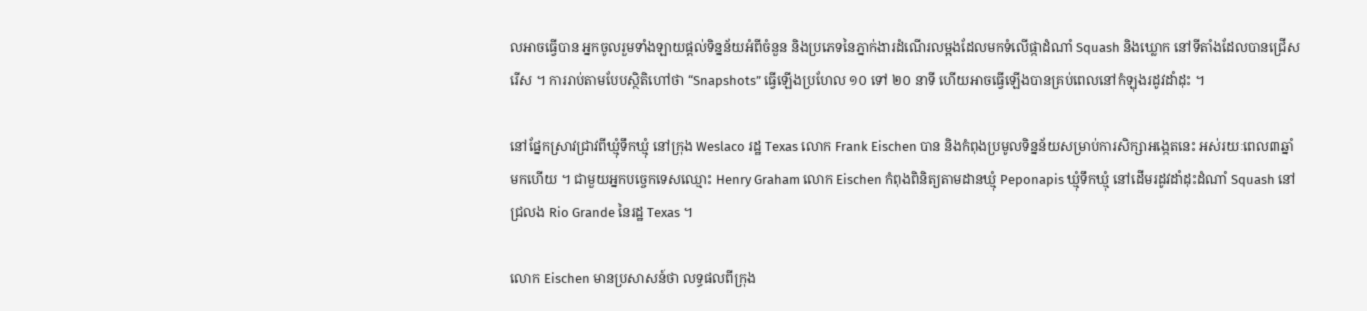លអាចធ្វើបាន អ្នកចូលរួមទាំងឡាយផ្ដល់ទិន្នន័យអំពីចំនួន និងប្រភេទនៃភ្នាក់ងារដំណើរលម្អងដែលមកទំលើផ្កាដំណាំ Squash និងឃ្លោក នៅទីតាំងដែលបានជ្រើសរើស ។ ការរាប់តាមបែបស្ថិតិហៅថា “Snapshots” ធ្វើឡើងប្រហែល ១០ ទៅ ២០ នាទី ហើយអាចធ្វើឡើងបានគ្រប់ពេលនៅកំឡុងរដូវដាំដុះ ។

នៅផ្នែកស្រាវជ្រាវពីឃ្មុំទឹកឃ្មុំ នៅក្រុង Weslaco រដ្ឋ Texas លោក Frank Eischen បាន និងកំពុងប្រមូលទិន្នន័យសម្រាប់ការសិក្សាអង្កេតនេះ អស់រយៈពេល៣ឆ្នាំមកហើយ ។ ជាមួយអ្នកបច្ចេកទេសឈ្មោះ Henry Graham លោក Eischen កំពុងពិនិត្យតាមដានឃ្មុំ Peponapis ឃ្មុំទឹកឃ្មុំ នៅដើមរដូវដាំដុះដំណាំ Squash នៅជ្រលង Rio Grande នៃរដ្ឋ Texas ។

លោក Eischen មានប្រសាសន៍ថា លទ្ធផលពីក្រុង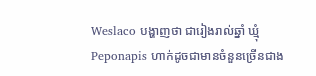Weslaco បង្ហាញថា ជារៀងរាល់ឆ្នាំ ឃ្មុំ Peponapis ហាក់ដូចជាមានចំនួនច្រើនជាង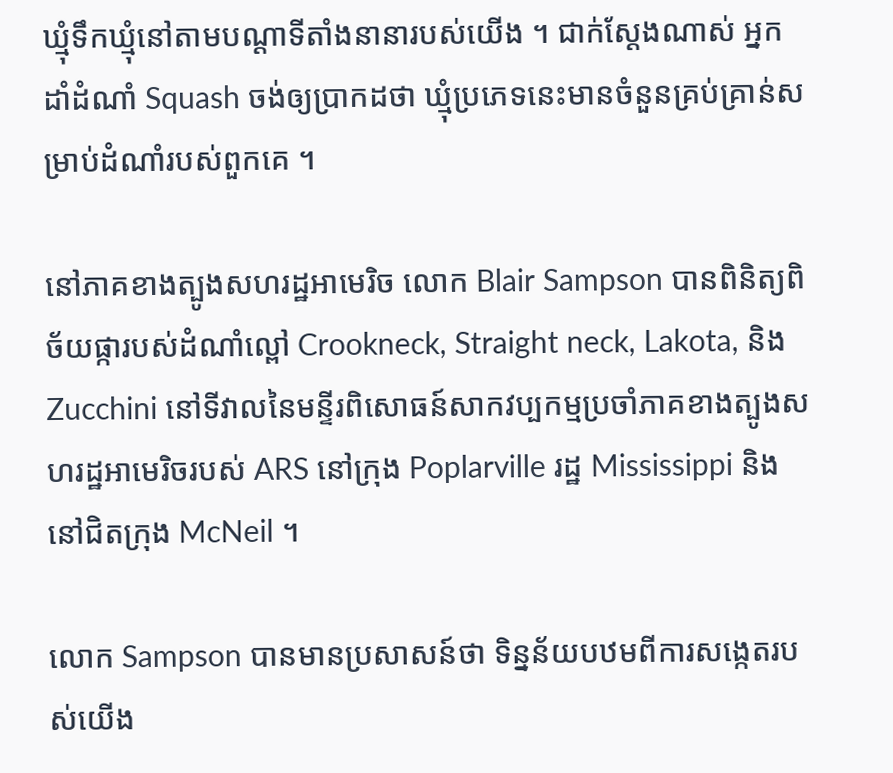ឃ្មុំទឹកឃ្មុំនៅតាមបណ្ដាទីតាំងនានារបស់យើង ។ ជាក់ស្ដែងណាស់ អ្នកដាំដំណាំ Squash ចង់ឲ្យប្រាកដថា ឃ្មុំប្រភេទនេះមានចំនួនគ្រប់គ្រាន់សម្រាប់ដំណាំរបស់ពួកគេ ។

នៅភាគខាងត្បូងសហរដ្ឋអាមេរិច លោក Blair Sampson បានពិនិត្យពិច័យផ្ការបស់ដំណាំល្ពៅ Crookneck, Straight neck, Lakota, និង Zucchini នៅទីវាលនៃមន្ទីរពិសោធន៍សាកវប្បកម្មប្រចាំភាគខាងត្បូងសហរដ្ឋអាមេរិចរបស់ ARS នៅក្រុង Poplarville រដ្ឋ Mississippi និងនៅជិតក្រុង McNeil ។

លោក Sampson បានមានប្រសាសន៍ថា ទិន្នន័យបឋមពីការសង្កេតរបស់យើង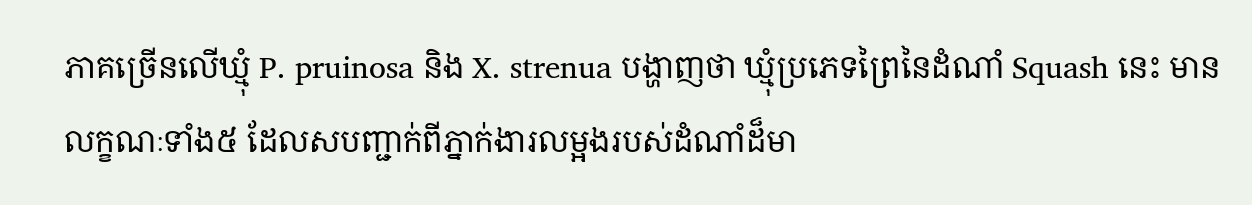ភាគច្រើនលើឃ្មុំ P. pruinosa និង X. strenua បង្ហាញថា ឃ្មុំប្រភេទព្រៃនៃដំណាំ Squash នេះ មានលក្ខណៈទាំង៥ ដែលសបញ្ជាក់ពីភ្នាក់ងារលម្អងរបស់ដំណាំដ៏មា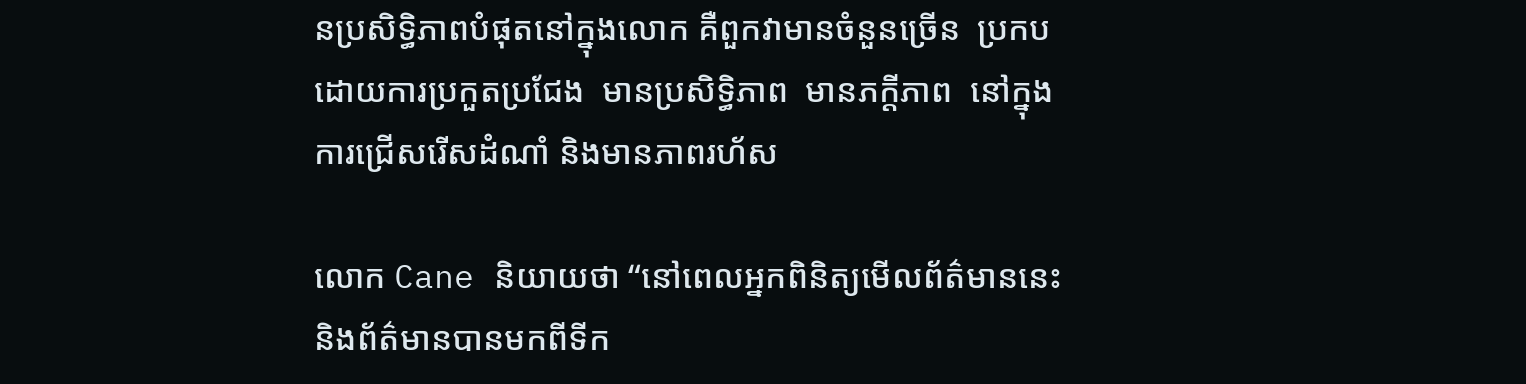នប្រសិទ្ធិភាពបំផុតនៅក្នុងលោក គឺពួកវាមានចំនួនច្រើន  ប្រកបដោយការប្រកួតប្រជែង  មានប្រសិទ្ធិភាព  មានភក្ដីភាព  នៅក្នុងការជ្រើសរើសដំណាំ និងមានភាពរហ័ស

លោក Cane និយាយថា “នៅពេលអ្នកពិនិត្យមើលព័ត៌មាននេះ និងព័ត៌មានបានមកពីទីក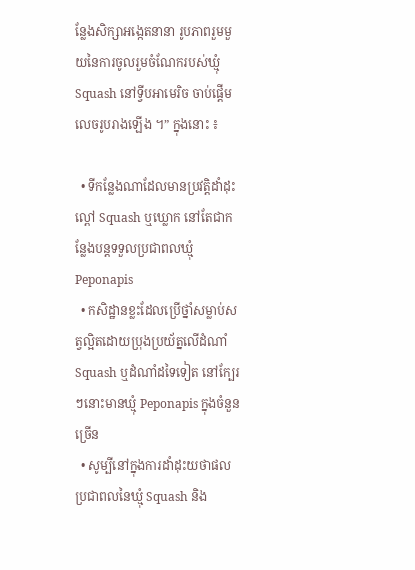ន្លែងសិក្សាអង្កេតនានា រូបភាពរួមមួយនៃការចូលរួមចំណែករបស់ឃ្មុំ Squash នៅទ្វីបអាមេរិច ចាប់ផ្ដើមលេចរូបរាងឡើង ។” ក្នុងនោះ ៖

  • ទីកន្លែងណាដែលមានប្រវត្តិដាំដុះល្ពៅ Squash ឬឃ្លោក នៅតែជាកន្លែងបន្តទទួលប្រជាពលឃ្មុំ Peponapis
  • កសិដ្ឋានខ្លះដែលប្រើថ្នាំសម្លាប់សត្វល្អិតដោយប្រុងប្រយ័ត្នលើដំណាំ Squash ឬដំណាំដទៃទៀត នៅក្បែរៗនោះមានឃ្មុំ Peponapis ក្នុងចំនួនច្រើន
  • សូម្បីនៅក្នុងការដាំដុះយថាផល ប្រជាពលនៃឃ្មុំ Squash និង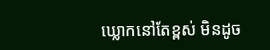ឃ្លោកនៅតែខ្ពស់ មិនដូច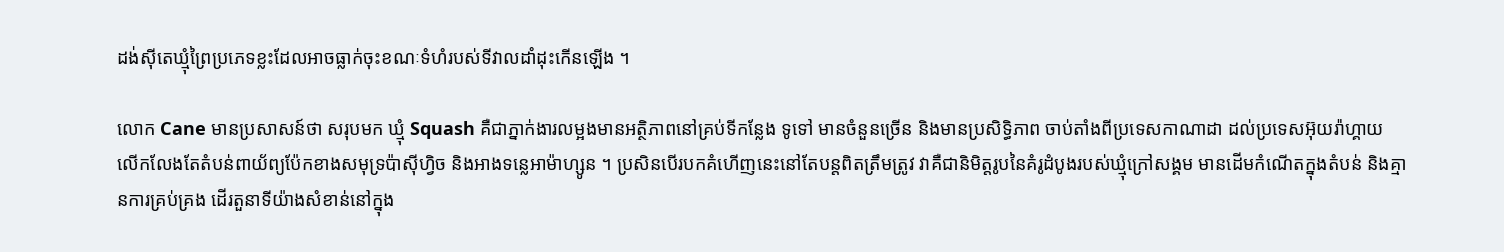ដង់ស៊ីតេឃ្មុំព្រៃប្រភេទខ្លះដែលអាចធ្លាក់ចុះខណៈទំហំរបស់ទីវាលដាំដុះកើនឡើង ។

លោក Cane មានប្រសាសន៍ថា សរុបមក ឃ្មុំ Squash គឺជាភ្នាក់ងារលម្អងមានអត្ថិភាពនៅគ្រប់ទីកន្លែង ទូទៅ មានចំនួនច្រើន និងមានប្រសិទ្ធិភាព ចាប់តាំងពីប្រទេសកាណាដា ដល់ប្រទេសអ៊ុយរ៉ាហ្គាយ លើកលែងតែតំបន់ពាយ័ព្យប៉ែកខាងសមុទ្រប៉ាស៊ីហ្វិច និងអាងទន្លេអាម៉ាហ្សូន ។ ប្រសិនបើរបកគំហើញនេះនៅតែបន្តពិតត្រឹមត្រូវ វាគឺជានិមិត្តរូបនៃគំរូដំបូងរបស់ឃ្មុំក្រៅសង្គម មានដើមកំណើតក្នុងតំបន់ និងគ្មានការគ្រប់គ្រង ដើរតួនាទីយ៉ាងសំខាន់នៅក្នុង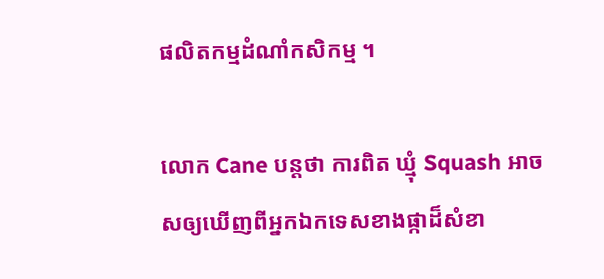ផលិតកម្មដំណាំកសិកម្ម ។

លោក Cane បន្តថា ការពិត ឃ្មុំ Squash អាចសឲ្យឃើញពីអ្នកឯកទេសខាងផ្កាដ៏សំខា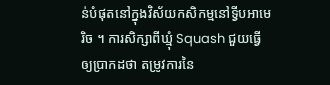ន់បំផុតនៅក្នុងវិស័យកសិកម្មនៅទ្វីបអាមេរិច ។ ការសិក្សាពីឃ្មុំ Squash ជួយធ្វើឲ្យប្រាកដថា តម្រូវការនៃ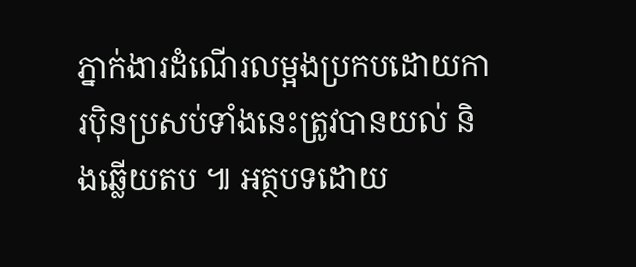ភ្នាក់ងារដំណើរលម្អងប្រកបដោយការប៉ិនប្រសប់ទាំងនេះត្រូវបានយល់ និងឆ្លើយតប ៕ អត្ថបទដោយ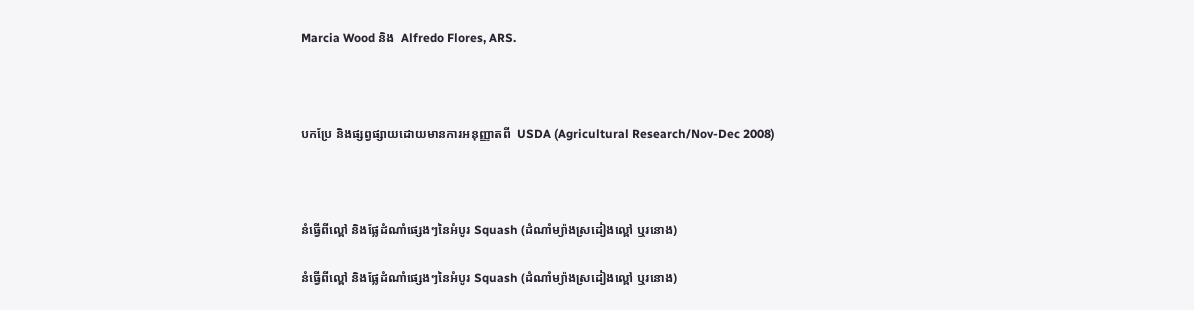Marcia Wood និង  Alfredo Flores, ARS.



បកប្រែ និងផ្សព្វផ្សាយដោយមានការអនុញ្ញាតពី  USDA (Agricultural Research/Nov-Dec 2008)



នំធ្វើពីល្ពៅ និងផ្លែដំណាំផ្សេងៗនៃអំបូរ Squash (ដំណាំម្យ៉ាងស្រដៀងល្ពៅ ឬរនោង)

នំធ្វើពីល្ពៅ និងផ្លែដំណាំផ្សេងៗនៃអំបូរ Squash (ដំណាំម្យ៉ាងស្រដៀងល្ពៅ ឬរនោង)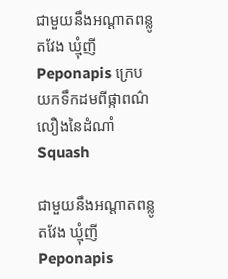ជាមួយនឹងអណ្ដាតពន្លូតវែង ឃ្មុំញី Peponapis ក្រេបយកទឹកដមពីផ្កាពណ៌លឿងនៃដំណាំ Squash

ជាមួយនឹងអណ្ដាតពន្លូតវែង ឃ្មុំញី Peponapis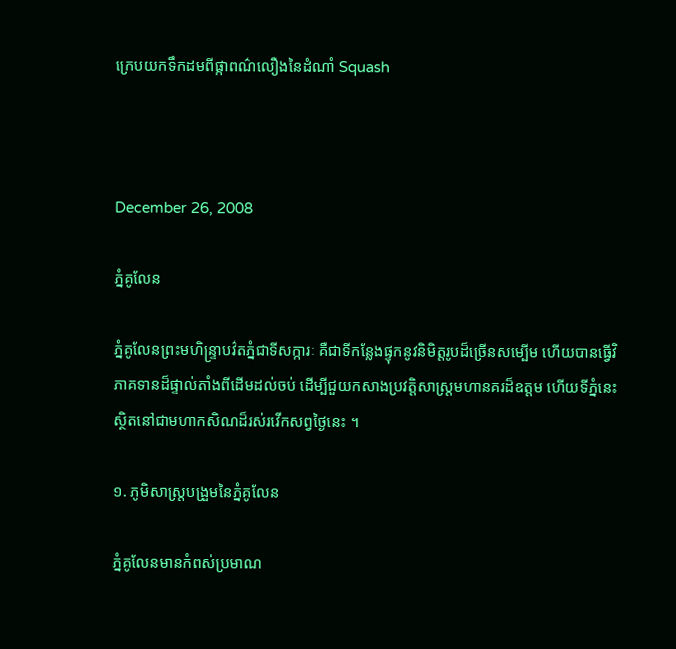ក្រេបយកទឹកដមពីផ្កាពណ៌លឿងនៃដំណាំ Squash



December 26, 2008

ភ្នំគូលែន

ភ្នំគូលែនព្រះមហិន្ទ្រាបវ៌តភ្នំជាទីសក្ការៈ គឺជាទីកន្លែងផ្ទុកនូវនិមិត្តរូបដ៏ច្រើនសម្បើម ហើយបានធ្វើវិភាគទានដ៏ផ្ទាល់តាំងពីដើមដល់ចប់ ដើម្បីជួយកសាងប្រវត្តិសាស្ត្រមហានគរដ៏ឧត្តម ហើយទីភ្នំនេះស្ថិតនៅជាមហាកសិណដ៏រស់រវើកសព្វថ្ងៃនេះ ។

១. ភូមិសាស្ត្របង្រួមនៃភ្នំគូលែន

ភ្នំគូលែនមានកំពស់ប្រមាណ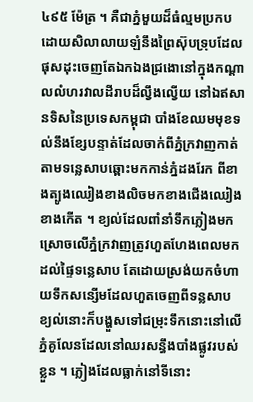៤៩៥ ម៉ែត្រ ។ គឺជាភ្នំមួយដ៏ធំល្មមប្រកបដោយសិលាលាយឡំនឹងព្រៃស៊ុបទ្រុបដែលផុសដុះចេញតែឯកឯងជ្រងោនៅក្នុងកណ្ដាលលំហរវាលដីរាបដ៏ល្វឹងល្វើយ នៅឯឥសានទិសនៃប្រទេសកម្ពុជា បាំងខែឈមមុខទល់នឹងខ្សែបន្ទាត់ដែលចាក់ពីភ្នំក្រវាញកាត់តាមទន្លេសាបឆ្ពោះមកកាន់ភ្នំដងរែក ពីខាងត្បូងឈៀងខាងលិចមកខាងជើងឈៀងខាងកើត ។ ខ្យល់ដែលពាំនាំទឹកភ្លៀងមកស្រោចលើភ្នំក្រវាញត្រូវហួតហែងពេលមកដល់ផ្ទៃទន្លេសាប តែដោយស្រង់យកចំហាយទឹកសន្សើមដែលហួតចេញពីទន្លសាប ខ្យល់នោះក៏បង្ហួសទៅជម្រុះទឹកនោះនៅលើភ្នំគូលែនដែលនៅឈរសន្ធឹងបាំងផ្លូវរបស់ខ្លួន ។ ភ្លៀងដែលធ្លាក់នៅទីនោះ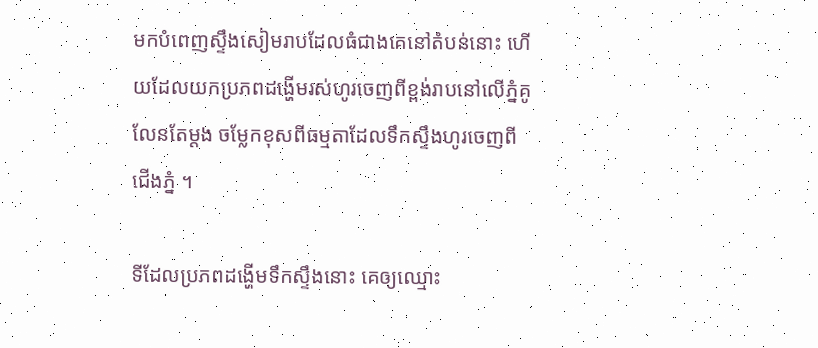មកបំពេញស្ទឹងសៀមរាបដែលធំជាងគេនៅតំបន់នោះ ហើយដែលយកប្រភពដង្ហើមរស់ហូរចេញពីខ្ពង់រាបនៅលើភ្នំគូលែនតែម្ដង ចម្លែកខុសពីធម្មតាដែលទឹកស្ទឹងហូរចេញពីជើងភ្នំ ។

ទីដែលប្រភពដង្ហើមទឹកស្ទឹងនោះ គេឲ្យឈ្មោះ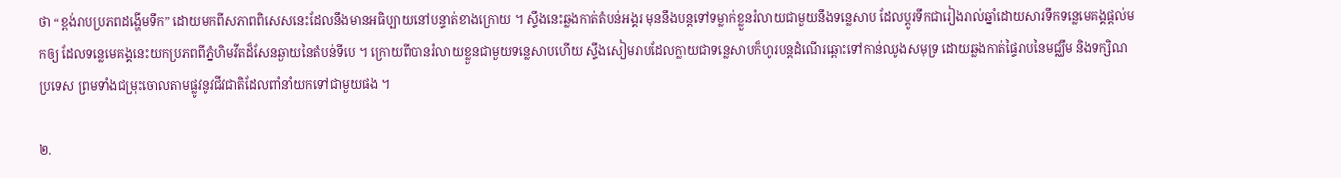ថា “ខ្ពង់រាបប្រភពដង្ហើមទឹក” ដោយមកពីសភាពពិសេសនេះដែលនឹងមានអធិប្បាយនៅបន្ទាត់ខាងក្រោយ ។ ស្ទឹងនេះឆ្លងកាត់តំបន់អង្គរ មុននឹងបន្តទៅទម្លាក់ខ្លួនរំលាយជាមួយនឹងទន្លេសាប ដែលប្ដូរទឹកជារៀងរាល់ឆ្នាំដោយសារទឹកទន្លេមេគង្គផ្ដល់មកឲ្យ ដែលទន្លេមេគង្គនេះយកប្រភពពីភ្នំហិមវីតដ៏សែនឆ្ងាយនៃតំបន់ទីបេ ។ ក្រោយពីបានរំលាយខ្លួនជាមួយទន្លេសាបហើយ ស្ទឹងសៀមរាបដែលក្លាយជាទន្លេសាបក៏ហូរបន្ដដំណើរឆ្ពោះទៅកាន់ឈូងសមុទ្រ ដោយឆ្លងកាត់ផ្ទៃរាបនៃមជ្ឈឹម និងទក្សិណប្រទេស ព្រមទាំងជម្រុះចោលតាមផ្លូវនូវជីវជាតិដែលពាំនាំយកទៅជាមួយផង ។

២.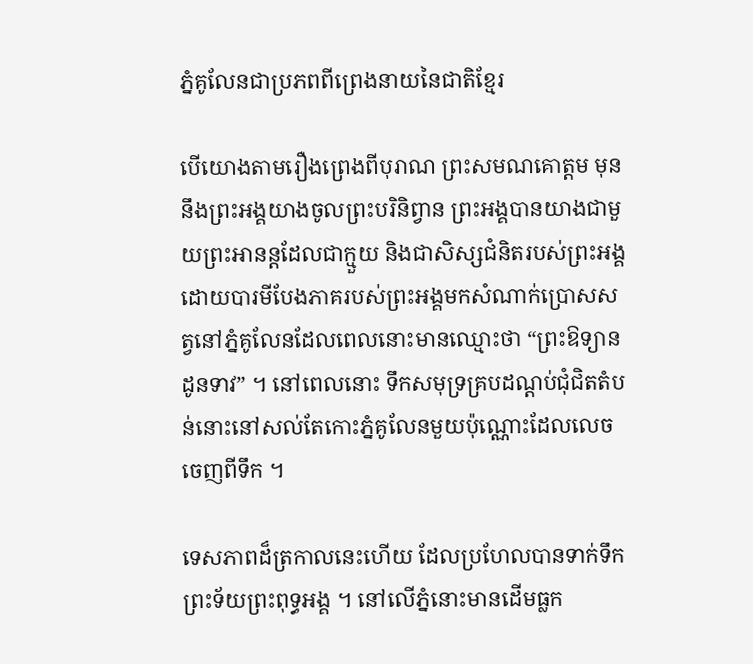ភ្នំគូលែនជាប្រភពពីព្រេងនាយនៃជាតិខ្មែរ

បើយោងតាមរឿងព្រេងពីបុរាណ ព្រះសមណគោត្តម មុននឹងព្រះអង្គយាងចូលព្រះបរិនិព្វាន ព្រះអង្គបានយាងជាមួយព្រះអានន្តដែលជាក្មួយ និងជាសិស្សជំនិតរបស់ព្រះអង្គ ដោយបារមីបែងភាគរបស់ព្រះអង្គមកសំណាក់ប្រោសសត្វនៅភ្នំគូលែនដែលពេលនោះមានឈ្មោះថា “ព្រះឱទ្យានដូនទាវ” ។ នៅពេលនោះ ទឹកសមុទ្រគ្របដណ្ដប់ជុំជិតតំបន់នោះនៅសល់តែកោះភ្នំគូលែនមួយប៉ុណ្ណោះដែលលេចចេញពីទឹក ។

ទេសភាពដ៏ត្រកាលនេះហើយ ដែលប្រហែលបានទាក់ទឹកព្រះទ័យព្រះពុទ្ធអង្គ ។ នៅលើភ្នំនោះមានដើមធ្លក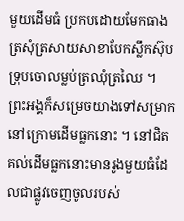មួយដើមធំ ប្រកបដោយមែកធាងត្រសុំត្រសាយសាខាបែកស្លឹកស៊ុបទ្រុបចោលម្លប់ត្រឈុំត្រឈៃ ។ ព្រះអង្គក៏សម្រេចយាងទៅសម្រាកនៅក្រោមដើមធ្លកនោះ ។ នៅជិតគល់ដើមធ្លកនោះមានរូងមួយធំដែលជាផ្លូវចេញចូលរបស់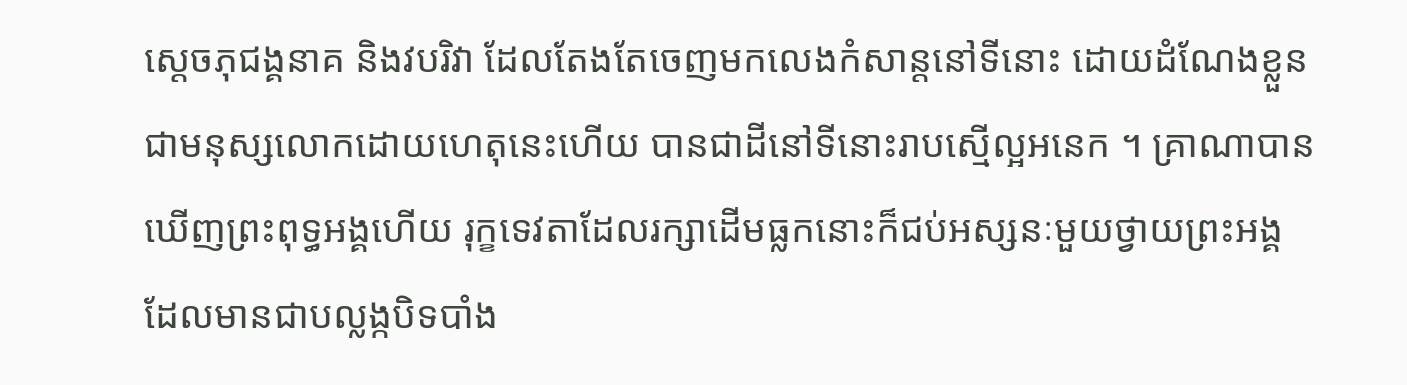ស្ដេចភុជង្គនាគ និងវបរិវា ដែលតែងតែចេញមកលេងកំសាន្តនៅទីនោះ ដោយដំណែងខ្លួនជាមនុស្សលោកដោយហេតុនេះហើយ បានជាដីនៅទីនោះរាបស្មើល្អអនេក ។ គ្រាណាបានឃើញព្រះពុទ្ធអង្គហើយ រុក្ខទេវតាដែលរក្សាដើមធ្លកនោះក៏ជប់អស្សនៈមួយថ្វាយព្រះអង្គ ដែលមានជាបល្លង្កបិទបាំង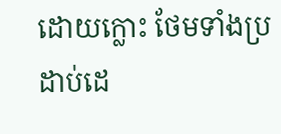ដោយក្លោះ ថែមទាំងប្រដាប់ដេ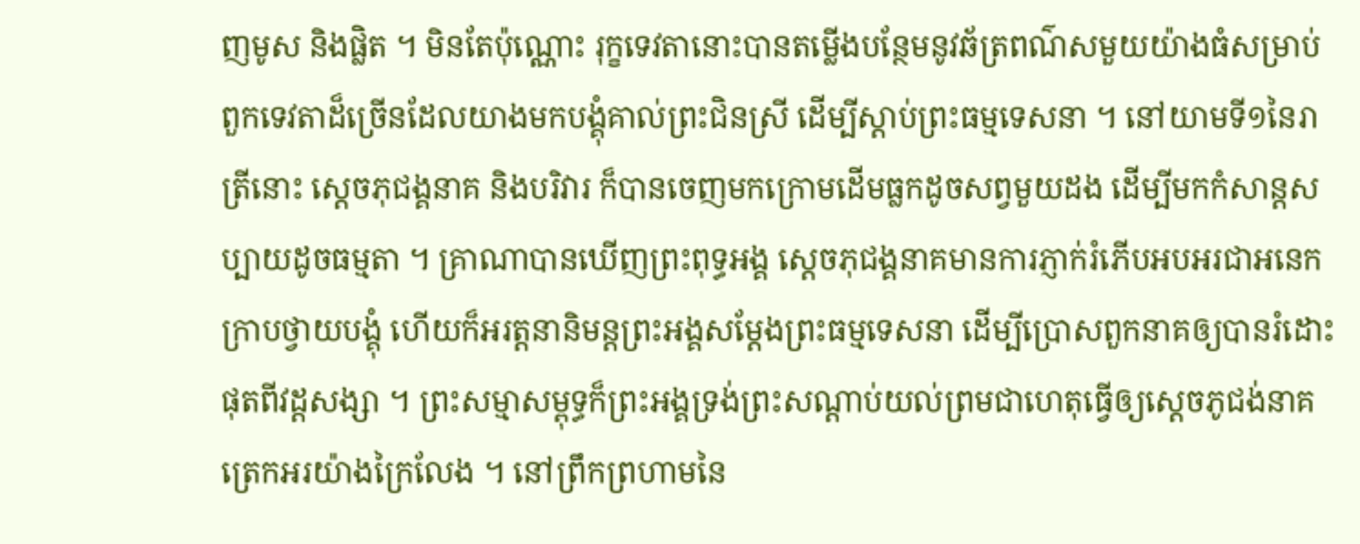ញមូស និងផ្លិត ។ មិនតែប៉ុណ្ណោះ រុក្ខទេវតានោះបានតម្លើងបន្ថែមនូវឆ័ត្រពណ៌សមួយយ៉ាងធំសម្រាប់ពួកទេវតាដ៏ច្រើនដែលយាងមកបង្គុំគាល់ព្រះជិនស្រី ដើម្បីស្ដាប់ព្រះធម្មទេសនា ។ នៅយាមទី១នៃរាត្រីនោះ ស្ដេចភុជង្គនាគ និងបរិវារ ក៏បានចេញមកក្រោមដើមធ្លកដូចសព្វមួយដង ដើម្បីមកកំសាន្តសប្បាយដូចធម្មតា ។ គ្រាណាបានឃើញព្រះពុទ្ធអង្គ ស្ដេចភុជង្គនាគមានការភ្ញាក់រំភើបអបអរជាអនេក ក្រាបថ្វាយបង្គុំ ហើយក៏អរត្តនានិមន្តព្រះអង្គសម្ដែងព្រះធម្មទេសនា ដើម្បីប្រោសពួកនាគឲ្យបានរំដោះផុតពីវដ្ដសង្សា ។ ព្រះសម្មាសម្ពុទ្ធក៏ព្រះអង្គទ្រង់ព្រះសណ្ដាប់យល់ព្រមជាហេតុធ្វើឲ្យស្ដេចភូជង់នាគត្រេកអរយ៉ាងក្រៃលែង ។ នៅព្រឹកព្រហាមនៃ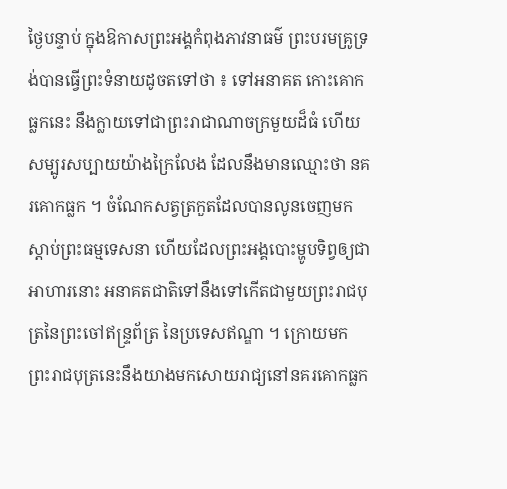ថ្ងៃបន្ទាប់ ក្នុងឱកាសព្រះអង្គកំពុងភាវនាធម៌ ព្រះបរមគ្រូទ្រង់បានធ្វើព្រះទំនាយដូចតទៅថា ៖ ទៅអនាគត កោះគោកធ្លកនេះ នឹងក្លាយទៅជាព្រះរាជាណាចក្រមួយដ៏ធំ ហើយសម្បូរសប្បាយយ៉ាងក្រៃលែង ដែលនឹងមានឈ្មោះថា នគរគោកធ្លក ។ ចំណែកសត្វត្រកួតដែលបានលូនចេញមកស្ដាប់ព្រះធម្មទេសនា ហើយដែលព្រះអង្គបោះម្ហូបទិព្វឲ្យជាអាហារនោះ អនាគតជាតិទៅនឹងទៅកើតជាមួយព្រះរាជបុត្រនៃព្រះចៅឥន្ទ្រព័ត្រ នៃប្រទេសឥណ្ឌា ។ ក្រោយមក ព្រះរាជបុត្រនេះនឹងយាងមកសោយរាជ្យនៅនគរគោកធ្លក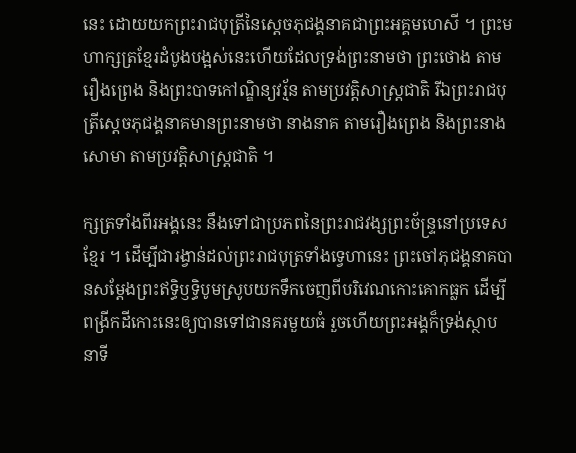នេះ ដោយយកព្រះរាជបុត្រីនៃស្ដេចភុជង្គនាគជាព្រះអគ្គមហេសី ។ ព្រះមហាក្សត្រខ្មែរដំបូងបង្អស់នេះហើយដែលទ្រង់ព្រះនាមថា ព្រះថោង តាមរឿងព្រេង និងព្រះបាទកៅណ្ឌិន្យវរ្ម័ន តាមប្រវត្តិសាស្ត្រជាតិ រីឯព្រះរាជបុត្រីស្ដេចភុជង្គនាគមានព្រះនាមថា នាងនាគ តាមរឿងព្រេង និងព្រះនាងសោមា តាមប្រវត្តិសាស្ត្រជាតិ ។

ក្សត្រទាំងពីរអង្គនេះ នឹងទៅជាប្រភពនៃព្រះរាជវង្សព្រះច័ន្ទ្រនៅប្រទេសខ្មែរ ។ ដើម្បីជារង្វាន់ដល់ព្រះរាជបុត្រទាំងទ្វេហានេះ ព្រះចៅភុជង្គនាគបានសម្ដែងព្រះឥទ្ធិឫទ្ធិបូមស្រូបយកទឹកចេញពីបរិវេណកោះគោកធ្លក ដើម្បីពង្រីកដីកោះនេះឲ្យបានទៅជានគរមួយធំ រួចហើយព្រះអង្គក៏ទ្រង់ស្ថាបនាទី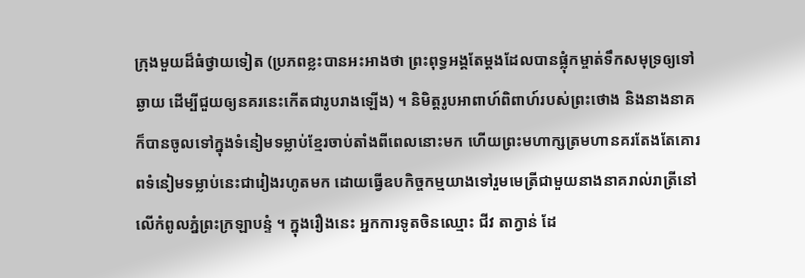ក្រុងមួយដ៏ធំថ្វាយទៀត (ប្រភពខ្លះបានអះអាងថា ព្រះពុទ្ធអង្គតែម្ដងដែលបានផ្លុំកម្ចាត់ទឹកសមុទ្រឲ្យទៅឆ្ងាយ ដើម្បីជួយឲ្យនគរនេះកើតជារូបរាងឡើង) ។ និមិត្តរូបអាពាហ៍ពិពាហ៍របស់ព្រះថោង និងនាងនាគ ក៏បានចូលទៅក្នុងទំនៀមទម្លាប់ខ្មែរចាប់តាំងពីពេលនោះមក ហើយព្រះមហាក្សត្រមហានគរតែងតែគោរពទំនៀមទម្លាប់នេះជារៀងរហូតមក ដោយធ្វើឧបកិច្ចកម្មយាងទៅរួមមេត្រីជាមួយនាងនាគរាល់រាត្រីនៅលើកំពូលភ្នំព្រះក្រឡាបន្ទំ ។ ក្នុងរឿងនេះ អ្នកការទូតចិនឈ្មោះ ជីវ តាក្វាន់ ដែ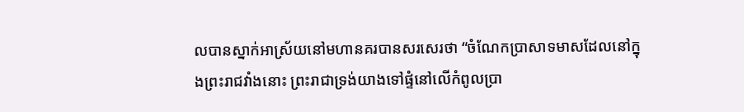លបានស្នាក់អាស្រ័យនៅមហានគរបានសរសេរថា “ចំណែកប្រាសាទមាសដែលនៅក្នុងព្រះរាជវាំងនោះ ព្រះរាជាទ្រង់យាងទៅផ្ទំនៅលើកំពូលប្រា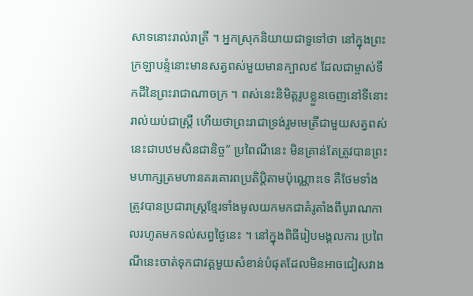សាទនោះរាល់រាត្រី ។ អ្នកស្រុកនិយាយជាទួទៅថា នៅក្នុងព្រះក្រឡាបន្ទំនោះមានសត្វពស់មួយមានក្បាល៩ ដែលជាម្ចាស់ទឹកដីនៃព្រះរាជាណាចក្រ ។ ពស់នេះនិមិត្តរូបខ្លួនចេញនៅទីនោះរាល់យប់ជាស្ត្រី ហើយថាព្រះរាជាទ្រង់រួមមេត្រីជាមួយសត្វពស់នេះជាបឋមសិនជានិច្ច” ប្រពៃណីនេះ មិនគ្រាន់តែត្រូវបានព្រះមហាក្សត្រមហានគរគោរពប្រតិប្តិតាមប៉ុណ្ណោះទេ គឺថែមទាំងត្រូវបានប្រជារាស្ត្រខ្មែរទាំងមូលយកមកជាគំរូតាំងពីបូរាណកាលរហូតមកទល់សព្វថ្ងៃនេះ ។ នៅក្នុងពិធីរៀបមង្គលការ ប្រពៃណីនេះចាត់ទុកជាវគ្គមួយសំខាន់បំផុតដែលមិនអាចជៀសវាង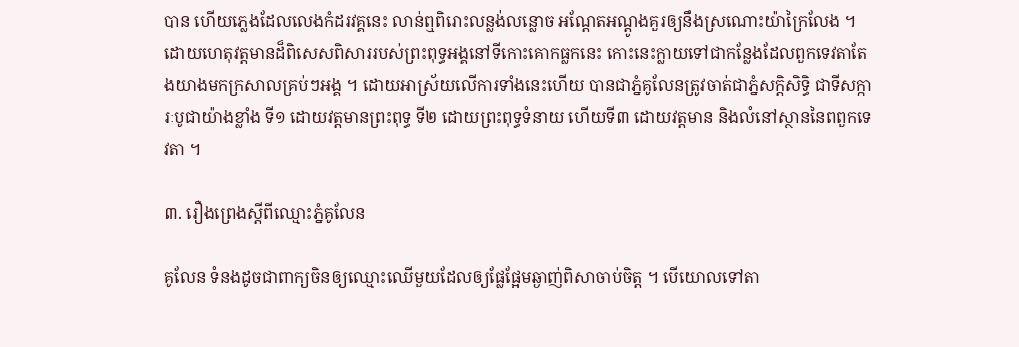បាន ហើយភ្លេងដែលលេងកំដរវគ្គនេះ លាន់ឮពិរោះលន្លង់លន្លោច អណ្ដែតអណ្ដូងគួរឲ្យនឹងស្រណោះយ៉ាក្រៃលែង ។ ដោយហេតុវត្តមានដ៏ពិសេសពិសាររបស់ព្រះពុទ្ធអង្គនៅទីកោះគោកធ្លកនេះ កោះនេះក្លាយទៅជាកន្លែងដែលពួកទេវតាតែងយាងមកក្រសាលគ្រប់ៗអង្គ ។ ដោយអាស្រ័យលើការទាំងនេះហើយ បានជាភ្នំគូលែនត្រូវចាត់ជាភ្នំសក្តិសិទ្ធិ ជាទីសក្ការៈបូជាយ៉ាងខ្លាំង ទី១ ដោយវត្តមានព្រះពុទ្ធ ទី២ ដោយព្រះពុទ្ធទំនាយ ហើយទី៣ ដោយវត្តមាន និងលំនៅស្ថាននៃពពួកទេវតា ។

៣. រឿងព្រេងស្ដីពីឈ្មោះភ្នំគូលែន

គូលែន ទំនងដូចជាពាក្យចិនឲ្យឈ្មោះឈើមួយដែលឲ្យផ្លែផ្អែមឆ្ងាញ់ពិសាចាប់ចិត្ត ។ បើយោលទៅតា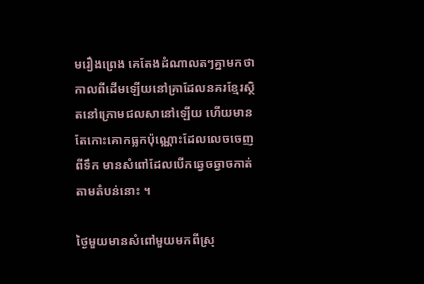មរឿងព្រេង គេតែងដំណាលតៗគ្នាមកថា កាលពីដើមឡើយនៅគ្រាដែលនគរខ្មែរស្ថិតនៅក្រោមជលសានៅឡើយ ហើយមានតែកោះគោកធ្លកប៉ុណ្ណោះដែលលេចចេញពីទឹក មានសំពៅដែលបើកឆ្វេចឆ្វាចកាត់តាមតំបន់នោះ ។

ថ្ងៃមួយមានសំពៅមួយមកពីស្រុ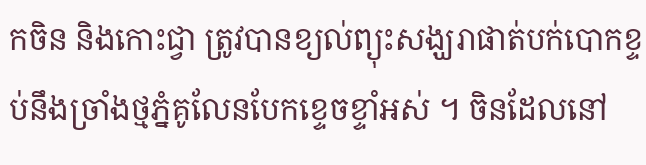កចិន និងកោះជ្វា ត្រូវបានខ្យល់ព្យុះសង្ឃរាផាត់បក់បោកខ្ទប់នឹងច្រាំងថ្មភ្នំគូលែនបែកខ្ទេចខ្ទាំអស់ ។ ចិនដែលនៅ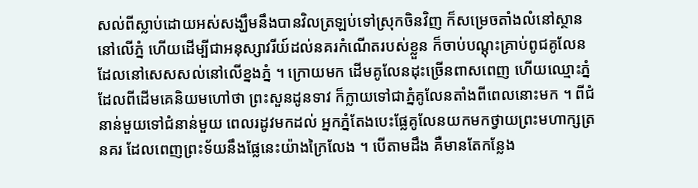សល់ពីស្លាប់ដោយអស់សង្ឃឹមនឹងបានវិលត្រឡប់ទៅស្រុកចិនវិញ ក៏សម្រេចតាំងលំនៅស្ថាននៅលើភ្នំ ហើយដើម្បីជាអនុស្សាវរីយ៍ដល់នគរកំណើតរបស់ខ្លួន ក៏ចាប់បណ្ដុះគ្រាប់ពូជគូលែនដែលនៅសេសសល់នៅលើខ្នងភ្នំ ។ ក្រោយមក ដើមគូលែនដុះច្រើនពាសពេញ ហើយឈ្មោះភ្នំដែលពីដើមគេនិយមហៅថា ព្រះសួនដូនទាវ ក៏ក្លាយទៅជាភ្នំគូលែនតាំងពីពេលនោះមក ។ ពីជំនាន់មួយទៅជំនាន់មួយ ពេលរដូវមកដល់ អ្នកភ្នំតែងបេះផ្លែគូលែនយកមកថ្វាយព្រះមហាក្សត្រនគរ ដែលពេញព្រះទ័យនឹងផ្លែនេះយ៉ាងក្រៃលែង ។ បើតាមដឹង គឺមានតែកន្លែង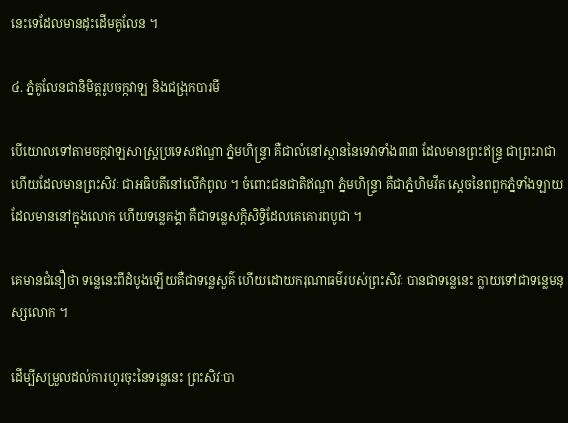នេះទេដែលមានដុះដើមគូលែន ។

៤. ភ្នំគូលែនជានិមិត្តរូបចក្កវាឡ និងជង្រុកបារមី

បើយោលទៅតាមចក្កវាឡសាស្ត្រប្រទេសឥណ្ឌា ភ្នំមហិន្ទ្រា គឺជាលំនៅស្ថាននៃទេវាទាំង៣៣ ដែលមានព្រះឥន្ទ្រ ជាព្រះរាជា ហើយដែលមានព្រះសិវៈ ជាអធិបតីនៅលើកំពូល ។ ចំពោះជនជាតិឥណ្ឌា ភ្នំមហិន្ទ្រា គឺជាភ្នំហិមវីត ស្ដេចនៃពពួកភ្នំទាំងឡាយដែលមាននៅក្នុងលោក ហើយទន្លេគង្គា គឺជាទន្លេសក្តិសិទ្ធិដែលគេគោរពបូជា ។

គេមានជំនឿថា ទន្លេនេះពីដំបូងឡើយគឺជាទន្លេសួគ៌ ហើយដោយករុណាធម៌របស់ព្រះសិវៈ បានជាទន្លេនេះ ក្លាយទៅជាទន្លេមនុស្សលោក ។

ដើម្បីសម្រួលដល់ការហូរចុះនៃទន្លេនេះ ព្រះសិវៈបា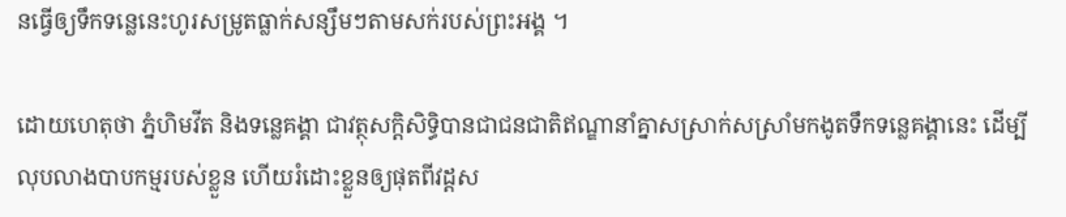នធ្វើឲ្យទឹកទន្លេនេះហូរសម្រូតធ្លាក់សន្សឹមៗតាមសក់របស់ព្រះអង្គ ។

ដោយហេតុថា ភ្នំហិមវីត និងទន្លេគង្គា ជាវត្ថុសក្តិសិទ្ធិបានជាជនជាតិឥណ្ឌានាំគ្នាសស្រាក់សស្រាំមកងូតទឹកទន្លេគង្គានេះ ដើម្បីលុបលាងបាបកម្មរបស់ខ្លួន ហើយរំដោះខ្លួនឲ្យផុតពីវដ្ដស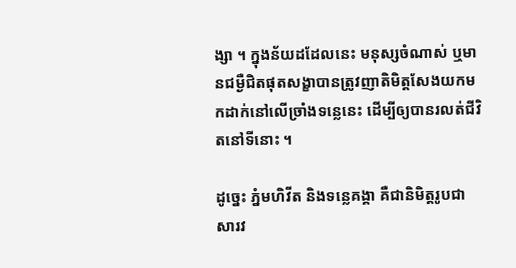ង្សា ។ ក្នុងន័យដដែលនេះ មនុស្សចំណាស់ ឬមានជម្ងឺជិតផុតសង្ខាបានត្រូវញាតិមិត្តសែងយកមកដាក់នៅលើច្រាំងទន្លេនេះ ដើម្បីឲ្យបានរលត់ជីវិតនៅទីនោះ ។

ដូច្នេះ ភ្នំមហិវីត និងទន្លេគង្គា គឺជានិមិត្តរូបជាសារវ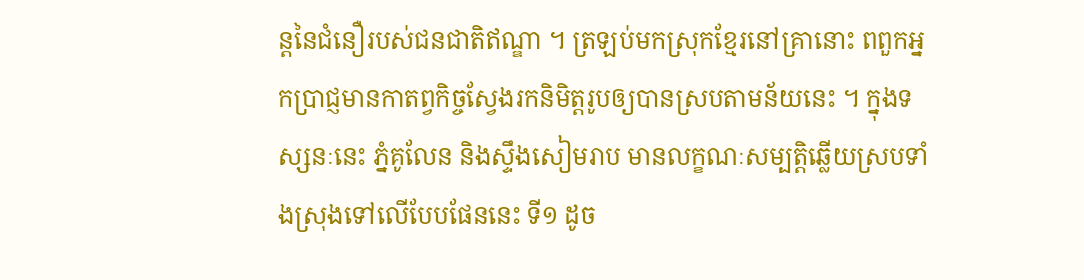ន្តនៃជំនឿរបស់ជនជាតិឥណ្ឌា ។ ត្រឡប់មកស្រុកខ្មែរនៅគ្រានោះ ពពួកអ្នកប្រាជ្ញមានកាតព្វកិច្ចស្វែងរកនិមិត្តរូបឲ្យបានស្របតាមន័យនេះ ។ ក្នុងទស្សនៈនេះ ភ្នំគូលែន និងស្ទឹងសៀមរាប មានលក្ខណៈសម្បត្តិឆ្លើយស្របទាំងស្រុងទៅលើបែបផែននេះ ទី១ ដូច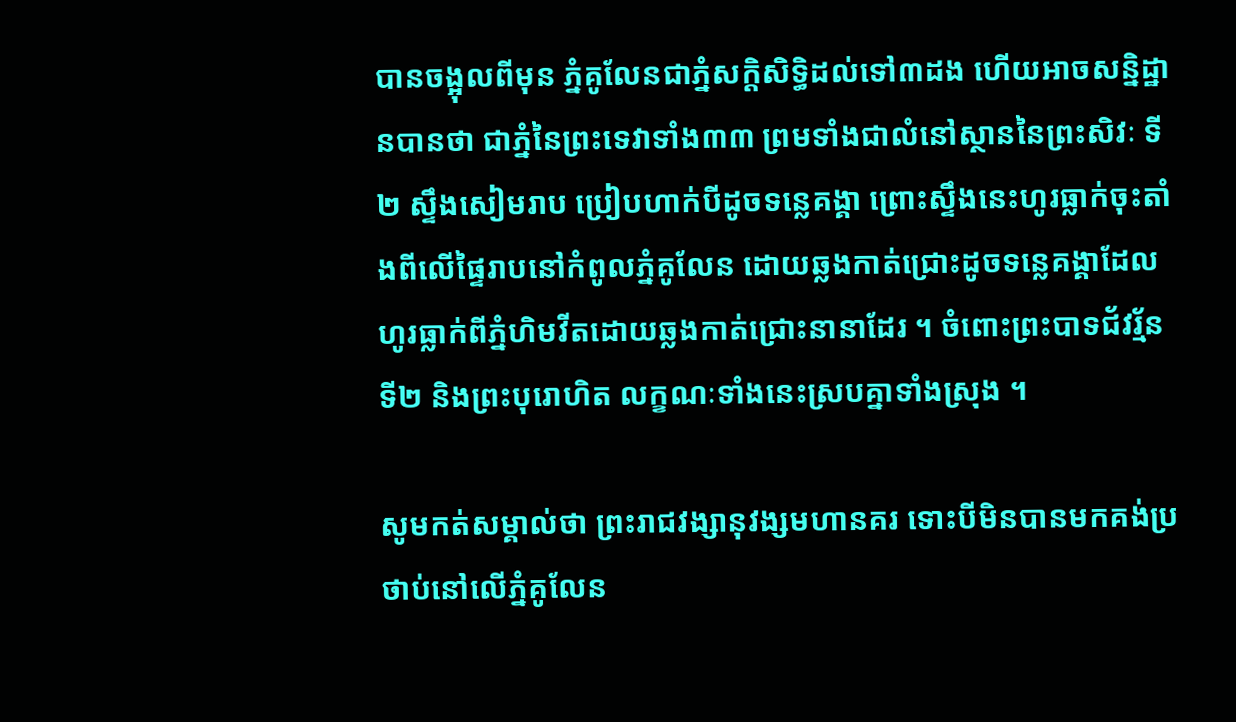បានចង្អុលពីមុន ភ្នំគូលែនជាភ្នំសក្តិសិទ្ធិដល់ទៅ៣ដង ហើយអាចសន្និដ្ឋានបានថា ជាភ្នំនៃព្រះទេវាទាំង៣៣ ព្រមទាំងជាលំនៅស្ថាននៃព្រះសិវៈ ទី២ ស្ទឹងសៀមរាប ប្រៀបហាក់បីដូចទន្លេគង្គា ព្រោះស្ទឹងនេះហូរធ្លាក់ចុះតាំងពីលើផ្ទៃរាបនៅកំពូលភ្នំគូលែន ដោយឆ្លងកាត់ជ្រោះដូចទន្លេគង្គាដែលហូរធ្លាក់ពីភ្នំហិមវីតដោយឆ្លងកាត់ជ្រោះនានាដែរ ។ ចំពោះព្រះបាទជ័វរ្ម័នទី២ និងព្រះបុរោហិត លក្ខណៈទាំងនេះស្របគ្នាទាំងស្រុង ។

សូមកត់សម្គាល់ថា ព្រះរាជវង្សានុវង្សមហានគរ ទោះបីមិនបានមកគង់ប្រថាប់នៅលើភ្នំគូលែន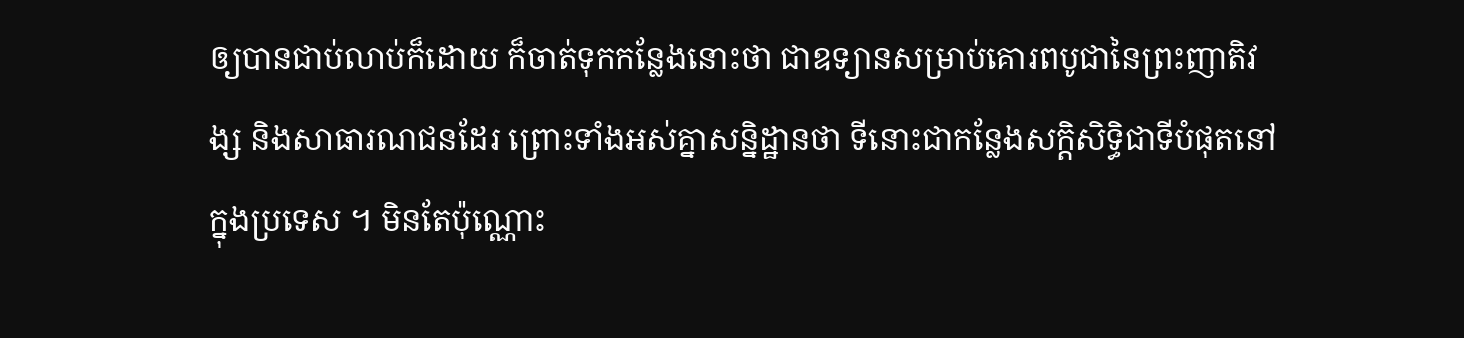ឲ្យបានជាប់លាប់ក៏ដោយ ក៏ចាត់ទុកកន្លែងនោះថា ជាឧទ្យានសម្រាប់គោរពបូជានៃព្រះញាតិវង្ស និងសាធារណជនដែរ ព្រោះទាំងអស់គ្នាសន្និដ្ឋានថា ទីនោះជាកន្លែងសក្តិសិទ្ធិជាទីបំផុតនៅក្នុងប្រទេស ។ មិនតែប៉ុណ្ណោះ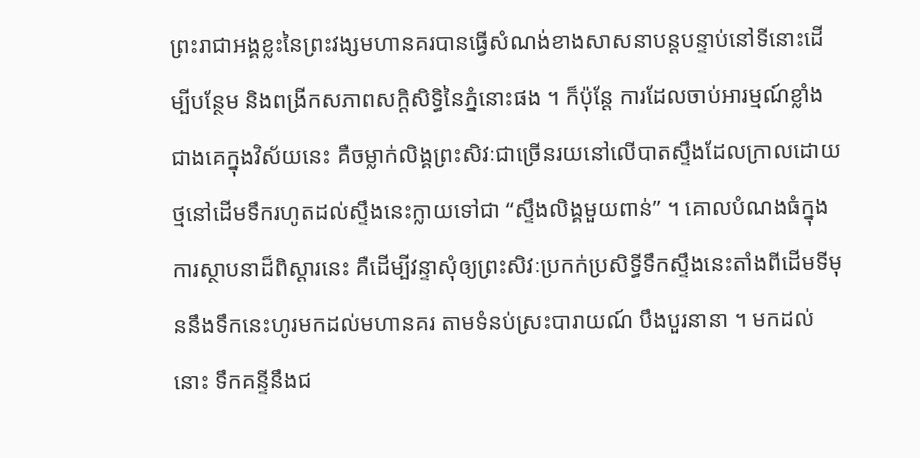ព្រះរាជាអង្គខ្លះនៃព្រះវង្សមហានគរបានធ្វើសំណង់ខាងសាសនាបន្តបន្ទាប់នៅទីនោះដើម្បីបន្ថែម និងពង្រីកសភាពសក្តិសិទ្ធិនៃភ្នំនោះផង ។ ក៏ប៉ុន្តែ ការដែលចាប់អារម្មណ៍ខ្លាំងជាងគេក្នុងវិស័យនេះ គឺចម្លាក់លិង្គព្រះសិវៈជាច្រើនរយនៅលើបាតស្ទឹងដែលក្រាលដោយថ្មនៅដើមទឹករហូតដល់ស្ទឹងនេះក្លាយទៅជា “ស្ទឹងលិង្គមួយពាន់” ។ គោលបំណងធំក្នុងការស្ថាបនាដ៏ពិស្ដារនេះ គឺដើម្បីវន្ទាសុំឲ្យព្រះសិវៈប្រកក់ប្រសិទ្ធីទឹកស្ទឹងនេះតាំងពីដើមទីមុននឹងទឹកនេះហូរមកដល់មហានគរ តាមទំនប់ស្រះបារាយណ៍ បឹងបួរនានា ។ មកដល់នោះ ទឹកគន្ទីនឹងជ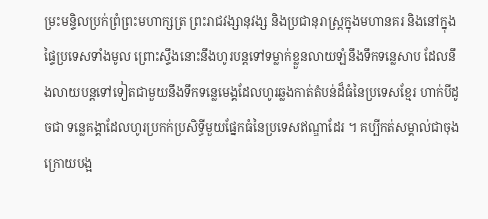ម្រះមន្ទិលប្រក់ព្រំព្រះមហាក្សត្រ ព្រះរាជវង្សានុវង្ស និងប្រជានុរាស្ត្រក្នុងមហានគរ និងនៅក្នុងផ្ទៃប្រទេសទាំងមូល ព្រោះស្ទឹងនោះនឹងហូរបន្តទៅទម្លាក់ខ្លួនលាយឡំនឹងទឹកទន្លេសាប ដែលនឹងលាយបន្តទៅទៀតជាមួយនឹងទឹកទន្លេមេង្គដែលហូរឆ្លងកាត់តំបន់ដ៏ធំនៃប្រទេសខ្មែរ ហាក់បីដូចជា ទន្លេគង្គាដែលហូរប្រកក់ប្រសិទ្ធីមួយផ្នែកធំនៃប្រទេសឥណ្ឌាដែរ ។ គប្បីកត់សម្គាល់ជាចុងក្រោយបង្អ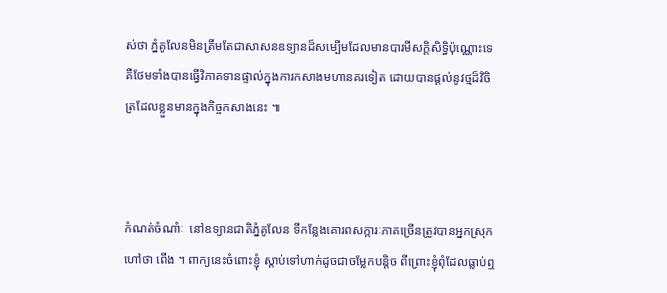ស់ថា ភ្នំគូលែនមិនត្រឹមតែជាសាសនឧទ្យានដ៏សម្បើមដែលមានបារមីសក្តិសិទ្ធិប៉ុណ្ណោះទេ គឺថែមទាំងបានធ្វើវិភាគទានផ្ទាល់ក្នុងការកសាងមហានគរទៀត ដោយបានផ្ដល់នូវថ្មដ៏វិចិត្រដែលខ្លួនមានក្នុងកិច្ចកសាងនេះ ៕



កំណត់ចំណាំៈ  នៅឧទ្យានជាតិភ្នំគូលែន ទីកន្លែងគោរពសក្ការៈភាគច្រើនត្រូវបានអ្នកស្រុកហៅថា ពើង ។ ពាក្យនេះចំពោះខ្ញុំ ស្ដាប់ទៅហាក់ដូចជាចម្លែកបន្តិច ពីព្រោះខ្ញុំពុំដែលធ្លាប់ឮ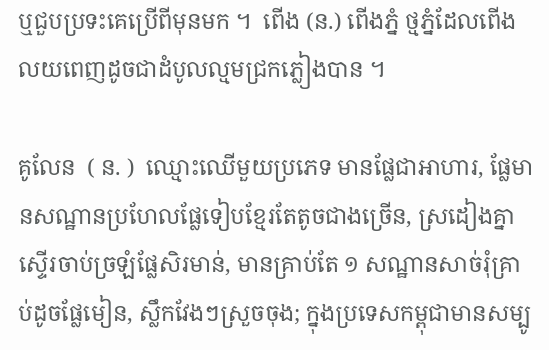ឬជួបប្រទះគេប្រើពីមុនមក ។  ពើង (ន.) ពើងភ្នំ ថ្មភ្នំដែលពើងលយពេញដូចជាដំបូលល្មមជ្រកភ្លៀងបាន ។

គូលែន  ( ន. )  ឈ្មោះឈើមួយប្រភេទ មានផ្លែជាអាហារ, ផ្លែមានសណ្ឋានប្រហែលផ្លែទៀបខ្មែរតែតូចជាងច្រើន, ស្រដៀងគ្នាស្ទើរចាប់ច្រឡំផ្លែសិរមាន់, មានគ្រាប់តែ ១ សណ្ឋានសាច់រុំគ្រាប់ដូចផ្លែមៀន, ស្លឹកវែងៗស្រួចចុង; ក្នុងប្រទេសកម្ពុជាមានសម្បូ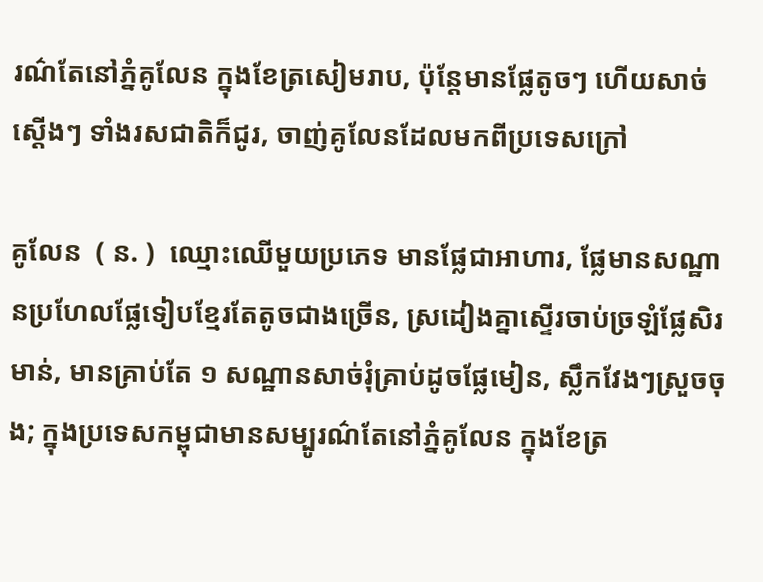រណ៌តែនៅភ្នំគូលែន ក្នុងខែត្រសៀមរាប, ប៉ុន្តែមានផ្លែតូចៗ ហើយសាច់ស្ដើងៗ ទាំងរសជាតិក៏ជូរ, ចាញ់គូលែនដែលមកពីប្រទេសក្រៅ

គូលែន  ( ន. )  ឈ្មោះឈើមួយប្រភេទ មានផ្លែជាអាហារ, ផ្លែមានសណ្ឋានប្រហែលផ្លែទៀបខ្មែរតែតូចជាងច្រើន, ស្រដៀងគ្នាស្ទើរចាប់ច្រឡំផ្លែសិរមាន់, មានគ្រាប់តែ ១ សណ្ឋានសាច់រុំគ្រាប់ដូចផ្លែមៀន, ស្លឹកវែងៗស្រួចចុង; ក្នុងប្រទេសកម្ពុជាមានសម្បូរណ៌តែនៅភ្នំគូលែន ក្នុងខែត្រ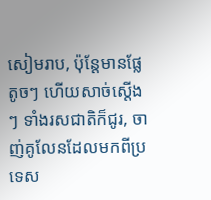សៀមរាប, ប៉ុន្តែមានផ្លែតូចៗ ហើយសាច់ស្ដើងៗ ទាំងរសជាតិក៏ជូរ, ចាញ់គូលែនដែលមកពីប្រទេស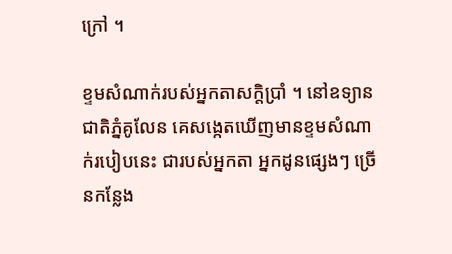ក្រៅ ។

ខ្ទមសំណាក់របស់អ្នកតាសក្តិប្រាំ ។ នៅឧទ្យានជាតិភ្នំគូលែន គេសង្កេតឃើញមានខ្ទមសំណាក់របៀបនេះ ជារបស់អ្នកតា អ្នកដូនផ្សេងៗ ច្រើនកន្លែង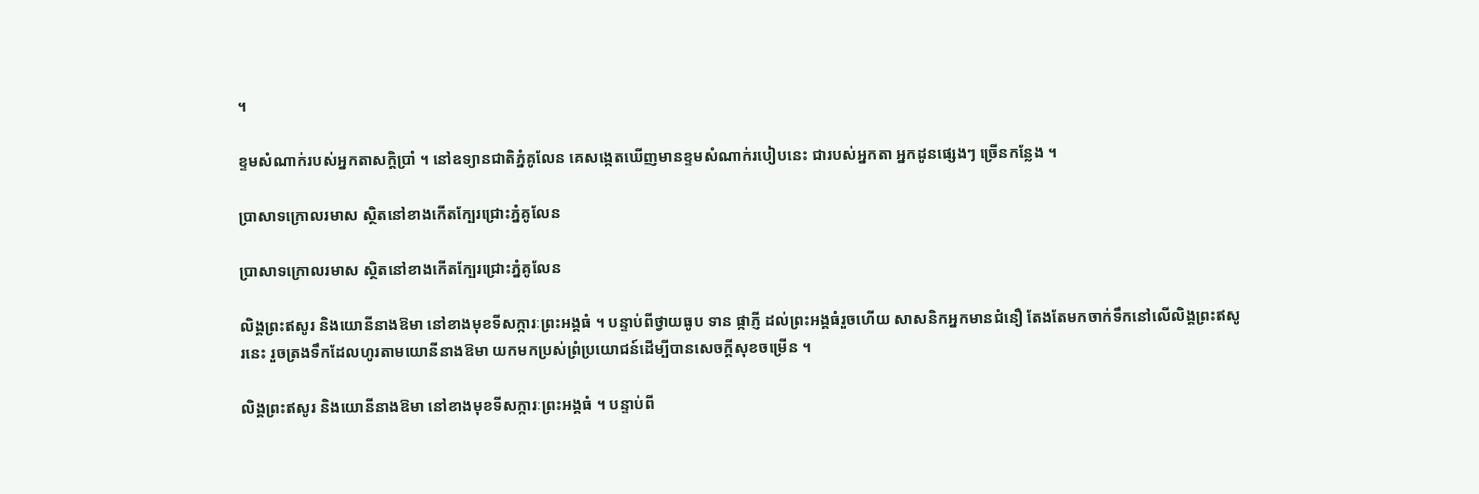។

ខ្ទមសំណាក់របស់អ្នកតាសក្តិប្រាំ ។ នៅឧទ្យានជាតិភ្នំគូលែន គេសង្កេតឃើញមានខ្ទមសំណាក់របៀបនេះ ជារបស់អ្នកតា អ្នកដូនផ្សេងៗ ច្រើនកន្លែង ។

ប្រាសាទក្រោលរមាស ស្ថិតនៅខាងកើតក្បែរជ្រោះភ្នំគូលែន

ប្រាសាទក្រោលរមាស ស្ថិតនៅខាងកើតក្បែរជ្រោះភ្នំគូលែន

លិង្គព្រះឥសូរ និងយោនីនាងឱមា នៅខាងមុខទីសក្ការៈព្រះអង្គធំ ។ បន្ទាប់ពីថ្វាយធូប ទាន ផ្កាភ្ញី ដល់ព្រះអង្គធំរួចហើយ សាសនិកអ្នកមានជំនឿ តែងតែមកចាក់ទឹកនៅលើលិង្គព្រះឥសូរនេះ រួចត្រងទឹកដែលហូរតាមយោនីនាងឱមា យកមកប្រស់ព្រំប្រយោជន៍ដើម្បីបានសេចក្ដីសុខចម្រើន ។

លិង្គព្រះឥសូរ និងយោនីនាងឱមា នៅខាងមុខទីសក្ការៈព្រះអង្គធំ ។ បន្ទាប់ពី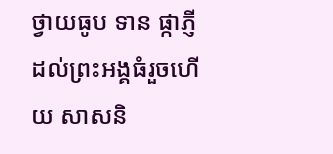ថ្វាយធូប ទាន ផ្កាភ្ញី ដល់ព្រះអង្គធំរួចហើយ សាសនិ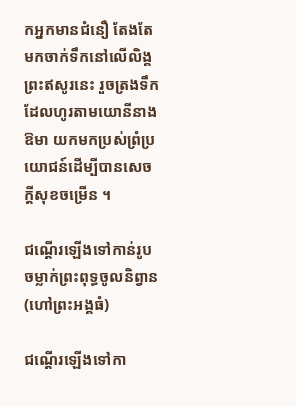កអ្នកមានជំនឿ តែងតែមកចាក់ទឹកនៅលើលិង្គព្រះឥសូរនេះ រួចត្រងទឹកដែលហូរតាមយោនីនាងឱមា យកមកប្រស់ព្រំប្រយោជន៍ដើម្បីបានសេចក្ដីសុខចម្រើន ។

ជណ្ដើរឡើងទៅកាន់រូបចម្លាក់ព្រះពុទ្ធចូលនិព្វាន (ហៅព្រះអង្គធំ)

ជណ្ដើរឡើងទៅកា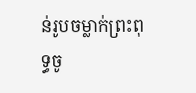ន់រូបចម្លាក់ព្រះពុទ្ធចូ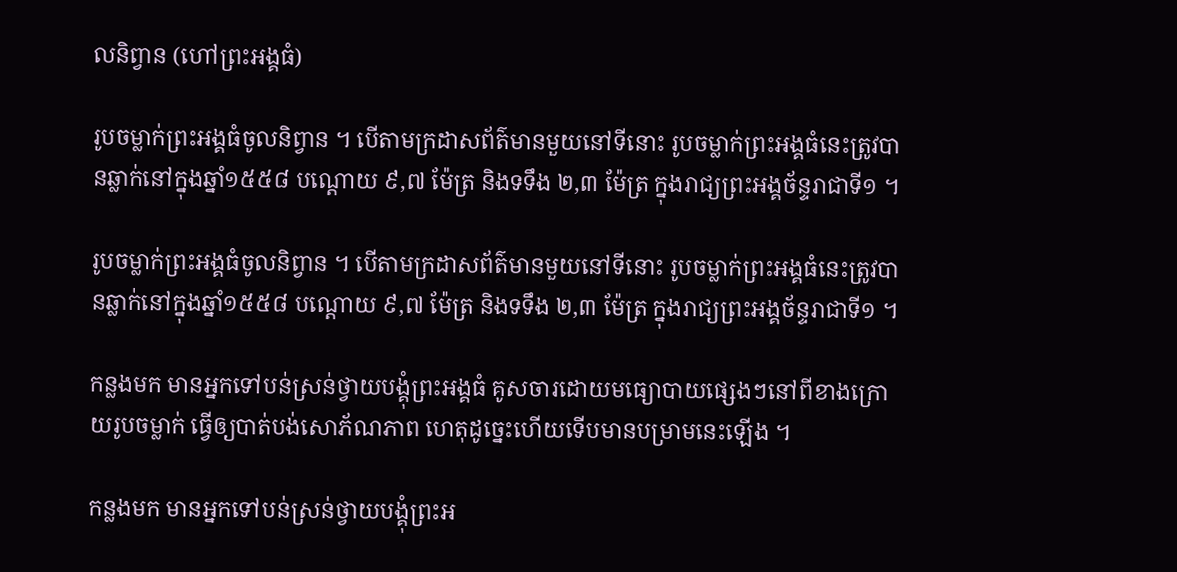លនិព្វាន (ហៅព្រះអង្គធំ)

រូបចម្លាក់ព្រះអង្គធំចូលនិព្វាន ។ បើតាមក្រដាសព័ត៌មានមួយនៅទីនោះ រូបចម្លាក់ព្រះអង្គធំនេះត្រូវបានឆ្លាក់នៅក្នុងឆ្នាំ១៥៥៨ បណ្ដោយ ៩,៧ ម៉ែត្រ និងទទឹង ២,៣ ម៉ែត្រ ក្នុងរាជ្យព្រះអង្គច័ន្ទរាជាទី១ ។

រូបចម្លាក់ព្រះអង្គធំចូលនិព្វាន ។ បើតាមក្រដាសព័ត៌មានមួយនៅទីនោះ រូបចម្លាក់ព្រះអង្គធំនេះត្រូវបានឆ្លាក់នៅក្នុងឆ្នាំ១៥៥៨ បណ្ដោយ ៩,៧ ម៉ែត្រ និងទទឹង ២,៣ ម៉ែត្រ ក្នុងរាជ្យព្រះអង្គច័ន្ទរាជាទី១ ។

កន្លងមក មានអ្នកទៅបន់ស្រន់ថ្វាយបង្គុំព្រះអង្គធំ គូសចារដោយមធ្យោបាយផ្សេងៗនៅពីខាងក្រោយរូបចម្លាក់ ធ្វើឲ្យបាត់បង់សោភ័ណភាព ហេតុដូច្នេះហើយទើបមានបម្រាមនេះឡើង ។

កន្លងមក មានអ្នកទៅបន់ស្រន់ថ្វាយបង្គុំព្រះអ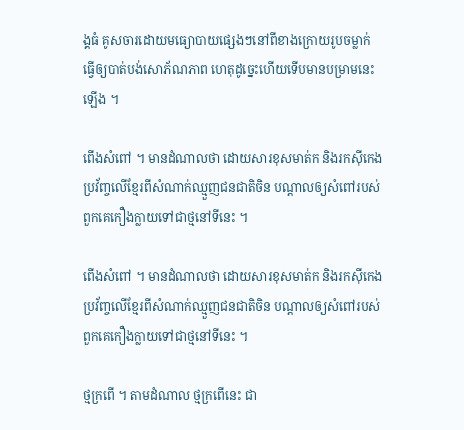ង្គធំ គូសចារដោយមធ្យោបាយផ្សេងៗនៅពីខាងក្រោយរូបចម្លាក់ ធ្វើឲ្យបាត់បង់សោភ័ណភាព ហេតុដូច្នេះហើយទើបមានបម្រាមនេះឡើង ។

ពើងសំពៅ ។ មានដំណាលថា ដោយសារខុសមាត់ក និងរកស៊ីកេងប្រវ័ញ្ចលើខ្មែរពីសំណាក់ឈ្មួញជនជាតិចិន បណ្ដាលឲ្យសំពៅរបស់ពួកគេកឿងក្លាយទៅជាថ្មនៅទីនេះ ។

ពើងសំពៅ ។ មានដំណាលថា ដោយសារខុសមាត់ក និងរកស៊ីកេងប្រវ័ញ្ចលើខ្មែរពីសំណាក់ឈ្មួញជនជាតិចិន បណ្ដាលឲ្យសំពៅរបស់ពួកគេកឿងក្លាយទៅជាថ្មនៅទីនេះ ។

ថ្មក្រពើ ។ តាមដំណាល ថ្មក្រពើនេះ ជា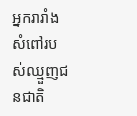អ្នករារាំងសំពៅរបស់ឈ្មួញជនជាតិ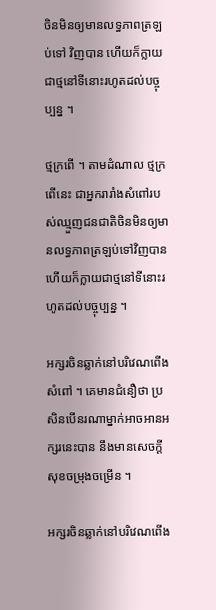ចិនមិនឲ្យមានលទ្ធភាពត្រឡប់ទៅ វិញបាន ហើយក៏ក្លាយជាថ្មនៅទីនោះរហូតដល់បច្ចុប្បន្ន ។

ថ្មក្រពើ ។ តាមដំណាល ថ្មក្រពើនេះ ជាអ្នករារាំងសំពៅរបស់ឈ្មួញជនជាតិចិនមិនឲ្យមានលទ្ធភាពត្រឡប់ទៅវិញបាន ហើយក៏ក្លាយជាថ្មនៅទីនោះរហូតដល់បច្ចុប្បន្ន ។

អក្សរចិនឆ្លាក់នៅបរិវេណពើងសំពៅ ។ គេមានជំនឿថា ប្រសិនបើនរណាម្នាក់អាចអានអក្សរនេះបាន នឹងមានសេចក្ដីសុខចម្រុងចម្រើន ។

អក្សរចិនឆ្លាក់នៅបរិវេណពើង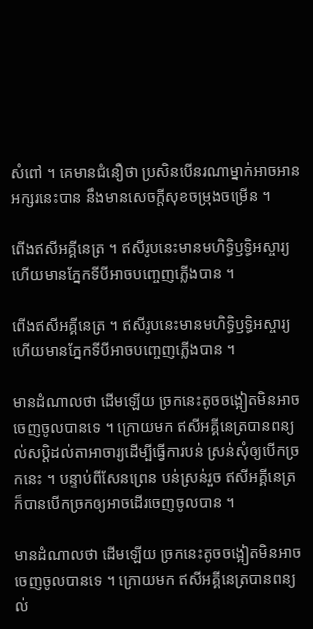សំពៅ ។ គេមានជំនឿថា ប្រសិនបើនរណាម្នាក់អាចអានអក្សរនេះបាន នឹងមានសេចក្ដីសុខចម្រុងចម្រើន ។

ពើងឥសីអគ្គីនេត្រ ។ ឥសីរូបនេះមានមហិទ្ធិឫទ្ធិអស្ចារ្យ ហើយមានភ្នែកទីបីអាចបញ្ចេញភ្លើងបាន ។

ពើងឥសីអគ្គីនេត្រ ។ ឥសីរូបនេះមានមហិទ្ធិឫទ្ធិអស្ចារ្យ ហើយមានភ្នែកទីបីអាចបញ្ចេញភ្លើងបាន ។

មានដំណាលថា ដើមឡើយ ច្រកនេះតូចចង្អៀតមិនអាចចេញចូលបានទេ ។ ក្រោយមក ឥសីអគ្គីនេត្របានពន្យល់សប្ដិដល់តាអាចារ្យដើម្បីធ្វើការបន់ ស្រន់សុំឲ្យបើកច្រកនេះ ។ បន្ទាប់ពីសែនព្រេន បន់ស្រន់រួច ឥសីអគ្គីនេត្រ ក៏បានបើកច្រកឲ្យអាចដើរចេញចូលបាន ។

មានដំណាលថា ដើមឡើយ ច្រកនេះតូចចង្អៀតមិនអាចចេញចូលបានទេ ។ ក្រោយមក ឥសីអគ្គីនេត្របានពន្យល់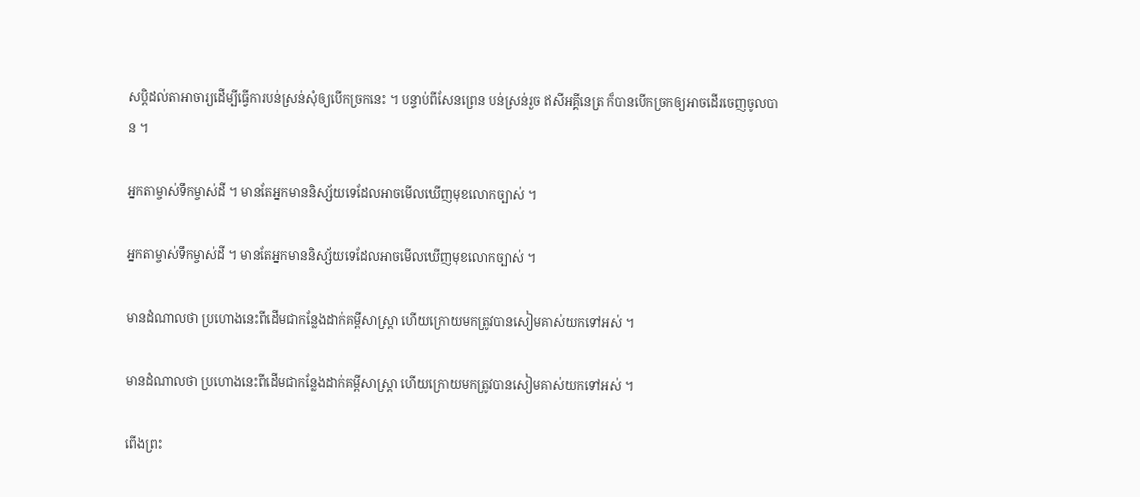សប្ដិដល់តាអាចារ្យដើម្បីធ្វើការបន់ស្រន់សុំឲ្យបើកច្រកនេះ ។ បន្ទាប់ពីសែនព្រេន បន់ស្រន់រួច ឥសីអគ្គីនេត្រ ក៏បានបើកច្រកឲ្យអាចដើរចេញចូលបាន ។

អ្នកតាម្ចាស់ទឹកម្ចាស់ដី ។ មានតែអ្នកមាននិស្ស័យទេដែលអាចមើលឃើញមុខលោកច្បាស់ ។

អ្នកតាម្ចាស់ទឹកម្ចាស់ដី ។ មានតែអ្នកមាននិស្ស័យទេដែលអាចមើលឃើញមុខលោកច្បាស់ ។

មានដំណាលថា ប្រហោងនេះពីដើមជាកន្លែងដាក់គម្ពីសាស្ត្រា ហើយក្រោយមកត្រូវបានសៀមគាស់យកទៅអស់ ។

មានដំណាលថា ប្រហោងនេះពីដើមជាកន្លែងដាក់គម្ពីសាស្ត្រា ហើយក្រោយមកត្រូវបានសៀមគាស់យកទៅអស់ ។

ពើងព្រះ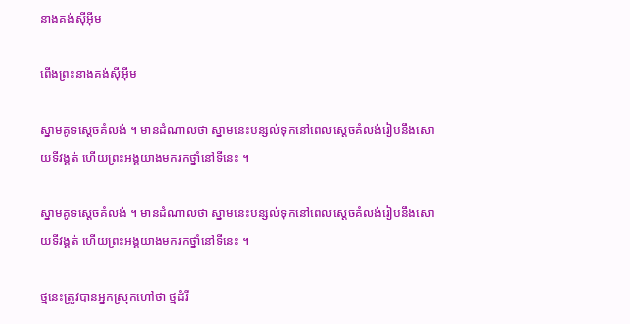នាងគង់ស៊ីអ៊ីម

ពើងព្រះនាងគង់ស៊ីអ៊ីម

ស្នាមគូទស្ដេចគំលង់ ។ មានដំណាលថា ស្នាមនេះបន្សល់ទុកនៅពេលស្ដេចគំលង់រៀបនឹងសោយទីវង្គត់ ហើយព្រះអង្គយាងមករកថ្នាំនៅទីនេះ ។

ស្នាមគូទស្ដេចគំលង់ ។ មានដំណាលថា ស្នាមនេះបន្សល់ទុកនៅពេលស្ដេចគំលង់រៀបនឹងសោយទីវង្គត់ ហើយព្រះអង្គយាងមករកថ្នាំនៅទីនេះ ។

ថ្មនេះត្រូវបានអ្នកស្រុកហៅថា ថ្មដំរី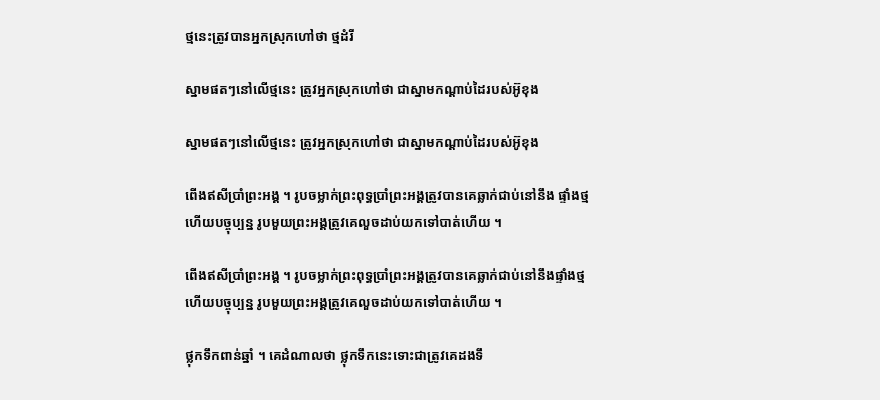ថ្មនេះត្រូវបានអ្នកស្រុកហៅថា ថ្មដំរី

ស្នាមផតៗនៅលើថ្មនេះ ត្រូវអ្នកស្រុកហៅថា ជាស្នាមកណ្ដាប់ដៃរបស់អ៊ូខុង

ស្នាមផតៗនៅលើថ្មនេះ ត្រូវអ្នកស្រុកហៅថា ជាស្នាមកណ្ដាប់ដៃរបស់អ៊ូខុង

ពើងឥសីប្រាំព្រះអង្គ ។ រូបចម្លាក់ព្រះពុទ្ធប្រាំព្រះអង្គត្រូវបានគេឆ្លាក់ជាប់នៅនឹង ផ្ទាំងថ្ម ហើយបច្ចុប្បន្ន រូបមួយព្រះអង្គត្រូវគេលួចដាប់យកទៅបាត់ហើយ ។

ពើងឥសីប្រាំព្រះអង្គ ។ រូបចម្លាក់ព្រះពុទ្ធប្រាំព្រះអង្គត្រូវបានគេឆ្លាក់ជាប់នៅនឹងផ្ទាំងថ្ម ហើយបច្ចុប្បន្ន រូបមួយព្រះអង្គត្រូវគេលួចដាប់យកទៅបាត់ហើយ ។

ថ្លុកទឹកពាន់ឆ្នាំ ។ គេដំណាលថា ថ្លុកទឹកនេះទោះជាត្រូវគេដងទឹ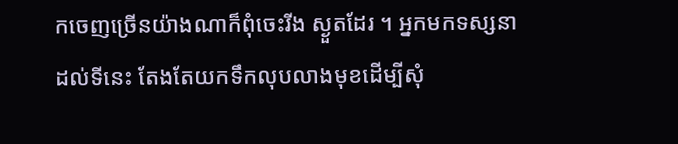កចេញច្រើនយ៉ាងណាក៏ពុំចេះរីង ស្ងួតដែរ ។ អ្នកមកទស្សនាដល់ទីនេះ តែងតែយកទឹកលុបលាងមុខដើម្បីសុំ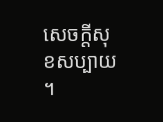សេចក្ដីសុខសប្បាយ ។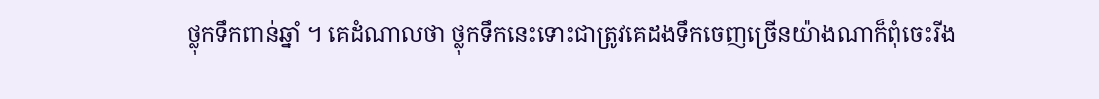ថ្លុកទឹកពាន់ឆ្នាំ ។ គេដំណាលថា ថ្លុកទឹកនេះទោះជាត្រូវគេដងទឹកចេញច្រើនយ៉ាងណាក៏ពុំចេះរីង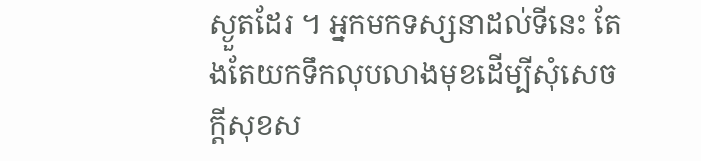ស្ងួតដែរ ។ អ្នកមកទស្សនាដល់ទីនេះ តែងតែយកទឹកលុបលាងមុខដើម្បីសុំសេចក្ដីសុខស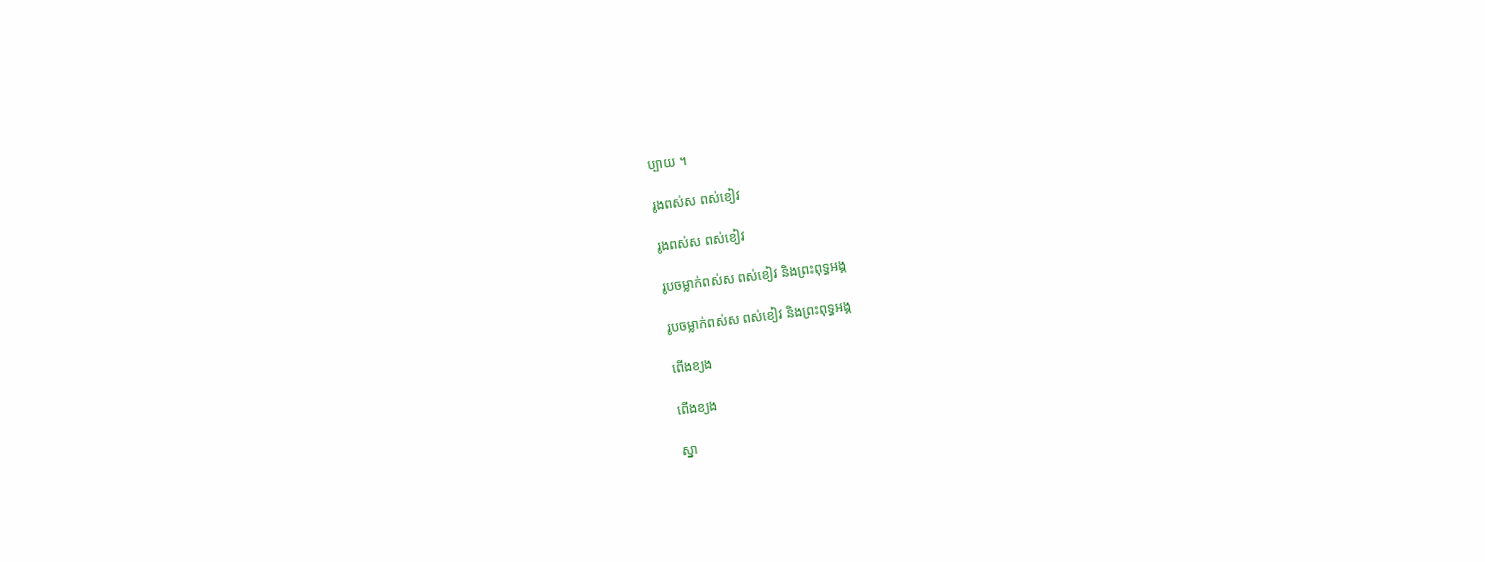ប្បាយ ។

រូងពស់ស ពស់ខៀវ

រូងពស់ស ពស់ខៀវ

រូបចម្លាក់ពស់ស ពស់ខៀវ និងព្រះពុទ្ធអង្គ

រូបចម្លាក់ពស់ស ពស់ខៀវ និងព្រះពុទ្ធអង្គ

ពើងខ្យង

ពើងខ្យង

ស្នា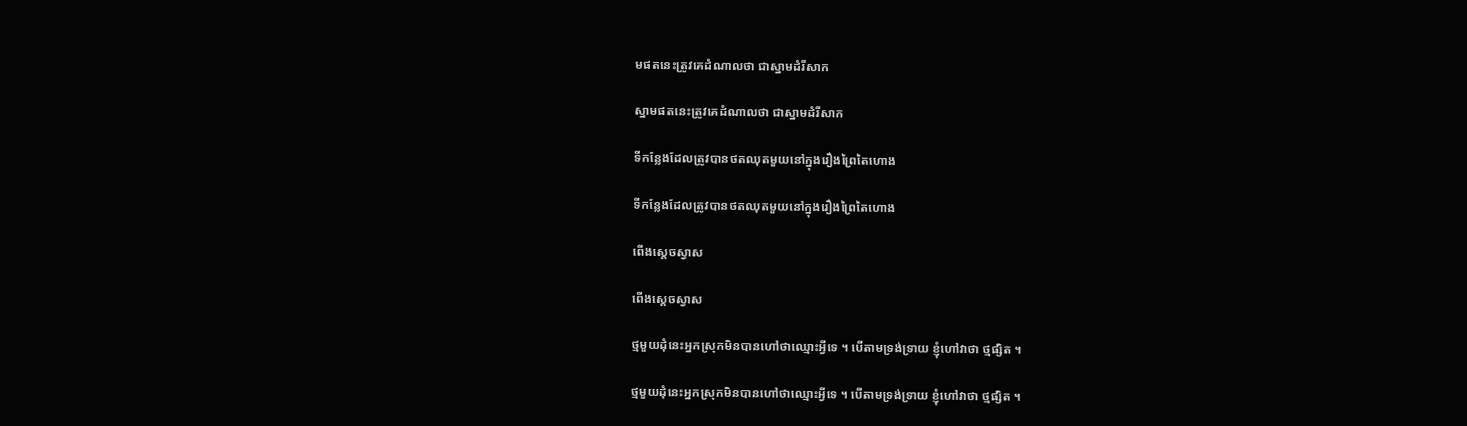មផតនេះត្រូវគេដំណាលថា ជាស្នាមដំរីសាក

ស្នាមផតនេះត្រូវគេដំណាលថា ជាស្នាមដំរីសាក

ទីកន្លែងដែលត្រូវបានថតឈុតមួយនៅក្នុងរឿងព្រៃតៃហោង

ទីកន្លែងដែលត្រូវបានថតឈុតមួយនៅក្នុងរឿងព្រៃតៃហោង

ពើងស្ដេចស្វាស

ពើងស្ដេចស្វាស

ថ្មមួយដុំនេះអ្នកស្រុកមិនបានហៅថាឈ្មោះអ្វីទេ ។ បើតាមទ្រង់ទ្រាយ ខ្ញុំហៅវាថា ថ្មផ្សិត ។

ថ្មមួយដុំនេះអ្នកស្រុកមិនបានហៅថាឈ្មោះអ្វីទេ ។ បើតាមទ្រង់ទ្រាយ ខ្ញុំហៅវាថា ថ្មផ្សិត ។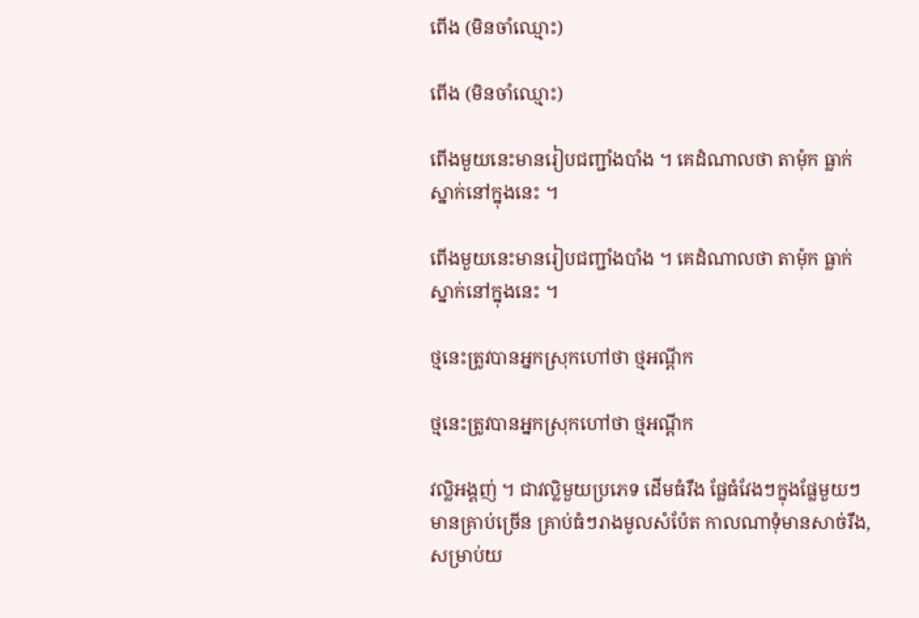ពើង (មិនចាំឈ្មោះ)

ពើង (មិនចាំឈ្មោះ)

ពើងមួយនេះមានរៀបជញ្ជាំងបាំង ។ គេដំណាលថា តាម៉ុក ធ្លាក់ស្នាក់នៅក្នុងនេះ ។

ពើងមួយនេះមានរៀបជញ្ជាំងបាំង ។ គេដំណាលថា តាម៉ុក ធ្លាក់ស្នាក់នៅក្នុងនេះ ។

ថ្មនេះត្រូវបានអ្នកស្រុកហៅថា ថ្មអណ្ដីក

ថ្មនេះត្រូវបានអ្នកស្រុកហៅថា ថ្មអណ្ដីក

វល្លិអង្គញ់ ។ ជាវល្លិមួយប្រភេទ ដើមធំរឹង ផ្លែធំវែងៗក្នុងផ្លែមួយៗមានគ្រាប់ច្រើន គ្រាប់ធំៗរាងមូលសំប៉ែត កាលណាទុំមានសាច់រឹង, សម្រាប់យ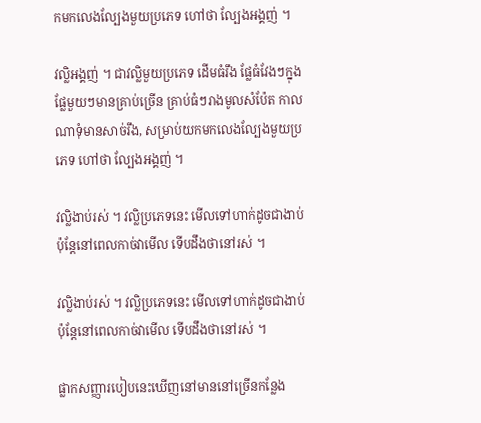កមកលេងល្បែងមួយប្រភេទ ហៅថា ល្បែងអង្គញ់ ។

វល្លិអង្គញ់ ។ ជាវល្លិមួយប្រភេទ ដើមធំរឹង ផ្លែធំវែងៗក្នុងផ្លែមួយៗមានគ្រាប់ច្រើន គ្រាប់ធំៗរាងមូលសំប៉ែត កាលណាទុំមានសាច់រឹង, សម្រាប់យកមកលេងល្បែងមួយប្រភេទ ហៅថា ល្បែងអង្គញ់ ។

វល្លិងាប់រស់ ។ វល្លិប្រភេទនេះ មើលទៅហាក់ដូចជាងាប់ ប៉ុន្តែនៅពេលកាច់វាមើល ទើបដឹងថានៅរស់ ។

វល្លិងាប់រស់ ។ វល្លិប្រភេទនេះ មើលទៅហាក់ដូចជាងាប់ ប៉ុន្តែនៅពេលកាច់វាមើល ទើបដឹងថានៅរស់ ។

ផ្លាកសញ្ញារបៀបនេះឃើញនៅមាននៅច្រើនកន្លែង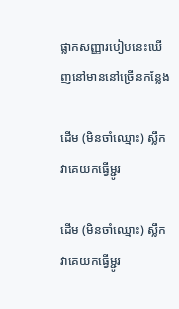ផ្លាកសញ្ញារបៀបនេះឃើញនៅមាននៅច្រើនកន្លែង

ដើម (មិនចាំឈ្មោះ) ស្លឹកវាគេយកធ្វើម្ជូរ

ដើម (មិនចាំឈ្មោះ) ស្លឹកវាគេយកធ្វើម្ជូរ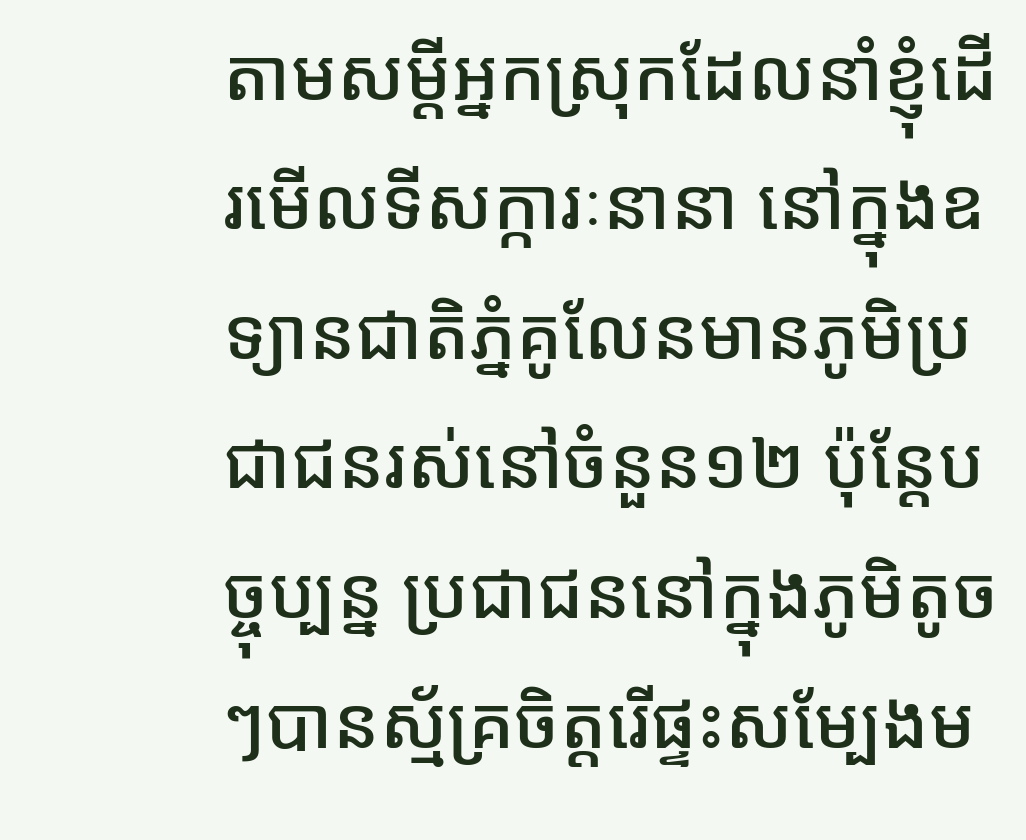តាមសម្ដីអ្នកស្រុកដែលនាំខ្ញុំដើរមើលទីសក្ការៈនានា នៅក្នុងឧទ្យានជាតិភ្នំគូលែនមានភូមិប្រជាជនរស់នៅចំនួន១២ ប៉ុន្តែបច្ចុប្បន្ន ប្រជាជននៅក្នុងភូមិតូចៗបានស្ម័គ្រចិត្តរើផ្ទះសម្បែងម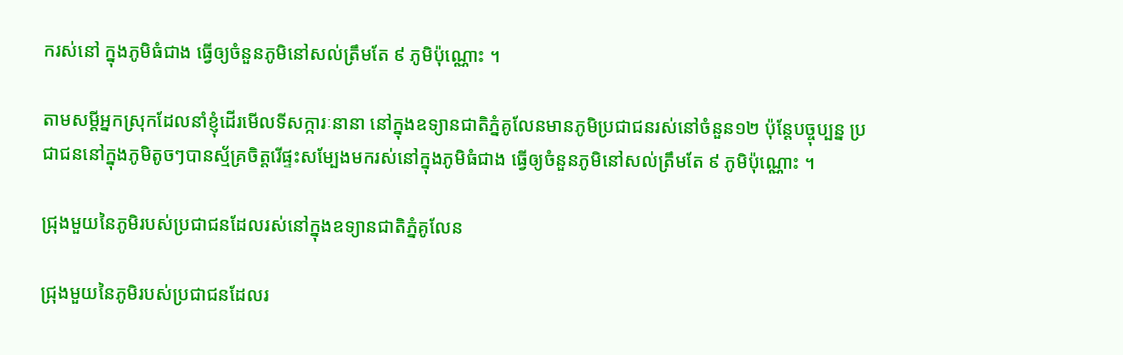ករស់នៅ ក្នុងភូមិធំជាង ធ្វើឲ្យចំនួនភូមិនៅសល់ត្រឹមតែ ៩ ភូមិប៉ុណ្ណោះ ។

តាមសម្ដីអ្នកស្រុកដែលនាំខ្ញុំដើរមើលទីសក្ការៈនានា នៅក្នុងឧទ្យានជាតិភ្នំគូលែនមានភូមិប្រជាជនរស់នៅចំនួន១២ ប៉ុន្តែបច្ចុប្បន្ន ប្រជាជននៅក្នុងភូមិតូចៗបានស្ម័គ្រចិត្តរើផ្ទះសម្បែងមករស់នៅក្នុងភូមិធំជាង ធ្វើឲ្យចំនួនភូមិនៅសល់ត្រឹមតែ ៩ ភូមិប៉ុណ្ណោះ ។

ជ្រុងមួយនៃភូមិរបស់ប្រជាជនដែលរស់នៅក្នុងឧទ្យានជាតិភ្នំគូលែន

ជ្រុងមួយនៃភូមិរបស់ប្រជាជនដែលរ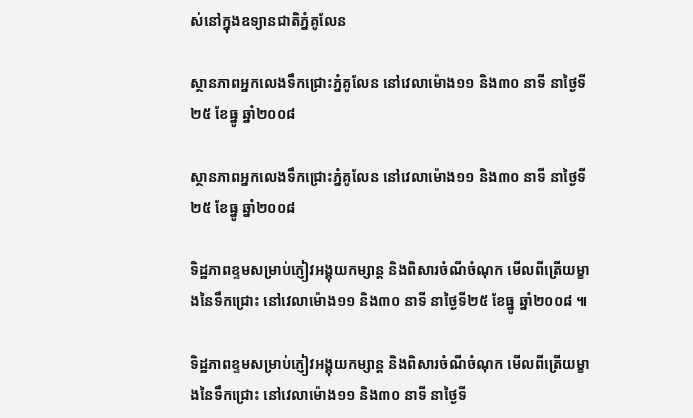ស់នៅក្នុងឧទ្យានជាតិភ្នំគូលែន

ស្ថានភាពអ្នកលេងទឹកជ្រោះភ្នំគូលែន នៅវេលាម៉ោង១១ និង៣០ នាទី នាថ្ងៃទី២៥ ខែធ្នូ ឆ្នាំ២០០៨

ស្ថានភាពអ្នកលេងទឹកជ្រោះភ្នំគូលែន នៅវេលាម៉ោង១១ និង៣០ នាទី នាថ្ងៃទី២៥ ខែធ្នូ ឆ្នាំ២០០៨

ទិដ្ឋភាពខ្ទមសម្រាប់ភ្ញៀវអង្គុយកម្សាន្ត និងពិសារចំណីចំណុក មើលពីត្រើយម្ខាងនៃទឹកជ្រោះ នៅវេលាម៉ោង១១ និង៣០ នាទី នាថ្ងៃទី២៥ ខែធ្នូ ឆ្នាំ២០០៨ ៕

ទិដ្ឋភាពខ្ទមសម្រាប់ភ្ញៀវអង្គុយកម្សាន្ត និងពិសារចំណីចំណុក មើលពីត្រើយម្ខាងនៃទឹកជ្រោះ នៅវេលាម៉ោង១១ និង៣០ នាទី នាថ្ងៃទី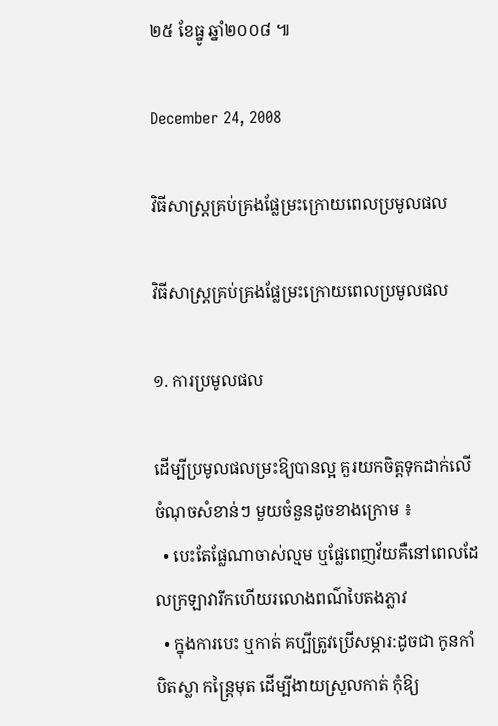២៥ ខែធ្នូ ឆ្នាំ២០០៨ ៕

December 24, 2008

វិធីសាស្ត្រគ្រប់គ្រងផ្លែម្រះក្រោយពេលប្រមូលផល

វិធីសាស្ត្រគ្រប់គ្រងផ្លែម្រះក្រោយពេលប្រមូលផល

១. ការប្រមូលផល

ដើម្បីប្រមូលផលម្រះឱ្យបានល្អ គួរយកចិត្តទុកដាក់លើចំណុចសំខាន់ៗ មួយចំនួនដូចខាងក្រោម ៖
  • បេះតែផ្លែណាចាស់ល្មម ឬផ្លែពេញវ័យគឺនៅពេលដែលក្រឡាវារីកហើយរលោងពណ៌បៃតងភ្លាវ
  • ក្នុងការបេះ ឬកាត់ គប្បីត្រូវប្រើសម្ភារ:ដូចជា កូនកាំបិតស្លា កន្ត្រៃមុត ដើម្បីងាយស្រួលកាត់ កុំឱ្យ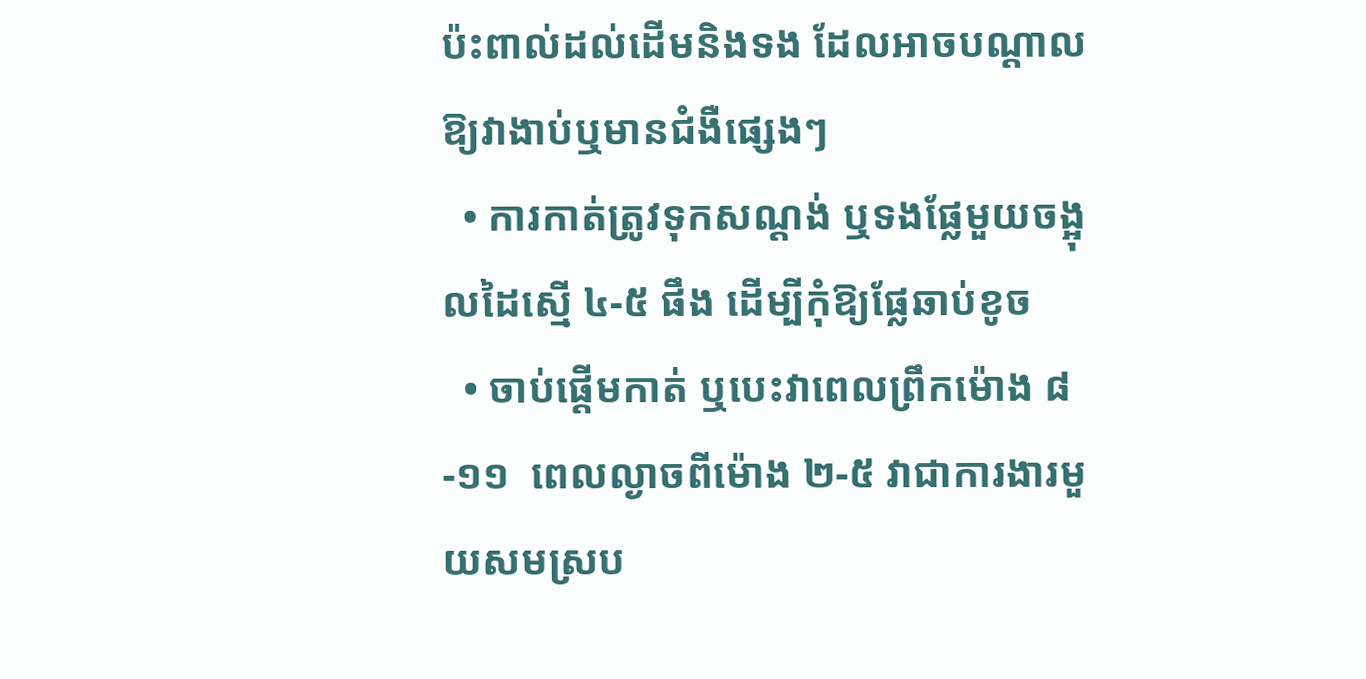ប៉ះពាល់ដល់ដើមនិងទង ដែលអាចបណ្ដាលឱ្យវាងាប់ឬមានជំងឺផ្សេងៗ
  • ការកាត់ត្រូវទុកសណ្ដង់ ឬទងផ្លែមួយចង្អុលដៃស្មើ ៤-៥ ផឹង ដើម្បីកុំឱ្យផ្លែឆាប់ខូច
  • ចាប់ផ្ដើមកាត់ ឬបេះវាពេលព្រឹកម៉ោង ៨-១១  ពេលល្ងាចពីម៉ោង ២-៥ វាជាការងារមួយសមស្រប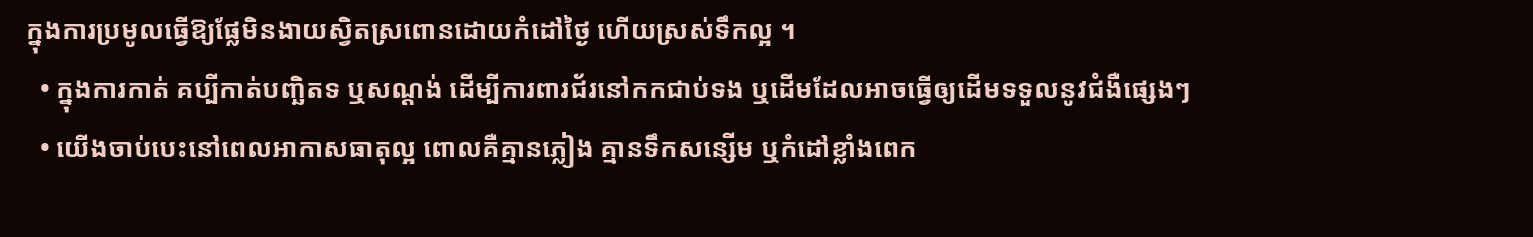ក្នុងការប្រមូលធ្វើឱ្យផ្លែមិនងាយស្វិតស្រពោនដោយកំដៅថ្ងៃ ហើយស្រស់ទឹកល្អ ។
  • ក្នុងការកាត់ គប្បីកាត់បញ្ឆិតទ ឬសណ្ដង់ ដើម្បីការពារជ័រនៅកកជាប់ទង ឬដើមដែលអាចធ្វើឲ្យដើមទទួលនូវជំងឺផ្សេងៗ
  • យើងចាប់បេះនៅពេលអាកាសធាតុល្អ ពោលគឺគ្មានភ្លៀង គ្មានទឹកសន្សើម ឬកំដៅខ្លាំងពេក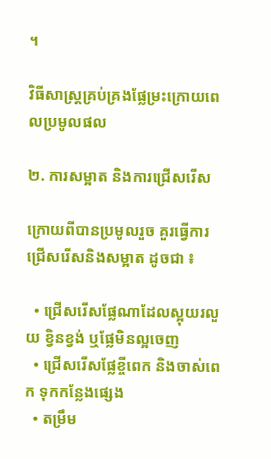។

វិធីសាស្ត្រគ្រប់គ្រងផ្លែម្រះក្រោយពេលប្រមូលផល

២. ការសម្អាត និងការជ្រើសរើស

ក្រោយពីបានប្រមូលរួច គួរធ្វើការជ្រើសរើសនិងសម្អាត ដូចជា ៖

  • ជ្រើសរើសផ្លែណាដែលស្អុយរលួយ ខ្វិនខ្វង់ ឬផ្លែមិនល្អចេញ
  • ជ្រើសរើសផ្លែខ្ចីពេក និងចាស់ពេក ទុកកន្លែងផ្សេង
  • តម្រឹម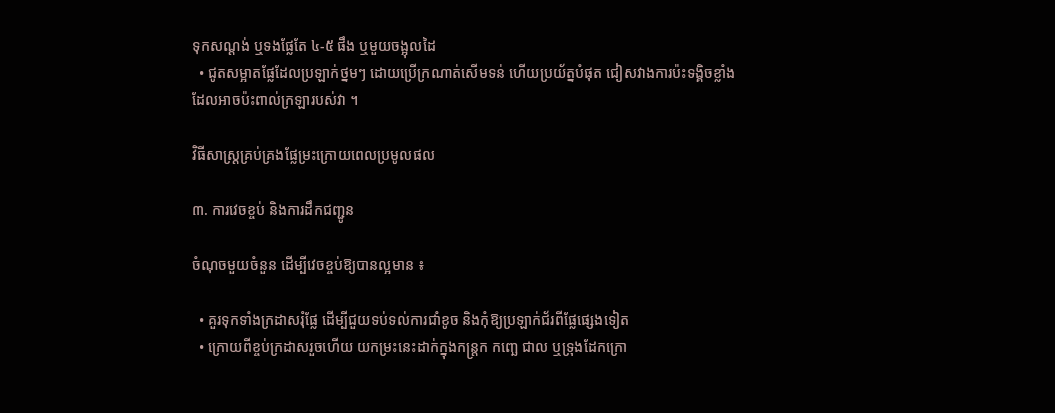ទុកសណ្ដង់ ឬទងផ្លែតែ ៤-៥ ផឹង ឬមួយចង្អុលដៃ
  • ជូតសម្អាតផ្លែដែលប្រឡាក់ថ្នមៗ ដោយប្រើក្រណាត់សើមទន់ ហើយប្រយ័ត្នបំផុត ជៀសវាងការប៉ះទង្គិចខ្លាំង ដែលអាចប៉ះពាល់ក្រឡារបស់វា ។

វិធីសាស្ត្រគ្រប់គ្រងផ្លែម្រះក្រោយពេលប្រមូលផល

៣. ការវេចខ្ចប់ និងការដឹកជញ្ជូន

ចំណុចមួយចំនួន ដើម្បីវេចខ្ចប់ឱ្យបានល្អមាន ៖

  • គួរទុកទាំងក្រដាសរុំផ្លែ ដើម្បីជួយទប់ទល់ការជាំខូច និងកុំឱ្យប្រឡាក់ជ័រពីផ្លែផ្សេងទៀត
  • ក្រោយពីខ្ចប់ក្រដាសរួចហើយ យកម្រះនេះដាក់ក្នុងកន្ត្រក កញ្ឆេ ជាល ឬទ្រុងដែកក្រោ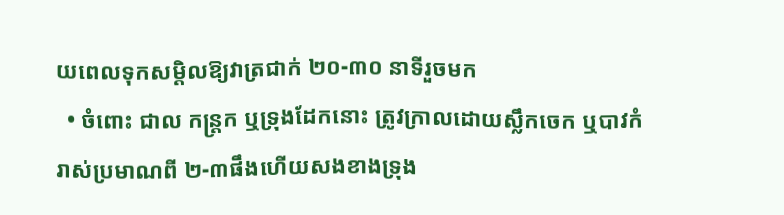យពេលទុកសម្ដិលឱ្យវាត្រជាក់ ២០-៣០ នាទីរួចមក
  • ចំពោះ ជាល កន្ត្រក ឬទ្រុងដែកនោះ ត្រូវក្រាលដោយស្លឹកចេក ឬបាវកំរាស់ប្រមាណពី ២-៣ផឹងហើយសងខាងទ្រុង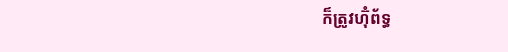ក៏ត្រូវហ៊ុំព័ទ្ធ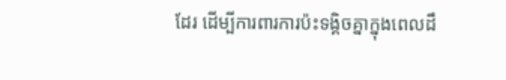ដែរ ដើម្បីការពារការប៉ះទង្គិចគ្នាក្នុងពេលដឹ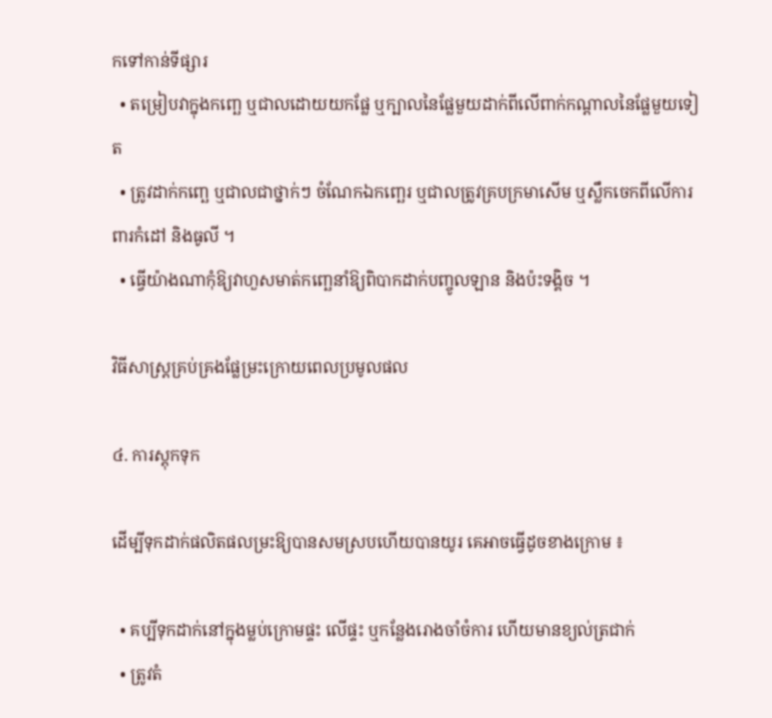កទៅកាន់ទីផ្សារ
  • តម្រៀបវាក្នុងកញ្ឆេ ឬជាលដោយយកផ្លែ ឬក្បាលនៃផ្លែមួយដាក់ពីលើពាក់កណ្ដាលនៃផ្លែមួយទៀត
  • ត្រូវដាក់កញ្ឆេ ឬជាលជាថ្នាក់ៗ ចំណែកឯកញ្ឆេរ ឬជាលត្រូវគ្របក្រមាសើម ឬស្លឹកចេកពីលើការពារកំដៅ និងធូលី ។
  • ធ្វើយ៉ាងណាកុំឱ្យវាហួសមាត់កញ្ឆេនាំឱ្យពិបាកដាក់បញ្ចូលឡាន និងប៉ះទង្គិច ។

វិធីសាស្ត្រគ្រប់គ្រងផ្លែម្រះក្រោយពេលប្រមូលផល

៤. ការស្តុកទុក

ដើម្បីទុកដាក់ផលិតផលម្រះឱ្យបានសមស្របហើយបានយូរ គេអាចធ្វើដូចខាងក្រោម ៖

  • គប្បីទុកដាក់នៅក្នុងម្លប់ក្រោមផ្ទះ លើផ្ទះ ឬកន្លែងរោងចាំចំការ ហើយមានខ្យល់ត្រជាក់
  • ត្រូវតំ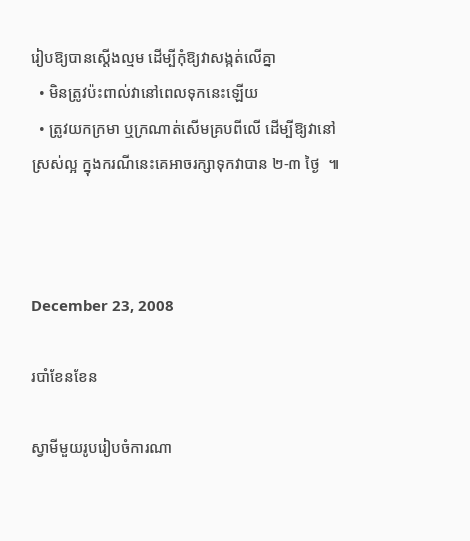រៀបឱ្យបានស្ដើងល្មម ដើម្បីកុំឱ្យវាសង្កត់លើគ្នា
  • មិនត្រូវប៉ះពាល់វានៅពេលទុកនេះឡើយ
  • ត្រូវយកក្រមា ឬក្រណាត់សើមគ្របពីលើ ដើម្បីឱ្យវានៅស្រស់ល្អ ក្នុងករណីនេះគេអាចរក្សាទុកវាបាន ២-៣ ថ្ងៃ  ៕



December 23, 2008

របាំខែនខែន

ស្វាមីមួយរូបរៀបចំការណា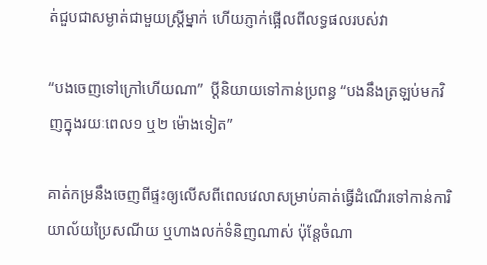ត់ជួបជាសម្ងាត់ជាមួយស្ត្រីម្នាក់ ហើយភ្ញាក់ផ្អើលពីលទ្ធផលរបស់វា

“បងចេញទៅក្រៅហើយណា”  ប្ដីនិយាយទៅកាន់ប្រពន្ធ “បងនឹងត្រឡប់មកវិញក្នុងរយៈពេល១ ឬ២ ម៉ោងទៀត”

គាត់កម្រនឹងចេញពីផ្ទះឲ្យលើសពីពេលវេលាសម្រាប់គាត់ធ្វើដំណើរទៅកាន់ការិយាល័យប្រៃសណីយ ឬហាងលក់ទំនិញណាស់ ប៉ុន្តែចំណា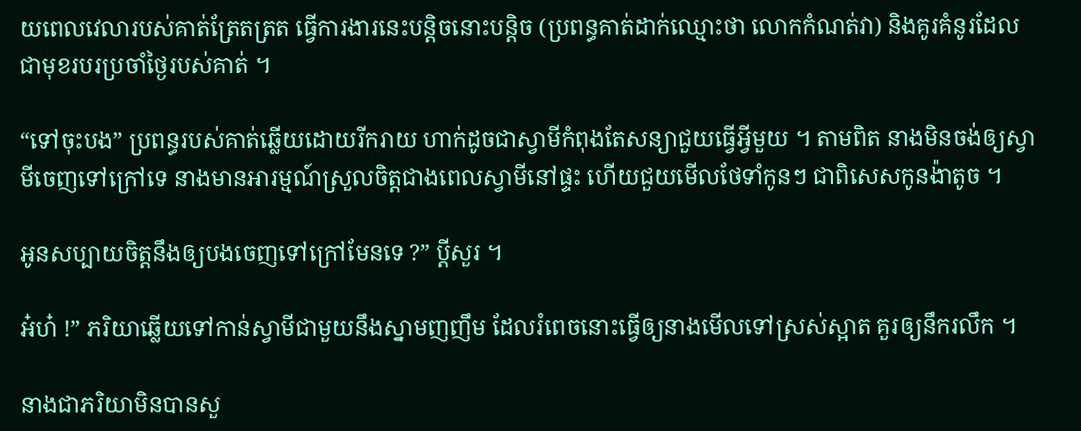យពេលវេលារបស់គាត់ត្រែតត្រត ធ្វើការងារនេះបន្តិចនោះបន្តិច (ប្រពន្ធគាត់ដាក់ឈ្មោះថា លោកកំណត់វា) និងគូរគំនូរដែលជាមុខរបរប្រចាំថ្ងៃរបស់គាត់ ។

“ទៅចុះបង” ប្រពន្ធរបស់គាត់ឆ្លើយដោយរីករាយ ហាក់ដូចជាស្វាមីកំពុងតែសន្យាជួយធ្វើអ្វីមួយ ។ តាមពិត នាងមិនចង់ឲ្យស្វាមីចេញទៅក្រៅទេ នាងមានអារម្មណ៍ស្រួលចិត្តជាងពេលស្វាមីនៅផ្ទះ ហើយជួយមើលថែទាំកូនៗ ជាពិសេសកូនង៉ាតូច ។

អូនសប្បាយចិត្តនឹងឲ្យបងចេញទៅក្រៅមែនទេ ?” ប្ដីសួរ ។

អ៎ហ៎ !” ភរិយាឆ្លើយទៅកាន់ស្វាមីជាមួយនឹងស្នាមញញឹម ដែលរំពេចនោះធ្វើឲ្យនាងមើលទៅស្រស់ស្អាត គួរឲ្យនឹករលឹក ។

នាងជាភរិយាមិនបានសួ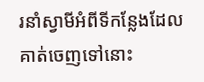រនាំស្វាមីអំពីទីកន្លែងដែលគាត់ចេញទៅនោះ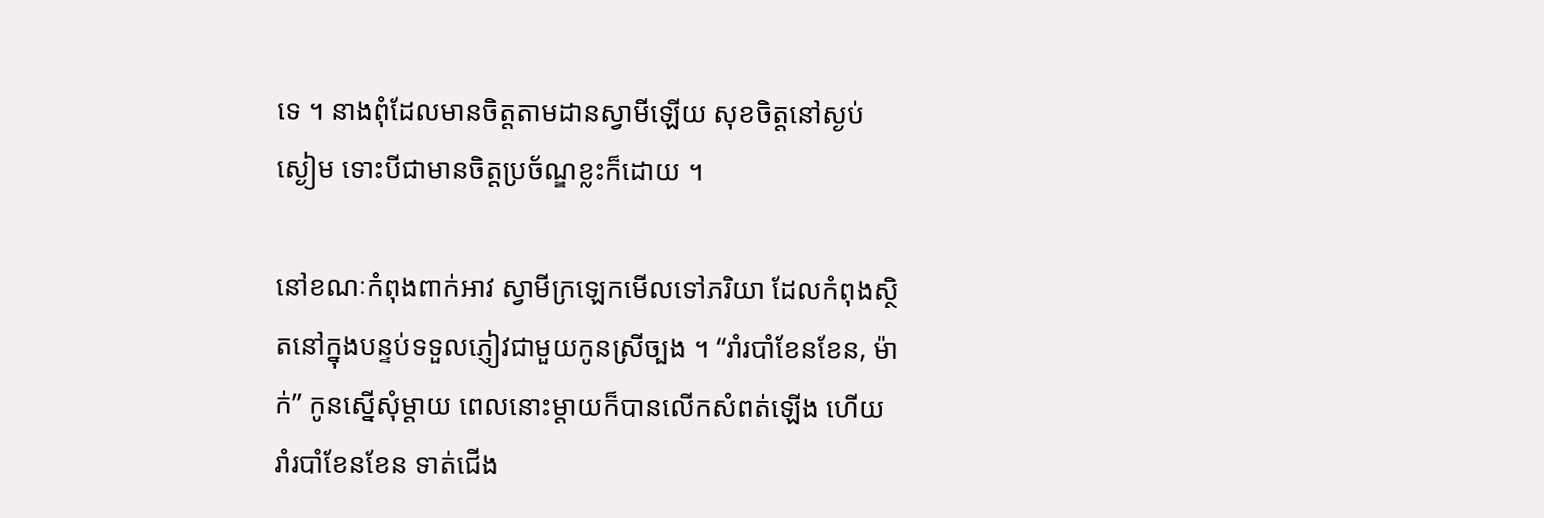ទេ ។ នាងពុំដែលមានចិត្តតាមដានស្វាមីឡើយ សុខចិត្តនៅស្ងប់ស្ងៀម ទោះបីជាមានចិត្តប្រច័ណ្ឌខ្លះក៏ដោយ ។

នៅខណៈកំពុងពាក់អាវ ស្វាមីក្រឡេកមើលទៅភរិយា ដែលកំពុងស្ថិតនៅក្នុងបន្ទប់ទទួលភ្ញៀវជាមួយកូនស្រីច្បង ។ “រាំរបាំខែនខែន, ម៉ាក់” កូនស្នើសុំម្ដាយ ពេលនោះម្ដាយក៏បានលើកសំពត់ឡើង ហើយរាំរបាំខែនខែន ទាត់ជើង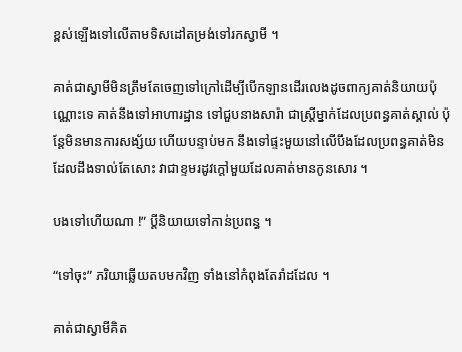ខ្ពស់ឡើងទៅលើតាមទិសដៅតម្រង់ទៅរកស្វាមី ។

គាត់ជាស្វាមីមិនត្រឹមតែចេញទៅក្រៅដើម្បីបើកឡានដើរលេងដូចពាក្យគាត់និយាយប៉ុណ្ណោះទេ គាត់នឹងទៅអាហារដ្ឋាន ទៅជួបនាងសារ៉ា ជាស្ត្រីម្នាក់ដែលប្រពន្ធគាត់ស្គាល់ ប៉ុន្តែមិនមានការសង្ស័យ ហើយបន្ទាប់មក នឹងទៅផ្ទះមួយនៅលើបឹងដែលប្រពន្ធគាត់មិនដែលដឹងទាល់តែសោះ វាជាខ្ទមរដូវក្ដៅមួយដែលគាត់មានកូនសោរ ។

បងទៅហើយណា !” ប្ដីនិយាយទៅកាន់ប្រពន្ធ ។

“ទៅចុះ” ភរិយាឆ្លើយតបមកវិញ ទាំងនៅកំពុងតែរាំដដែល ។

គាត់ជាស្វាមីគិត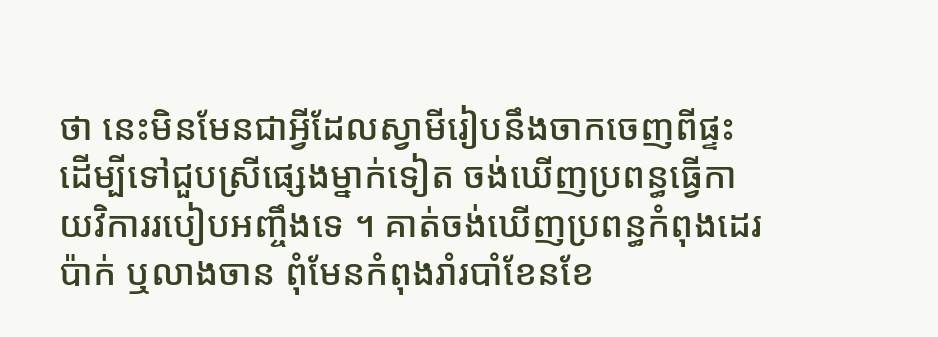ថា នេះមិនមែនជាអ្វីដែលស្វាមីរៀបនឹងចាកចេញពីផ្ទះ ដើម្បីទៅជួបស្រីផ្សេងម្នាក់ទៀត ចង់ឃើញប្រពន្ធធ្វើកាយវិការរបៀបអញ្ចឹងទេ ។ គាត់ចង់ឃើញប្រពន្ធកំពុងដេរប៉ាក់ ឬលាងចាន ពុំមែនកំពុងរាំរបាំខែនខែ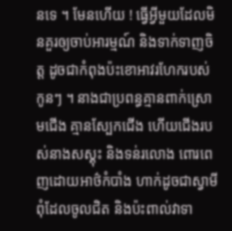នទេ ។ មែនហើយ ! ធ្វើអ្វីមួយដែលមិនគួរឲ្យចាប់អារម្មណ៍ និងទាក់ទាញចិត្ត ដូចជាកំពុងប៉ះខោអាវរហែករបស់កូនៗ ។ នាងជាប្រពន្ធគ្មានពាក់ស្រោមជើង គ្មានស្បែកជើង ហើយជើងរបស់នាងសស្គុះ និងទន់រលោង ពោរពេញដោយអាថ៌កំបាំង ហាក់ដូចជាស្វាមីពុំដែលចូលជិត និងប៉ះពាល់វាទា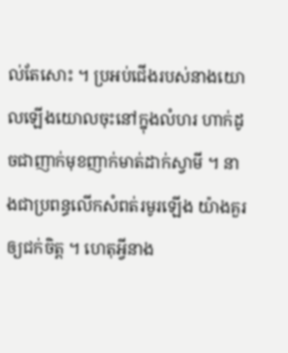ល់តែសោះ ។ ប្រអប់ជើងរបស់នាងយោលឡើងយោលចុះនៅក្នុងលំហរ ហាក់ដូចជាញាក់មុខញាក់មាត់ដាក់ស្វាមី ។ នាងជាប្រពន្ធលើកសំពត់រមូរឡើង យ៉ាងគួរឲ្យជក់ចិត្ត ។ ហេតុអ្វីនាង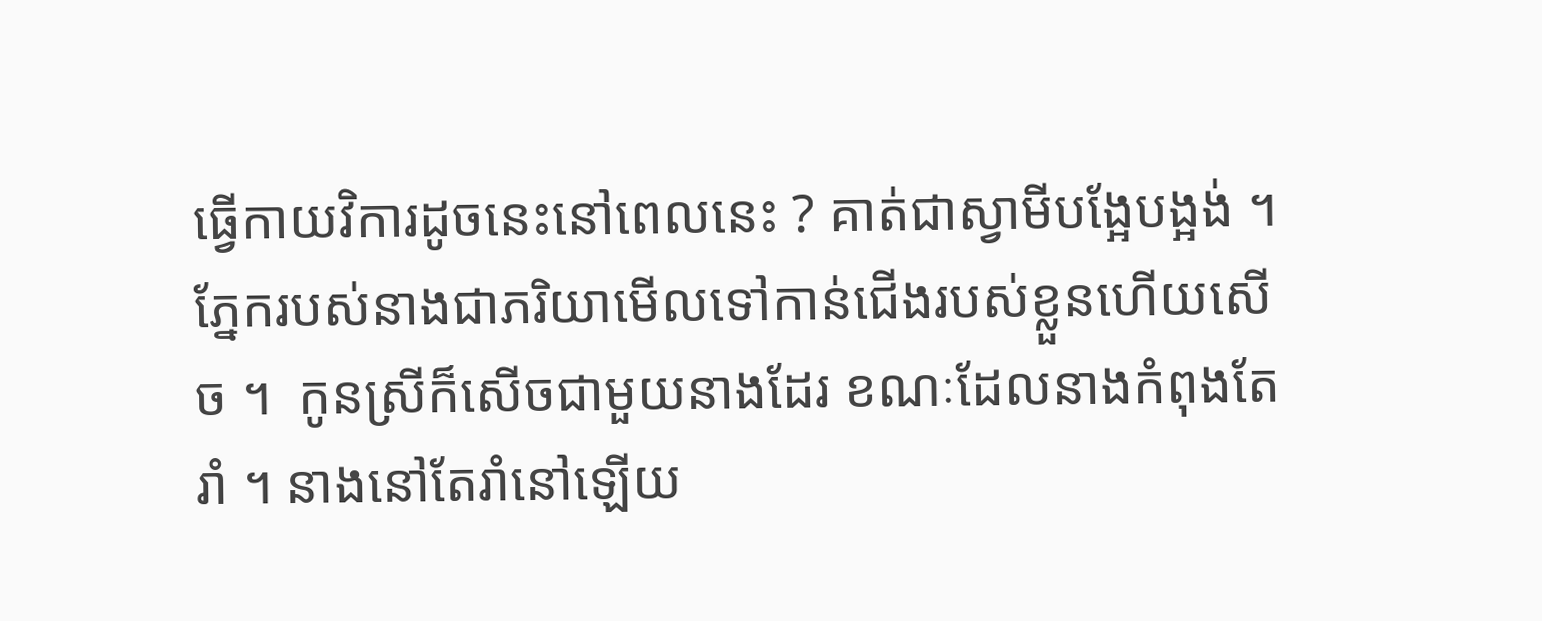ធ្វើកាយវិការដូចនេះនៅពេលនេះ ? គាត់ជាស្វាមីបង្អែបង្អង់ ។ ភ្នែករបស់នាងជាភរិយាមើលទៅកាន់ជើងរបស់ខ្លួនហើយសើច ។  កូនស្រីក៏សើចជាមួយនាងដែរ ខណៈដែលនាងកំពុងតែរាំ ។ នាងនៅតែរាំនៅឡើយ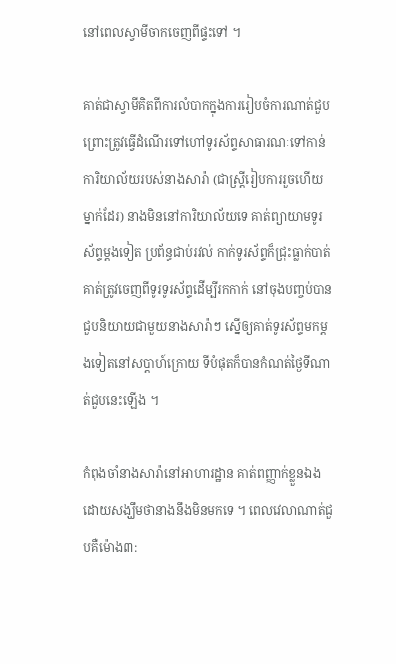នៅពេលស្វាមីចាកចេញពីផ្ទះទៅ ។

គាត់ជាស្វាមីគិតពីការលំបាកក្នុងការរៀបចំការណាត់ជួប ព្រោះត្រូវធ្វើដំណើរទៅហៅទូរស័ព្ទសាធារណៈទៅកាន់ការិយាល័យរបស់នាងសារ៉ា (ជាស្ត្រីរៀបការរួចហើយម្នាក់ដែរ) នាងមិននៅការិយាល័យទេ គាត់ព្យាយាមទូរស័ព្ទម្ដងទៀត ប្រព័ន្ធជាប់រវល់ កាក់ទូរស័ព្ទក៏ជ្រុះធ្លាក់បាត់ គាត់ត្រូវចេញពីទូរទូរស័ព្ទដើម្បីរកកាក់ នៅចុងបញ្ចប់បានជួបនិយាយជាមួយនាងសារ៉ាៗ ស្នើឲ្យគាត់ទូរស័ព្ទមកម្ដងទៀតនៅសប្ដាហ៍ក្រោយ ទីបំផុតក៏បានកំណត់ថ្ងៃទីណាត់ជួបនេះឡើង ។

កំពុងចាំនាងសារ៉ានៅអាហារដ្ឋាន គាត់ពញ្ញាក់ខ្លួនឯងដោយសង្ឃឹមថានាងនឹងមិនមកទេ ។ ពេលវេលាណាត់ជួបគឺម៉ោង៣: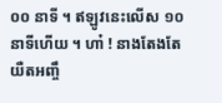០០ នាទី ។ ឥឡូវនេះលើស ១០ នាទីហើយ ។ ហា៎ ! នាងតែងតែយឺតអញ្ចឹ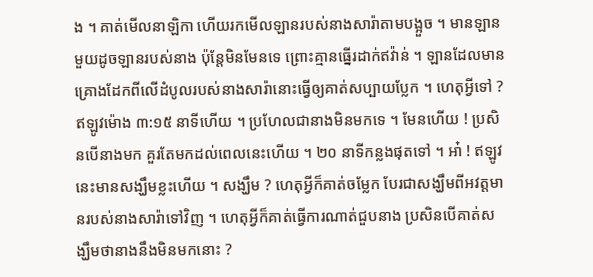ង ។ គាត់មើលនាឡិកា ហើយរកមើលឡានរបស់នាងសារ៉ាតាមបង្អួច ។ មានឡានមួយដូចឡានរបស់នាង ប៉ុន្តែមិនមែនទេ ព្រោះគ្មានធ្នើរដាក់ឥវ៉ាន់ ។ ឡានដែលមានគ្រោងដែកពីលើដំបូលរបស់នាងសារ៉ានោះធ្វើឲ្យគាត់សប្បាយប្លែក ។ ហេតុអ្វីទៅ ? ឥឡូវម៉ោង ៣:១៥ នាទីហើយ ។ ប្រហែលជានាងមិនមកទេ ។ មែនហើយ ! ប្រសិនបើនាងមក គួរតែមកដល់ពេលនេះហើយ ។ ២០ នាទីកន្លងផុតទៅ ។ អា៎ ! ឥឡូវនេះមានសង្ឃឹមខ្លះហើយ ។ សង្ឃឹម ? ហេតុអ្វីក៏គាត់ចម្លែក បែរជាសង្ឃឹមពីអវត្តមានរបស់នាងសារ៉ាទៅវិញ ។ ហេតុអ្វីក៏គាត់ធ្វើការណាត់ជួបនាង ប្រសិនបើគាត់សង្ឃឹមថានាងនឹងមិនមកនោះ ?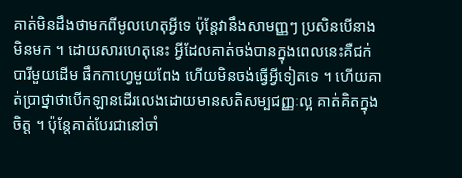គាត់មិនដឹងថាមកពីមូលហេតុអ្វីទេ ប៉ុន្តែវានឹងសាមញ្ញៗ ប្រសិនបើនាងមិនមក ។ ដោយសារហេតុនេះ អ្វីដែលគាត់ចង់បានក្នុងពេលនេះគឺជក់បារីមួយដើម ផឹកកាហ្វេមួយពែង ហើយមិនចង់ធ្វើអ្វីទៀតទេ ។ ហើយគាត់ប្រាថ្នាថាបើកឡានដើរលេងដោយមានសតិសម្បជញ្ញៈល្អ គាត់គិតក្នុងចិត្ត ។ ប៉ុន្តែគាត់បែរជានៅចាំ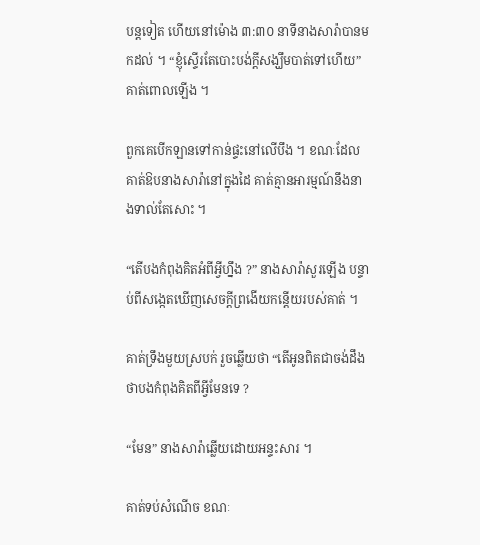បន្តទៀត ហើយនៅម៉ោង ៣:៣០ នាទីនាងសារ៉ាបានមកដល់ ។ “ខ្ញុំស្ទើរតែបោះបង់ក្ដីសង្ឃឹមបាត់ទៅហើយ” គាត់ពោលឡើង ។

ពួកគេបើកឡានទៅកាន់ផ្ទះនៅលើបឹង ។ ខណៈដែលគាត់ឱបនាងសារ៉ានៅក្នុងដៃ គាត់គ្មានអារម្មណ៍នឹងនាងទាល់តែសោះ ។

“តើបងកំពុងគិតអំពីអ្វីហ្នឹង ?” នាងសារ៉ាសួរឡើង បន្ទាប់ពីសង្កេតឃើញសេចក្ដីព្រងើយកន្តើយរបស់គាត់ ។

គាត់ទ្រឹងមួយស្របក់ រួចឆ្លើយថា “តើអូនពិតជាចង់ដឹងថាបងកំពុងគិតពីអ្វីមែនទេ ?

“មែន” នាងសារ៉ាឆ្លើយដោយអន្ទះសារ ។

គាត់ទប់សំណើច ខណៈ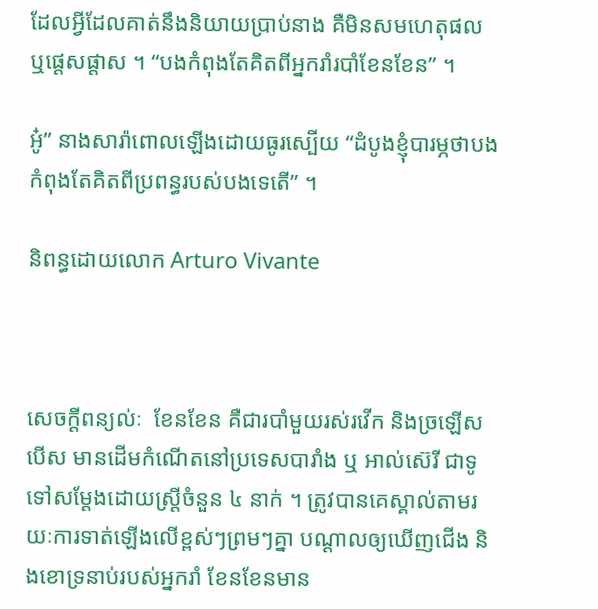ដែលអ្វីដែលគាត់នឹងនិយាយប្រាប់នាង គឺមិនសមហេតុផល ឬផ្ដេសផ្ដាស ។ “បងកំពុងតែគិតពីអ្នករាំរបាំខែនខែន” ។

អូ៎” នាងសារ៉ាពោលឡើងដោយធូរស្បើយ “ដំបូងខ្ញុំបារម្ភថាបងកំពុងតែគិតពីប្រពន្ធរបស់បងទេតើ” ។

និពន្ធដោយលោក Arturo Vivante



សេចក្ដីពន្យល់ៈ  ខែនខែន គឺជារបាំមួយរស់រវើក និងច្រឡើសបើស មានដើមកំណើតនៅប្រទេសបារាំង ឬ អាល់ស៊េរី ជាទូទៅសម្ដែងដោយស្ត្រីចំនួន ៤ នាក់ ។ ត្រូវបានគេស្គាល់តាមរយៈការទាត់ឡើងលើខ្ពស់ៗព្រមៗគ្នា បណ្ដាលឲ្យឃើញជើង និងខោទ្រនាប់របស់អ្នករាំ ខែនខែនមាន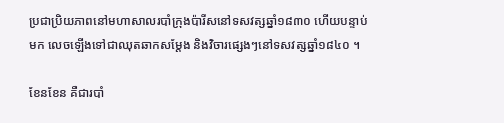ប្រជាប្រិយភាពនៅមហាសាលរបាំក្រុងប៉ារីសនៅទសវត្សឆ្នាំ១៨៣០ ហើយបន្ទាប់មក លេចឡើងទៅជាឈុតឆាកសម្ដែង និងវិចារផ្សេងៗនៅទសវត្សឆ្នាំ១៨៤០ ។

ខែនខែន គឺជារបាំ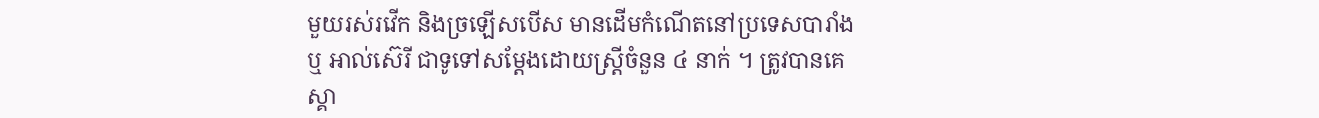មួយរស់រវើក និងច្រឡើសបើស មានដើមកំណើតនៅប្រទេសបារាំង ឬ អាល់ស៊េរី ជាទូទៅសម្ដែងដោយស្ត្រីចំនួន ៤ នាក់ ។ ត្រូវបានគេស្គា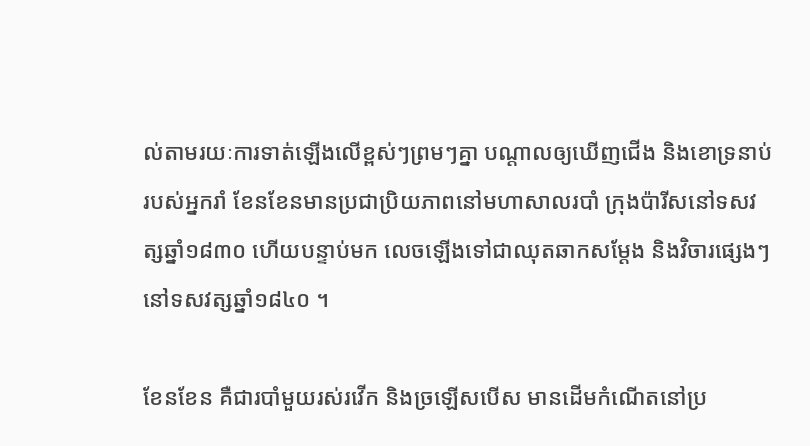ល់តាមរយៈការទាត់ឡើងលើខ្ពស់ៗព្រមៗគ្នា បណ្ដាលឲ្យឃើញជើង និងខោទ្រនាប់របស់អ្នករាំ ខែនខែនមានប្រជាប្រិយភាពនៅមហាសាលរបាំ ក្រុងប៉ារីសនៅទសវត្សឆ្នាំ១៨៣០ ហើយបន្ទាប់មក លេចឡើងទៅជាឈុតឆាកសម្ដែង និងវិចារផ្សេងៗនៅទសវត្សឆ្នាំ១៨៤០ ។

ខែនខែន គឺជារបាំមួយរស់រវើក និងច្រឡើសបើស មានដើមកំណើតនៅប្រ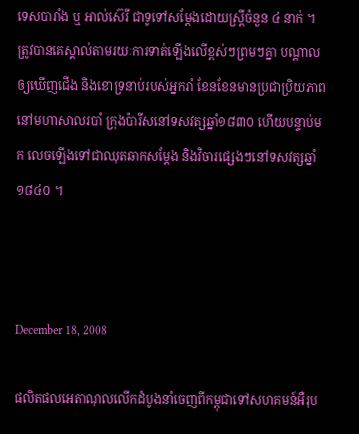ទេសបារាំង ឬ អាល់ស៊េរី ជាទូទៅសម្ដែងដោយស្ត្រីចំនួន ៤ នាក់ ។ ត្រូវបានគេស្គាល់តាមរយៈការទាត់ឡើងលើខ្ពស់ៗព្រមៗគ្នា បណ្ដាលឲ្យឃើញជើង និងខោទ្រនាប់របស់អ្នករាំ ខែនខែនមានប្រជាប្រិយភាពនៅមហាសាលរបាំ ក្រុងប៉ារីសនៅទសវត្សឆ្នាំ១៨៣០ ហើយបន្ទាប់មក លេចឡើងទៅជាឈុតឆាកសម្ដែង និងវិចារផ្សេងៗនៅទសវត្សឆ្នាំ១៨៤០ ។



December 18, 2008

ផលិតផលអេតាណុលលើកដំបូងនាំចេញពីកម្ពុជាទៅសហគមន៍អឺរុប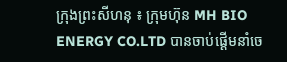ក្រុងព្រះសីហនុ ៖ ក្រុមហ៊ុន MH BIO ENERGY CO.LTD បានចាប់ផ្ដើមនាំចេ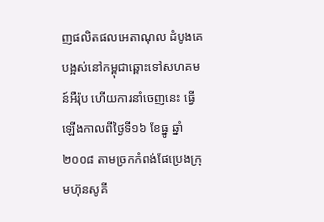ញផលិតផលអេតាណុល ដំបូងគេបង្អស់នៅកម្ពុជាឆ្ពោះទៅសហគមន៍អឺរ៉ុប ហើយការនាំចេញនេះ ធ្វើឡើងកាលពីថ្ងៃទី១៦ ខែធ្នូ ឆ្នាំ ២០០៨ តាមច្រកកំពង់ផែប្រេងក្រុមហ៊ុនសូគី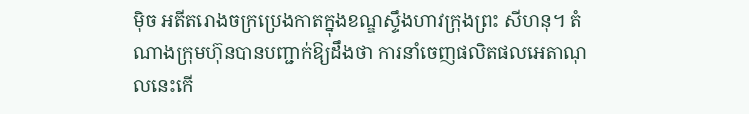ម៉ិច អតីតរោងចក្រប្រេងកាតក្នុងខណ្ឌស្ទឹងហាវក្រុងព្រះ សីហនុ។ តំណាងក្រុមហ៊ុនបានបញ្ជាក់ឱ្យដឹងថា ការនាំចេញផលិតផលអេតាណុលនេះកើ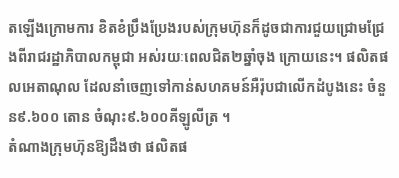តឡើងក្រោមការ ខិតខំប្រឹងប្រែងរបស់ក្រុមហ៊ុនក៏ដូចជាការជួយជ្រោមជ្រែងពីរាជរដ្ឋាភិបាលកម្ពុជា អស់រយៈពេលជិត២ឆ្នាំចុង ក្រោយនេះ។ ផលិតផលអេតាណុល ដែលនាំចេញទៅកាន់សហគមន៍អឺរ៉ុបជាលើកដំបូងនេះ ចំនួន៩.៦០០ តោន ចំណុះ៩.៦០០គីឡូលីត្រ ។
តំណាងក្រុមហ៊ុនឱ្យដឹងថា ផលិតផ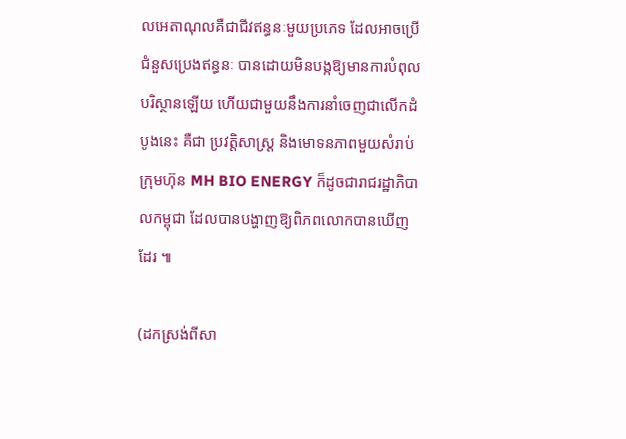លអេតាណុលគឺជាជីវឥន្ធនៈមួយប្រភេទ ដែលអាចប្រើជំនួសប្រេងឥន្ធនៈ បានដោយមិនបង្កឱ្យមានការបំពុលបរិស្ថានឡើយ ហើយជាមួយនឹងការនាំចេញជាលើកដំបូងនេះ គឺជា ប្រវត្ដិសាស្ដ្រ និងមោទនភាពមួយសំរាប់ក្រុមហ៊ុន MH BIO ENERGY ក៏ដូចជារាជរដ្ឋាភិបាលកម្ពុជា ដែលបានបង្ហាញឱ្យពិភពលោកបានឃើញដែរ ៕

(ដកស្រង់ពីសា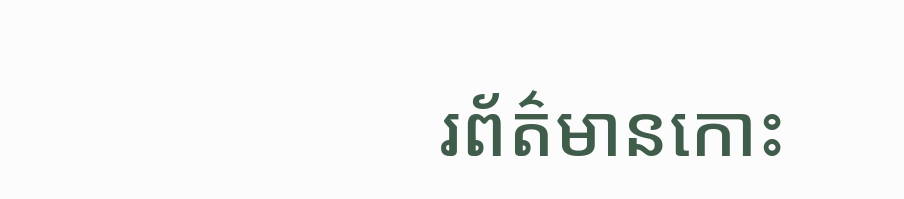រព័ត៌មានកោះ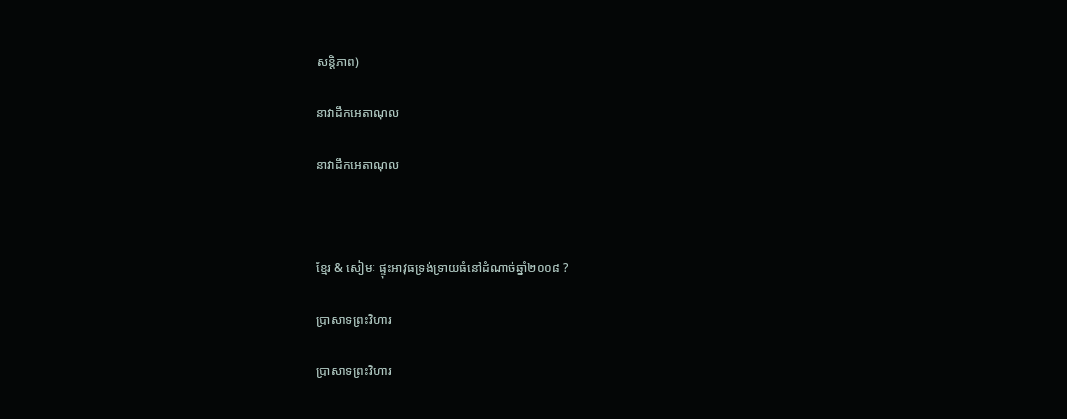សន្តិភាព)

នាវាដឹកអេតាណុល

នាវាដឹកអេតាណុល



ខ្មែរ & សៀមៈ ផ្ទុះអាវុធទ្រង់ទ្រាយធំនៅដំណាច់ឆ្នាំ២០០៨ ?

ប្រាសាទព្រះវិហារ

ប្រាសាទព្រះវិហារ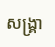សង្គ្រា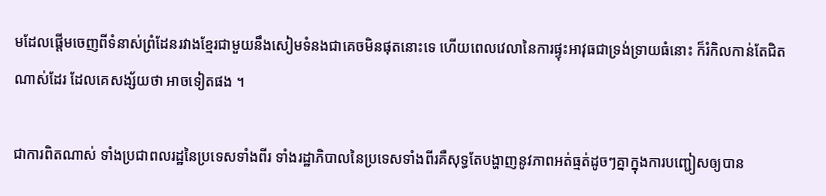មដែលផ្ដើមចេញពីទំនាស់ព្រំដែនរវាងខ្មែរជាមួយនឹងសៀមទំនងជាគេចមិនផុតនោះទេ ហើយពេលវេលានៃការផ្ទុះអាវុធជាទ្រង់ទ្រាយធំនោះ ក៏រំកិលកាន់តែជិតណាស់ដែរ ដែលគេសង្ស័យថា អាចទៀតផង ។

ជាការពិតណាស់ ទាំងប្រជាពលរដ្ឋនៃប្រទេសទាំងពីរ ទាំងរដ្ឋាភិបាលនៃប្រទេសទាំងពីរគឺសុទ្ធតែបង្ហាញនូវភាពអត់ធ្មត់ដូចៗគ្នាក្នុងការបញ្ជៀសឲ្យបាន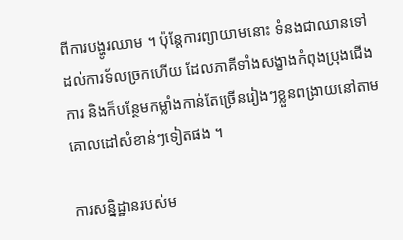ពីការបង្ហូរឈាម ។ ប៉ុន្ដែការព្យាយាមនោះ ទំនងជាឈានទៅដល់ការទ័លច្រកហើយ ដែលភាគីទាំងសង្ខាងកំពុងប្រុងជើងការ និងក៏បន្ថែមកម្លាំងកាន់តែច្រើនរៀងៗខ្លួនពង្រាយនៅតាមគោលដៅសំខាន់ៗទៀតផង ។

ការសន្និដ្ឋានរបស់ម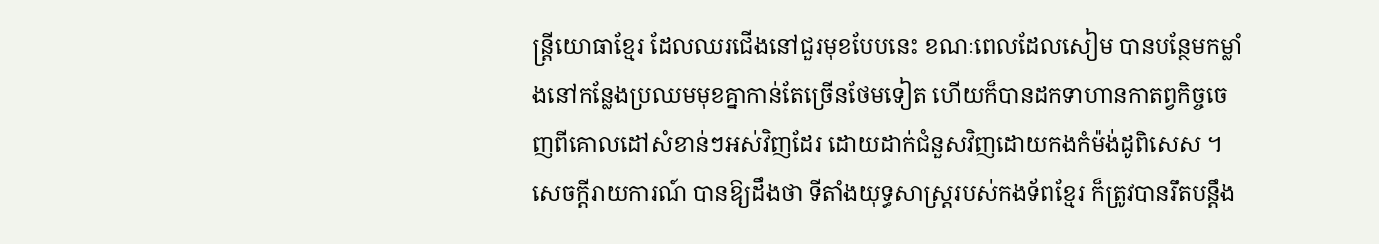ន្ដ្រីយោធាខ្មែរ ដែលឈរជើងនៅជួរមុខបែបនេះ ខណៈពេលដែលសៀម បានបន្ថែមកម្លាំងនៅកន្លែងប្រឈមមុខគ្នាកាន់តែច្រើនថែមទៀត ហើយក៏បានដកទាហានកាតព្វកិច្ចចេញពីគោលដៅសំខាន់ៗអស់វិញដែរ ដោយដាក់ជំនួសវិញដោយកងកំម៉ង់ដូពិសេស ។ សេចក្ដីរាយការណ៍ បានឱ្យដឹងថា ទីតាំងយុទ្ធសាស្ដ្ររបស់កងទ័ពខ្មែរ ក៏ត្រូវបានរឹតបន្ដឹង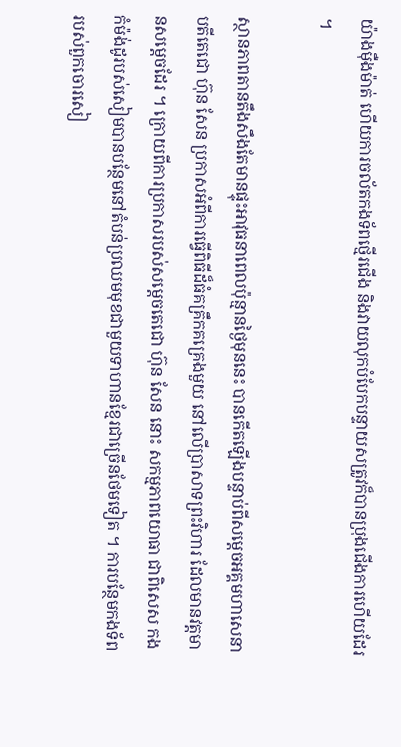យ៉ាងម៉ឺងម៉ាត់ ហើយការចល័តកងទ័ពថ្មើរជើង និងវាយលុកបំបែកបន្ទាយសត្រូវក៏បានប្រុងជើងការហើយដែរ ។

ស្ថានភាពតានតឹងសឹងតែមានផ្ទុះអាវុធនាពេលប៉ុន្មានថ្ងៃមុននេះ បានកើតឡើងបន្ទាប់ពីសម្ដេចអគ្គមហាសេនាបតីតេជោ ហ៊ុន សែន ប្រកាសអំពីការធ្វើពិធីដ៏ធំគគ្រឹកគគ្រេងមួយ នៅលើប្រាសាទព្រះវិហារ ដែលមានវត្ដមានសម្ដេចដែរ ។ ក្រោយពីការប្រកាសរបស់សម្ដេចតេជោ ហ៊ុន សែន នោះ សកម្មភាពយោធា ជាពិសេស កងកំម៉ង់ដូរបស់សៀមបានបន្ថែមនៅតំបន់ប្រឈមមុខជាមួយទាហានខ្មែរជាច្រើនថែមទៀត ។ ការបន្ថែមកងទ័ពរបស់ពួកចោរសៀ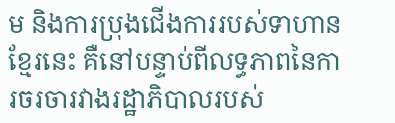ម និងការប្រុងជើងការរបស់ទាហានខ្មែរនេះ គឺនៅបន្ទាប់ពីលទ្ធភាពនៃការចរចារវាងរដ្ឋាភិបាលរបស់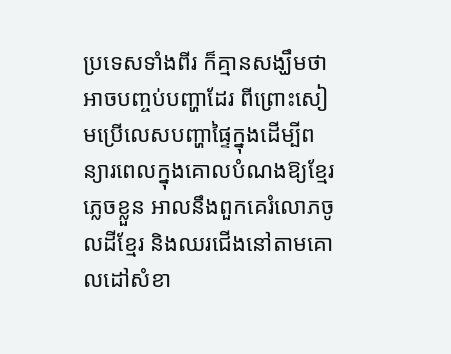ប្រទេសទាំងពីរ ក៏គ្មានសង្ឃឹមថា អាចបញ្ចប់បញ្ហាដែរ ពីព្រោះសៀមប្រើលេសបញ្ហាផ្ទៃក្នុងដើម្បីពន្យារពេលក្នុងគោលបំណងឱ្យខ្មែរភ្លេចខ្លួន អាលនឹងពួកគេរំលោភចូលដីខ្មែរ និងឈរជើងនៅតាមគោលដៅសំខា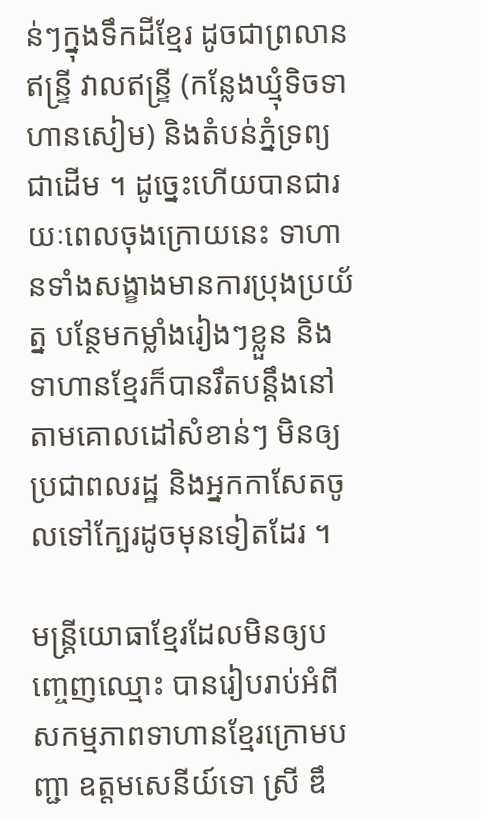ន់ៗក្នុងទឹកដីខ្មែរ ដូចជាព្រលានឥន្ទ្រី វាលឥន្ទ្រី (កន្លែងឃ្មុំទិចទាហានសៀម) និងតំបន់ភ្នំទ្រព្យជាដើម ។ ដូច្នេះហើយបានជារយៈពេលចុងក្រោយនេះ ទាហានទាំងសង្ខាងមានការប្រុងប្រយ័ត្ន បន្ថែមកម្លាំងរៀងៗខ្លួន និងទាហានខ្មែរក៏បានរឹតបន្ដឹងនៅតាមគោលដៅសំខាន់ៗ មិនឲ្យប្រជាពលរដ្ឋ និងអ្នកកាសែតចូលទៅក្បែរដូចមុនទៀតដែរ ។

មន្ដ្រីយោធាខ្មែរដែលមិនឲ្យបញ្ចេញឈ្មោះ បានរៀបរាប់អំពីសកម្មភាពទាហានខ្មែរក្រោមបញ្ជា ឧត្ដមសេនីយ៍ទោ ស្រី ឌឹ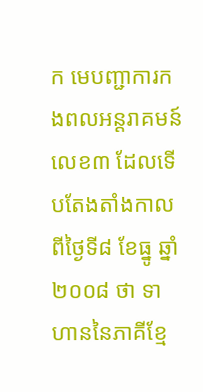ក មេបញ្ជាការកងពលអន្ដរាគមន៍លេខ៣ ដែលទើបតែងតាំងកាលពីថ្ងៃទី៨ ខែធ្នូ ឆ្នាំ២០០៨ ថា ទាហាននៃភាគីខ្មែ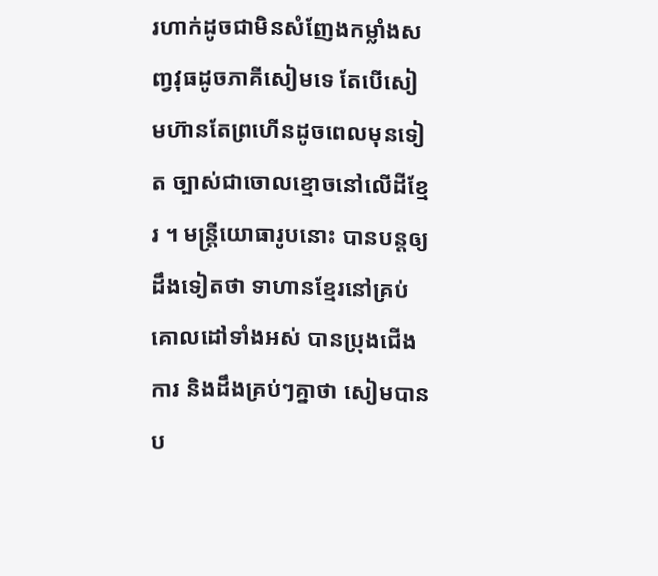រហាក់ដូចជាមិនសំញែងកម្លាំងសញ្វវុធដូចភាគីសៀមទេ តែបើសៀមហ៊ានតែព្រហើនដូចពេលមុនទៀត ច្បាស់ជាចោលខ្មោចនៅលើដីខ្មែរ ។ មន្ដ្រីយោធារូបនោះ បានបន្ដឲ្យដឹងទៀតថា ទាហានខ្មែរនៅគ្រប់គោលដៅទាំងអស់ បានប្រុងជើងការ និងដឹងគ្រប់ៗគ្នាថា សៀមបានប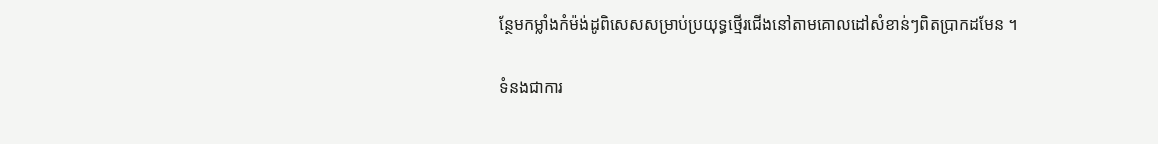ន្ថែមកម្លាំងកំម៉ង់ដូពិសេសសម្រាប់ប្រយុទ្ធថ្មើរជើងនៅតាមគោលដៅសំខាន់ៗពិតប្រាកដមែន ។

ទំនងជាការ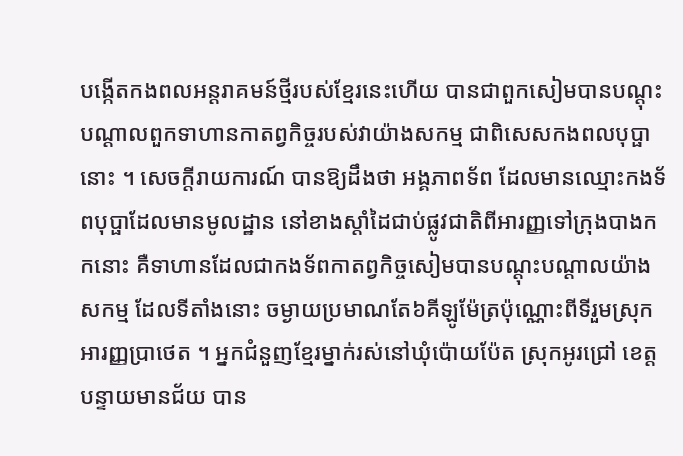បង្កើតកងពលអន្ដរាគមន៍ថ្មីរបស់ខ្មែរនេះហើយ បានជាពួកសៀមបានបណ្ដុះបណ្ដាលពួកទាហានកាតព្វកិច្ចរបស់វាយ៉ាងសកម្ម ជាពិសេសកងពលបុប្ផានោះ ។ សេចក្ដីរាយការណ៍ បានឱ្យដឹងថា អង្គភាពទ័ព ដែលមានឈ្មោះកងទ័ពបុប្ផាដែលមានមូលដ្ឋាន នៅខាងស្ដាំដៃជាប់ផ្លូវជាតិពីអារញ្ញទៅក្រុងបាងកកនោះ គឺទាហានដែលជាកងទ័ពកាតព្វកិច្ចសៀមបានបណ្ដុះបណ្ដាលយ៉ាងសកម្ម ដែលទីតាំងនោះ ចម្ងាយប្រមាណតែ៦គីឡូម៉ែត្រប៉ុណ្ណោះពីទីរួមស្រុកអារញ្ញប្រាថេត ។ អ្នកជំនួញខ្មែរម្នាក់រស់នៅឃុំប៉ោយប៉ែត ស្រុកអូរជ្រៅ ខេត្ដបន្ទាយមានជ័យ បាន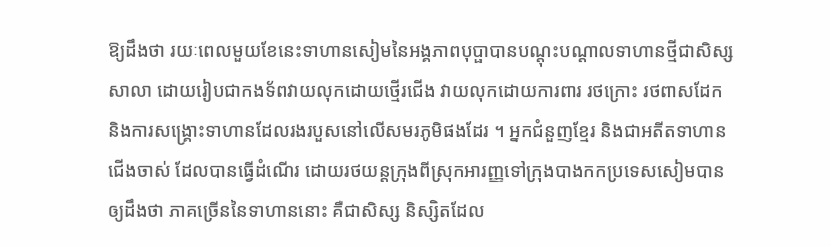ឱ្យដឹងថា រយៈពេលមួយខែនេះទាហានសៀមនៃអង្គភាពបុប្ផាបានបណ្ដុះបណ្ដាលទាហានថ្មីជាសិស្សសាលា ដោយរៀបជាកងទ័ពវាយលុកដោយថ្មើរជើង វាយលុកដោយការពារ រថក្រោះ រថពាសដែក និងការសង្គ្រោះទាហានដែលរងរបួសនៅលើសមរភូមិផងដែរ ។ អ្នកជំនួញខ្មែរ និងជាអតីតទាហានជើងចាស់ ដែលបានធ្វើដំណើរ ដោយរថយន្ដក្រុងពីស្រុកអារញ្ញទៅក្រុងបាងកកប្រទេសសៀមបានឲ្យដឹងថា ភាគច្រើននៃទាហាននោះ គឺជាសិស្ស និស្សិតដែល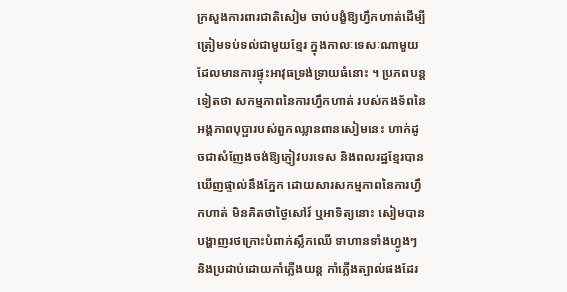ក្រសួងការពារជាតិសៀម ចាប់បង្ខំឱ្យហ្វឹកហាត់ដើម្បីត្រៀមទប់ទល់ជាមួយខ្មែរ ក្នុងកាលៈទេសៈណាមួយ ដែលមានការផ្ទុះអាវុធទ្រង់ទ្រាយធំនោះ ។ ប្រភពបន្ដទៀតថា សកម្មភាពនៃការហ្វឹកហាត់ របស់កងទ័ពនៃអង្គភាពបុប្ផារបស់ពួកឈ្លានពានសៀមនេះ ហាក់ដូចជាសំញែងចង់ឱ្យភ្ញៀវបរទេស និងពលរដ្ឋខ្មែរបានឃើញផ្ទាល់នឹងភ្នែក ដោយសារសកម្មភាពនៃការហ្វឹកហាត់ មិនគិតថាថ្ងៃសៅរ៍ ឬអាទិត្យនោះ សៀមបានបង្ហាញរថក្រោះបំពាក់ស្លឹកឈើ ទាហានទាំងហ្វូងៗ និងប្រដាប់ដោយកាំភ្លើងយន្ដ កាំភ្លើងត្បាល់ផងដែរ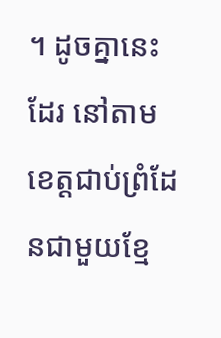។ ដូចគ្នានេះដែរ នៅតាមខេត្ដជាប់ព្រំដែនជាមួយខ្មែ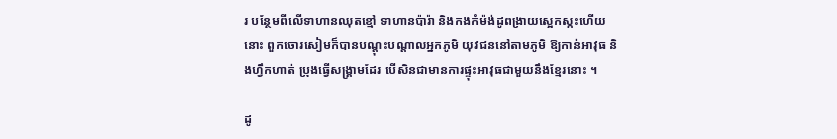រ បន្ថែមពីលើទាហានឈុតខ្មៅ ទាហានប៉ារ៉ា និងកងកំម៉ង់ដូពង្រាយស្អេកស្កះហើយនោះ ពួកចោរសៀមក៏បានបណ្ដុះបណ្ដាលអ្នកភូមិ យុវជននៅតាមភូមិ ឱ្យកាន់អាវុធ និងហ្វឹកហាត់ ប្រុងធ្វើសង្គ្រាមដែរ បើសិនជាមានការផ្ទុះអាវុធជាមួយនឹងខ្មែរនោះ ។

ដូ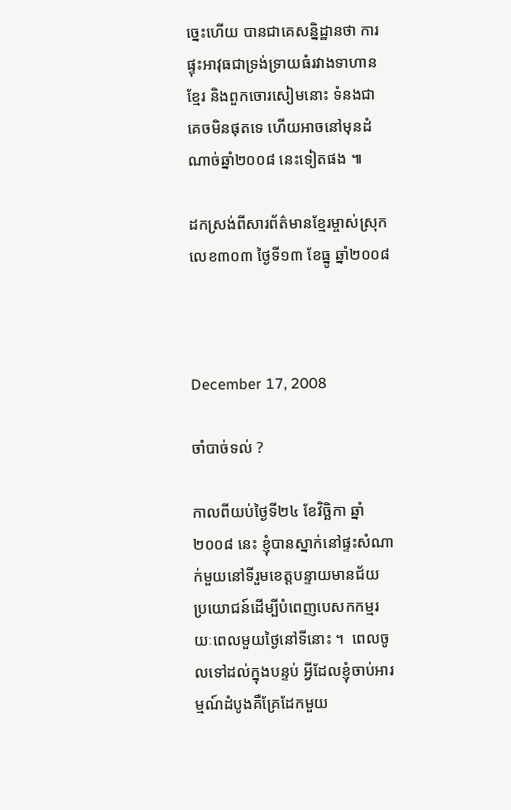ច្នេះហើយ បានជាគេសន្និដ្ឋានថា ការផ្ទុះអាវុធជាទ្រង់ទ្រាយធំរវាងទាហានខ្មែរ និងពួកចោរសៀមនោះ ទំនងជាគេចមិនផុតទេ ហើយអាចនៅមុនដំណាច់ឆ្នាំ២០០៨ នេះទៀតផង ៕

ដកស្រង់ពីសារព័ត៌មានខ្មែរម្ចាស់ស្រុក លេខ៣០៣ ថ្ងៃទី១៣ ខែធ្នូ ឆ្នាំ២០០៨



December 17, 2008

ចាំបាច់ទល់ ?

កាលពីយប់ថ្ងៃទី២៤ ខែវិច្ឆិកា ឆ្នាំ២០០៨ នេះ ខ្ញុំបានស្នាក់នៅផ្ទះសំណាក់មួយនៅទីរួមខេត្តបន្ទាយមានជ័យ ប្រយោជន៍ដើម្បីបំពេញបេសកកម្មរយៈពេលមួយថ្ងៃនៅទីនោះ ។  ពេលចូលទៅដល់ក្នុងបន្ទប់ អ្វីដែលខ្ញុំចាប់អារម្មណ៍ដំបូងគឺគ្រែដែកមួយ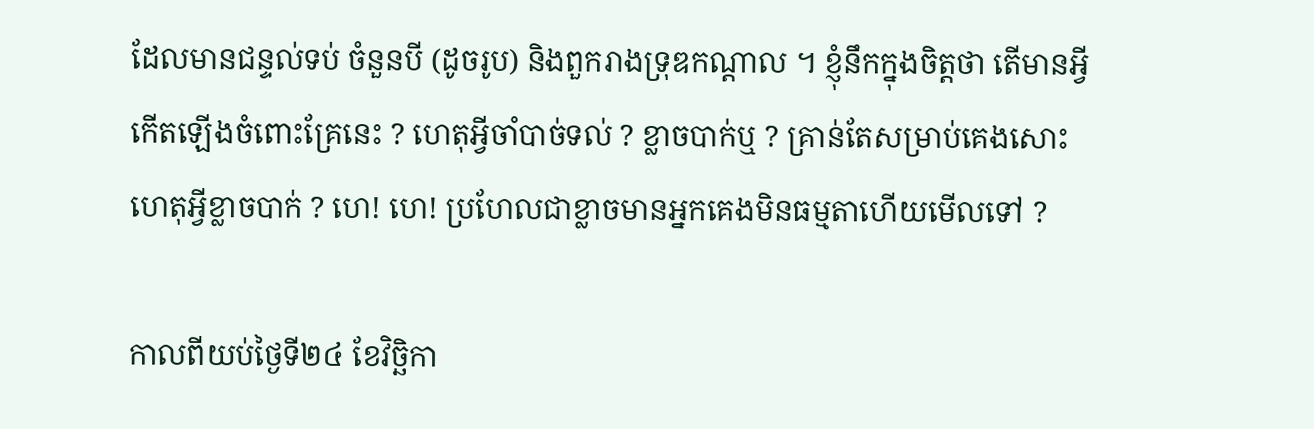ដែលមានជន្ទល់ទប់ ចំនួនបី (ដូចរូប) និងពួករាងទ្រុឌកណ្ដាល ។ ខ្ញុំនឹកក្នុងចិត្តថា តើមានអ្វីកើតឡើងចំពោះគ្រែនេះ ? ហេតុអ្វីចាំបាច់ទល់ ? ខ្លាចបាក់ឬ ? គ្រាន់តែសម្រាប់គេងសោះ ហេតុអ្វីខ្លាចបាក់ ? ហេ! ហេ! ប្រហែលជាខ្លាចមានអ្នកគេងមិនធម្មតាហើយមើលទៅ ?

កាលពីយប់ថ្ងៃទី២៤ ខែវិច្ឆិកា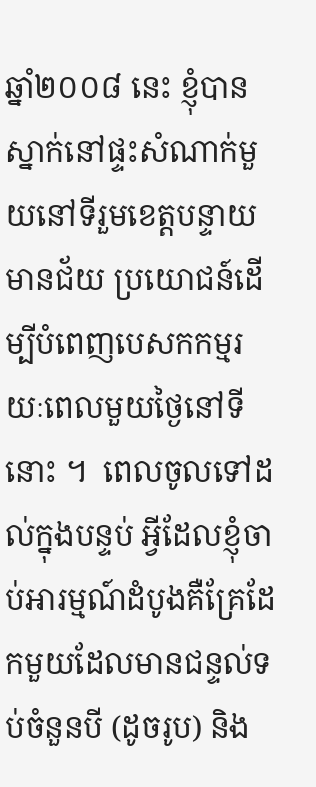ឆ្នាំ២០០៨ នេះ ខ្ញុំបានស្នាក់នៅផ្ទះសំណាក់មួយនៅទីរួមខេត្តបន្ទាយមានជ័យ ប្រយោជន៍ដើម្បីបំពេញបេសកកម្មរយៈពេលមួយថ្ងៃនៅទីនោះ ។  ពេលចូលទៅដល់ក្នុងបន្ទប់ អ្វីដែលខ្ញុំចាប់អារម្មណ៍ដំបូងគឺគ្រែដែកមួយដែលមានជន្ទល់ទប់ចំនួនបី (ដូចរូប) និង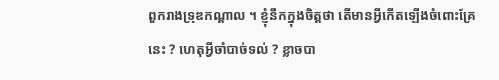ពួករាងទ្រុឌកណ្ដាល ។ ខ្ញុំនឹកក្នុងចិត្តថា តើមានអ្វីកើតឡើងចំពោះគ្រែនេះ ? ហេតុអ្វីចាំបាច់ទល់ ? ខ្លាចបា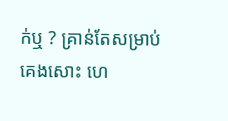ក់ឬ ? គ្រាន់តែសម្រាប់គេងសោះ ហេ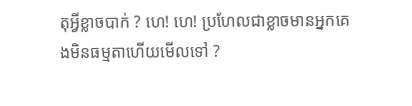តុអ្វីខ្លាចបាក់ ? ហេ! ហេ! ប្រហែលជាខ្លាចមានអ្នកគេងមិនធម្មតាហើយមើលទៅ ?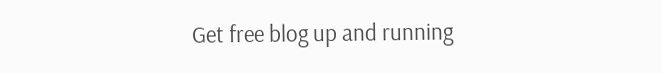Get free blog up and running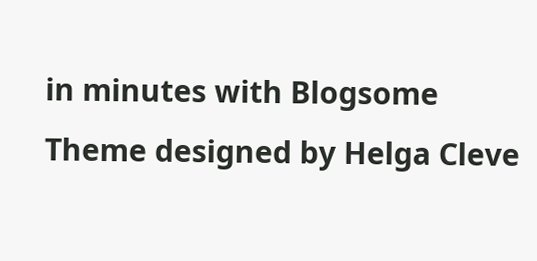in minutes with Blogsome
Theme designed by Helga Cleve